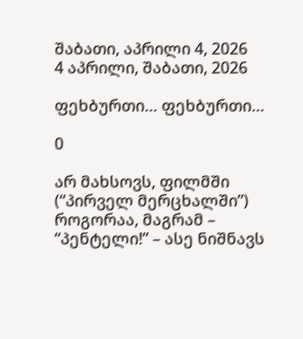შაბათი, აპრილი 4, 2026
4 აპრილი, შაბათი, 2026

ფეხბურთი… ფეხბურთი…

0

არ მახსოვს, ფილმში (“პირველ მერცხალში”) როგორაა, მაგრამ – “პენტელი!” – ასე ნიშნავს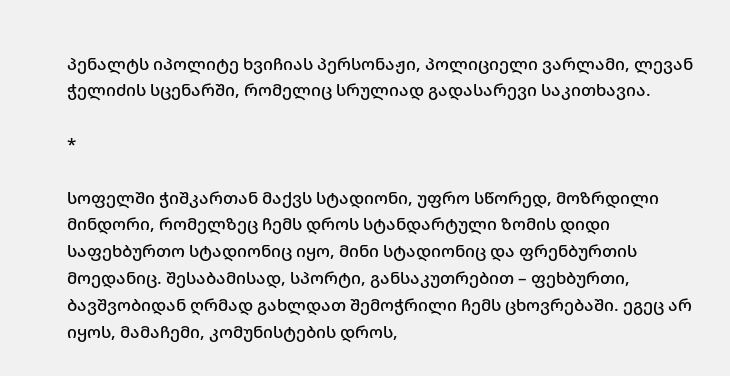პენალტს იპოლიტე ხვიჩიას პერსონაჟი, პოლიციელი ვარლამი, ლევან ჭელიძის სცენარში, რომელიც სრულიად გადასარევი საკითხავია.

*

სოფელში ჭიშკართან მაქვს სტადიონი, უფრო სწორედ, მოზრდილი მინდორი, რომელზეც ჩემს დროს სტანდარტული ზომის დიდი საფეხბურთო სტადიონიც იყო, მინი სტადიონიც და ფრენბურთის მოედანიც. შესაბამისად, სპორტი, განსაკუთრებით – ფეხბურთი, ბავშვობიდან ღრმად გახლდათ შემოჭრილი ჩემს ცხოვრებაში. ეგეც არ იყოს, მამაჩემი, კომუნისტების დროს,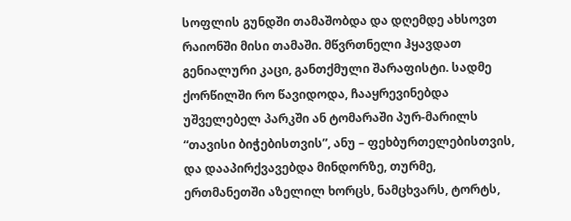სოფლის გუნდში თამაშობდა და დღემდე ახსოვთ რაიონში მისი თამაში. მწვრთნელი ჰყავდათ გენიალური კაცი, განთქმული შარაფისტი. სადმე ქორწილში რო წავიდოდა, ჩააყრევინებდა უშველებელ პარკში ან ტომარაში პურ-მარილს “თავისი ბიჭებისთვის”, ანუ – ფეხბურთელებისთვის, და დააპირქვავებდა მინდორზე, თურმე, ერთმანეთში აზელილ ხორცს, ნამცხვარს, ტორტს,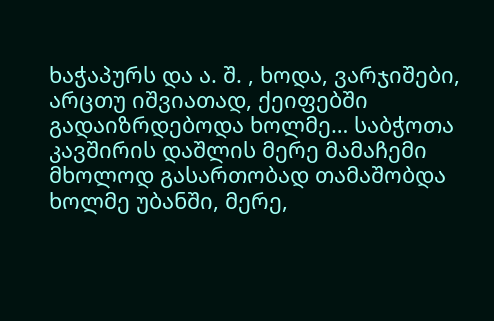ხაჭაპურს და ა. შ. , ხოდა, ვარჯიშები, არცთუ იშვიათად, ქეიფებში გადაიზრდებოდა ხოლმე… საბჭოთა კავშირის დაშლის მერე მამაჩემი მხოლოდ გასართობად თამაშობდა ხოლმე უბანში, მერე,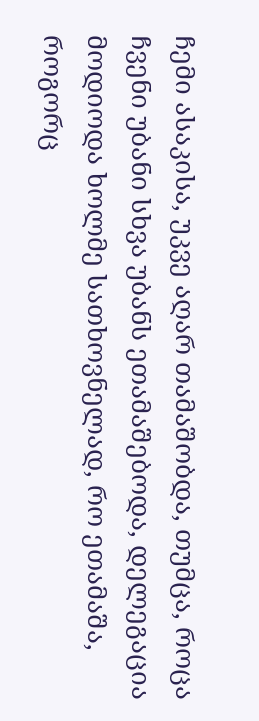ჩემი ასაკისა, უკვე აღარ თამაშობდა, თუმცა, როცა ჩვენი უბანი სხვა უბანს ეთამაშებოდა, დელეგაცია მოდიოდა ხოლმე სათხოვნელად, რო ეთამაშა, როგორც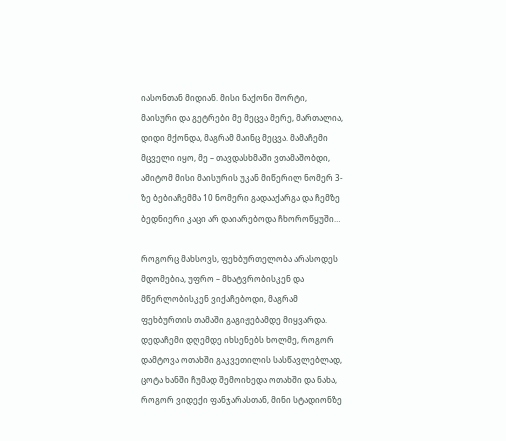იასონთან მიდიან. მისი ნაქონი შორტი, მაისური და გეტრები მე მეცვა მერე, მართალია, დიდი მქონდა, მაგრამ მაინც მეცვა. მამაჩემი მცველი იყო, მე – თავდასხმაში ვთამაშობდი, ამიტომ მისი მაისურის უკან მიწერილ ნომერ 3-ზე ბებიაჩემმა 10 ნომერი გადააქარგა და ჩემზე ბედნიერი კაცი არ დაიარებოდა ჩხოროწყუში…

როგორც მახსოვს, ფეხბურთელობა არასოდეს მდომებია, უფრო – მხატვრობისკენ და მწერლობისკენ ვიქაჩებოდი, მაგრამ ფეხბურთის თამაში გაგიჟებამდე მიყვარდა. დედაჩემი დღემდე იხსენებს ხოლმე, როგორ დამტოვა ოთახში გაკვეთილის სასწავლებლად, ცოტა ხანში ჩუმად შემოიხედა ოთახში და ნახა, როგორ ვიდექი ფანჯარასთან, მინი სტადიონზე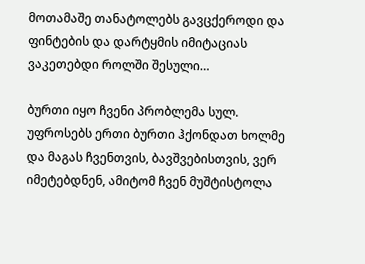მოთამაშე თანატოლებს გავცქეროდი და ფინტების და დარტყმის იმიტაციას ვაკეთებდი როლში შესული…

ბურთი იყო ჩვენი პრობლემა სულ. უფროსებს ერთი ბურთი ჰქონდათ ხოლმე და მაგას ჩვენთვის, ბავშვებისთვის, ვერ იმეტებდნენ, ამიტომ ჩვენ მუშტისტოლა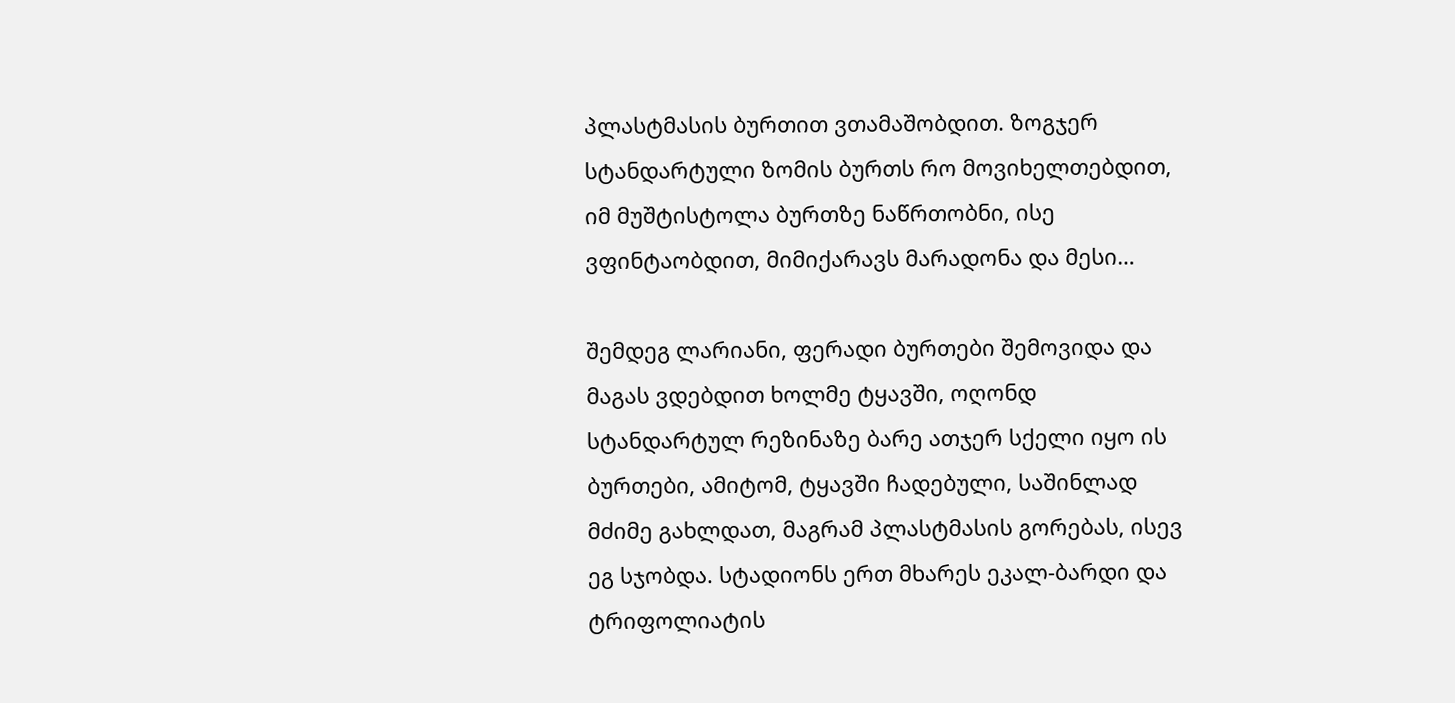პლასტმასის ბურთით ვთამაშობდით. ზოგჯერ სტანდარტული ზომის ბურთს რო მოვიხელთებდით, იმ მუშტისტოლა ბურთზე ნაწრთობნი, ისე ვფინტაობდით, მიმიქარავს მარადონა და მესი…

შემდეგ ლარიანი, ფერადი ბურთები შემოვიდა და მაგას ვდებდით ხოლმე ტყავში, ოღონდ სტანდარტულ რეზინაზე ბარე ათჯერ სქელი იყო ის ბურთები, ამიტომ, ტყავში ჩადებული, საშინლად მძიმე გახლდათ, მაგრამ პლასტმასის გორებას, ისევ ეგ სჯობდა. სტადიონს ერთ მხარეს ეკალ-ბარდი და ტრიფოლიატის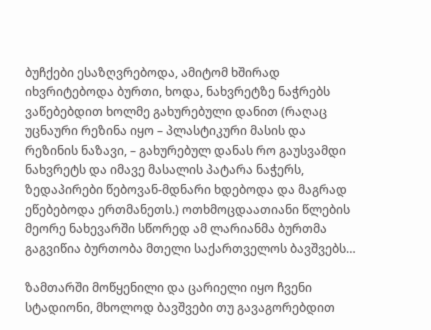ბუჩქები ესაზღვრებოდა, ამიტომ ხშირად იხვრიტებოდა ბურთი, ხოდა, ნახვრეტზე ნაჭრებს ვაწებებდით ხოლმე გახურებული დანით (რაღაც უცნაური რეზინა იყო – პლასტიკური მასის და რეზინის ნაზავი, – გახურებულ დანას რო გაუსვამდი ნახვრეტს და იმავე მასალის პატარა ნაჭერს, ზედაპირები წებოვან-მდნარი ხდებოდა და მაგრად ეწებებოდა ერთმანეთს.) ოთხმოცდაათიანი წლების მეორე ნახევარში სწორედ ამ ლარიანმა ბურთმა გაგვიწია ბურთობა მთელი საქართველოს ბავშვებს…

ზამთარში მოწყენილი და ცარიელი იყო ჩვენი სტადიონი, მხოლოდ ბავშვები თუ გავაგორებდით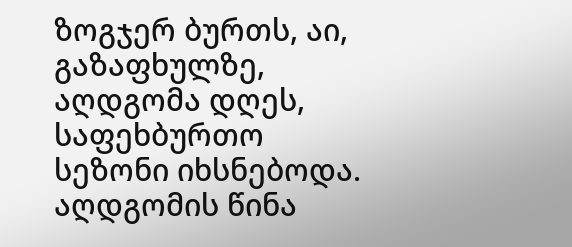ზოგჯერ ბურთს, აი, გაზაფხულზე, აღდგომა დღეს, საფეხბურთო სეზონი იხსნებოდა. აღდგომის წინა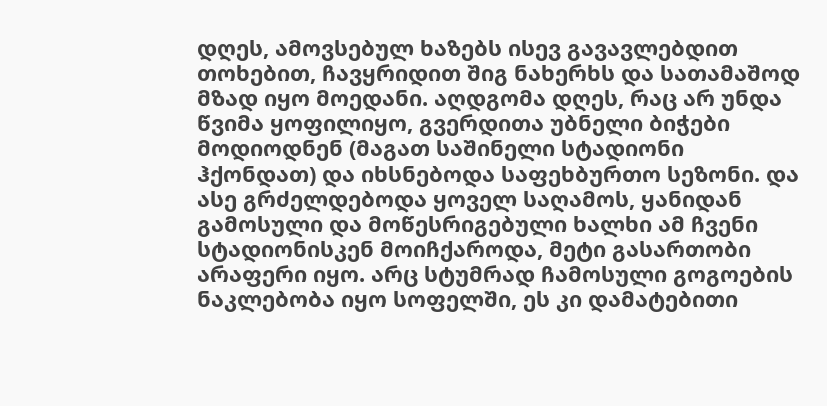დღეს, ამოვსებულ ხაზებს ისევ გავავლებდით თოხებით, ჩავყრიდით შიგ ნახერხს და სათამაშოდ მზად იყო მოედანი. აღდგომა დღეს, რაც არ უნდა წვიმა ყოფილიყო, გვერდითა უბნელი ბიჭები მოდიოდნენ (მაგათ საშინელი სტადიონი ჰქონდათ) და იხსნებოდა საფეხბურთო სეზონი. და ასე გრძელდებოდა ყოველ საღამოს, ყანიდან გამოსული და მოწესრიგებული ხალხი ამ ჩვენი სტადიონისკენ მოიჩქაროდა, მეტი გასართობი არაფერი იყო. არც სტუმრად ჩამოსული გოგოების ნაკლებობა იყო სოფელში, ეს კი დამატებითი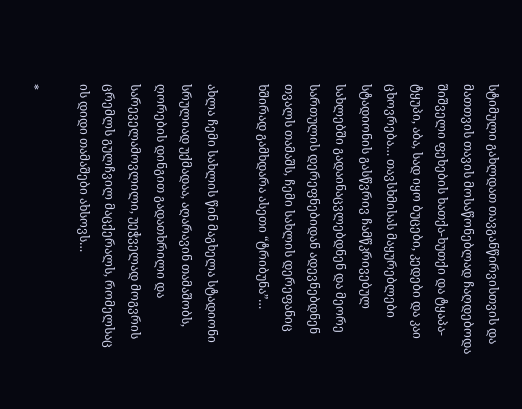სტიმული გახლდათ თავგანწირვისთვის და მათთვის თავის მოსაწონებლად ჩაღდებოდა შიშველი ფეხების ხათქა-ხუთქი და ტყაპა-ტყუპი, აბა, სად იყო ბუცები, კედები და კაი ცხოვრება… თავსხმისას მაყურებლები სტადიონის გასწვრივ ჩამწკრივებულ სახლებში გადაინაცვლებდნენ და მეორე სართულის დერეფნებიდან ადევნებდნენ თვალს თამაშს, ჩემი სახლის დერეფანიც ხშირად გამხდარა ასეთი “ტრიბუნა”…

ახლა ჩემი სახლის წინ მაგხელა სტადიონი სრულიად უქმადაა, აღარავინ თამაშობს, ღორების დინგით გადათხრილი და სარეველამოვლილი, უეჭველად მოგვრის ცრემლს გულჩვილ მაცქერალს, რომელსაც ის დიდი თამაშები ახსოვს…

*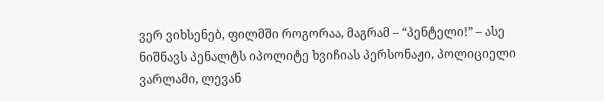ვერ ვიხსენებ, ფილმში როგორაა, მაგრამ – “პენტელი!” – ასე ნიშნავს პენალტს იპოლიტე ხვიჩიას პერსონაჟი, პოლიციელი ვარლამი, ლევან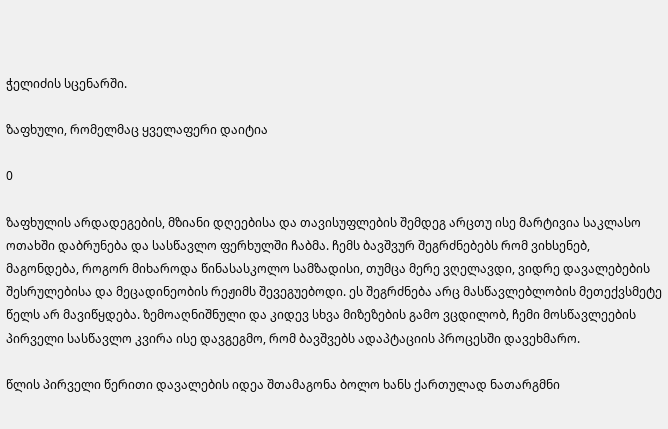ჭელიძის სცენარში.

ზაფხული, რომელმაც ყველაფერი დაიტია

0

ზაფხულის არდადეგების, მზიანი დღეებისა და თავისუფლების შემდეგ არცთუ ისე მარტივია საკლასო ოთახში დაბრუნება და სასწავლო ფერხულში ჩაბმა. ჩემს ბავშვურ შეგრძნებებს რომ ვიხსენებ, მაგონდება, როგორ მიხაროდა წინასასკოლო სამზადისი, თუმცა მერე ვღელავდი, ვიდრე დავალებების შესრულებისა და მეცადინეობის რეჟიმს შევეგუებოდი. ეს შეგრძნება არც მასწავლებლობის მეთექვსმეტე წელს არ მავიწყდება. ზემოაღნიშნული და კიდევ სხვა მიზეზების გამო ვცდილობ, ჩემი მოსწავლეების პირველი სასწავლო კვირა ისე დავგეგმო, რომ ბავშვებს ადაპტაციის პროცესში დავეხმარო.

წლის პირველი წერითი დავალების იდეა შთამაგონა ბოლო ხანს ქართულად ნათარგმნი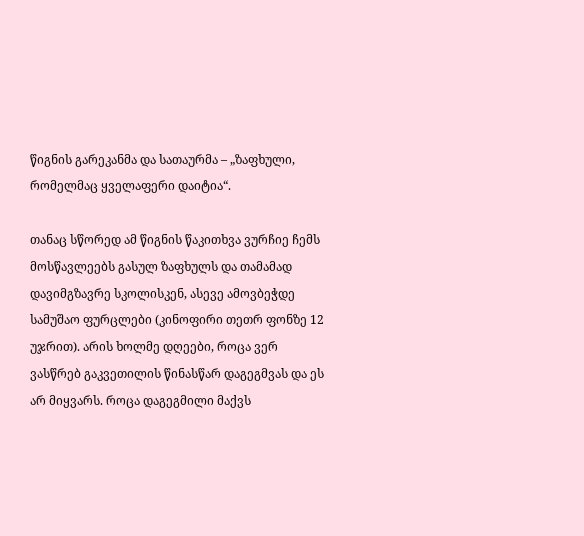წიგნის გარეკანმა და სათაურმა – „ზაფხული, რომელმაც ყველაფერი დაიტია“.

თანაც სწორედ ამ წიგნის წაკითხვა ვურჩიე ჩემს მოსწავლეებს გასულ ზაფხულს და თამამად დავიმგზავრე სკოლისკენ, ასევე ამოვბეჭდე სამუშაო ფურცლები (კინოფირი თეთრ ფონზე 12 უჯრით). არის ხოლმე დღეები, როცა ვერ ვასწრებ გაკვეთილის წინასწარ დაგეგმვას და ეს არ მიყვარს. როცა დაგეგმილი მაქვს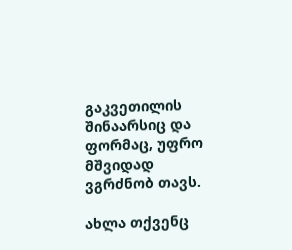გაკვეთილის შინაარსიც და ფორმაც, უფრო მშვიდად ვგრძნობ თავს.

ახლა თქვენც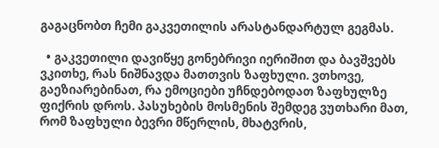გაგაცნობთ ჩემი გაკვეთილის არასტანდარტულ გეგმას.

  • გაკვეთილი დავიწყე გონებრივი იერიშით და ბავშვებს ვკითხე, რას ნიშნავდა მათთვის ზაფხული. ვთხოვე, გაეზიარებინათ, რა ემოციები უჩნდებოდათ ზაფხულზე ფიქრის დროს. პასუხების მოსმენის შემდეგ ვუთხარი მათ, რომ ზაფხული ბევრი მწერლის, მხატვრის,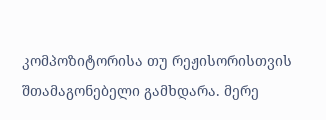კომპოზიტორისა თუ რეჟისორისთვის შთამაგონებელი გამხდარა. მერე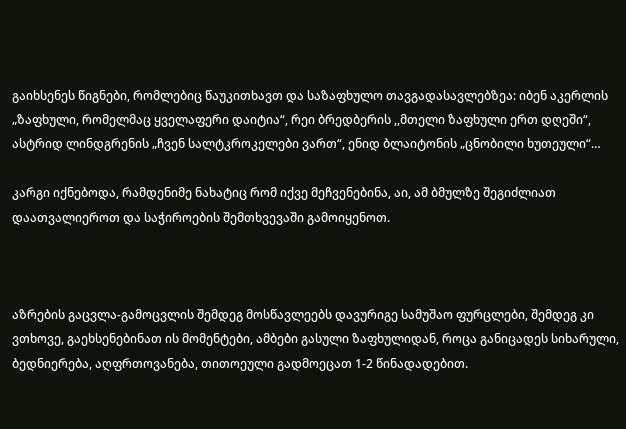გაიხსენეს წიგნები, რომლებიც წაუკითხავთ და საზაფხულო თავგადასავლებზეა: იბენ აკერლის „ზაფხული, რომელმაც ყველაფერი დაიტია“, რეი ბრედბერის ,,მთელი ზაფხული ერთ დღეში“, ასტრიდ ლინდგრენის „ჩვენ სალტკროკელები ვართ“, ენიდ ბლაიტონის „ცნობილი ხუთეული“…

კარგი იქნებოდა, რამდენიმე ნახატიც რომ იქვე მეჩვენებინა, აი, ამ ბმულზე შეგიძლიათ დაათვალიეროთ და საჭიროების შემთხვევაში გამოიყენოთ.



აზრების გაცვლა-გამოცვლის შემდეგ მოსწავლეებს დავურიგე სამუშაო ფურცლები, შემდეგ კი ვთხოვე, გაეხსენებინათ ის მომენტები, ამბები გასული ზაფხულიდან, როცა განიცადეს სიხარული, ბედნიერება, აღფრთოვანება, თითოეული გადმოეცათ 1-2 წინადადებით.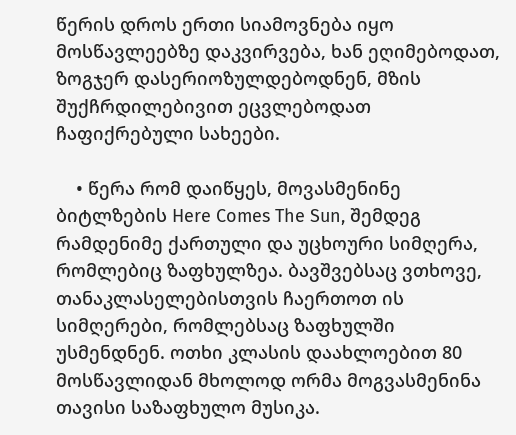წერის დროს ერთი სიამოვნება იყო მოსწავლეებზე დაკვირვება, ხან ეღიმებოდათ, ზოგჯერ დასერიოზულდებოდნენ, მზის შუქჩრდილებივით ეცვლებოდათ ჩაფიქრებული სახეები.

    • წერა რომ დაიწყეს, მოვასმენინე ბიტლზების Here Comes The Sun, შემდეგ რამდენიმე ქართული და უცხოური სიმღერა, რომლებიც ზაფხულზეა. ბავშვებსაც ვთხოვე, თანაკლასელებისთვის ჩაერთოთ ის სიმღერები, რომლებსაც ზაფხულში უსმენდნენ. ოთხი კლასის დაახლოებით 80 მოსწავლიდან მხოლოდ ორმა მოგვასმენინა თავისი საზაფხულო მუსიკა.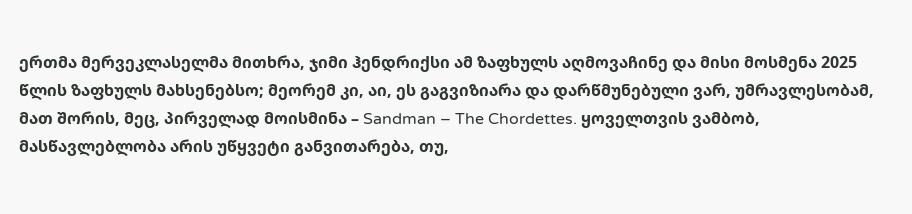ერთმა მერვეკლასელმა მითხრა, ჯიმი ჰენდრიქსი ამ ზაფხულს აღმოვაჩინე და მისი მოსმენა 2025 წლის ზაფხულს მახსენებსო; მეორემ კი, აი, ეს გაგვიზიარა და დარწმუნებული ვარ, უმრავლესობამ, მათ შორის, მეც, პირველად მოისმინა – Sandman – The Chordettes. ყოველთვის ვამბობ, მასწავლებლობა არის უწყვეტი განვითარება, თუ,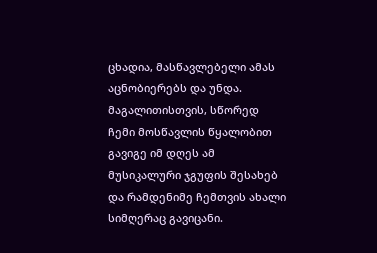ცხადია, მასწავლებელი ამას აცნობიერებს და უნდა. მაგალითისთვის, სწორედ ჩემი მოსწავლის წყალობით გავიგე იმ დღეს ამ მუსიკალური ჯგუფის შესახებ და რამდენიმე ჩემთვის ახალი სიმღერაც გავიცანი.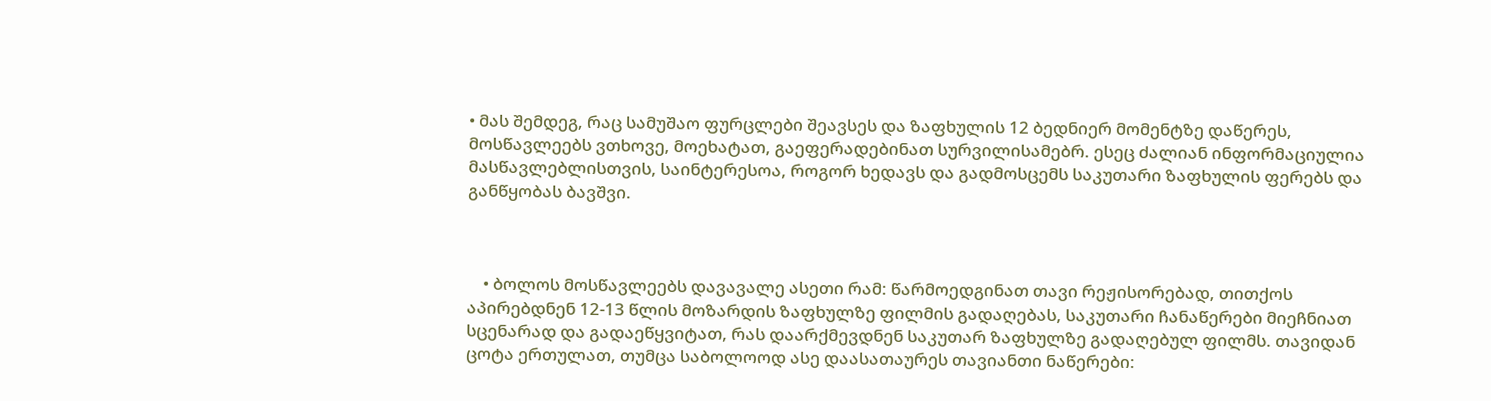• მას შემდეგ, რაც სამუშაო ფურცლები შეავსეს და ზაფხულის 12 ბედნიერ მომენტზე დაწერეს, მოსწავლეებს ვთხოვე, მოეხატათ, გაეფერადებინათ სურვილისამებრ. ესეც ძალიან ინფორმაციულია მასწავლებლისთვის, საინტერესოა, როგორ ხედავს და გადმოსცემს საკუთარი ზაფხულის ფერებს და განწყობას ბავშვი.



    • ბოლოს მოსწავლეებს დავავალე ასეთი რამ: წარმოედგინათ თავი რეჟისორებად, თითქოს აპირებდნენ 12-13 წლის მოზარდის ზაფხულზე ფილმის გადაღებას, საკუთარი ჩანაწერები მიეჩნიათ სცენარად და გადაეწყვიტათ, რას დაარქმევდნენ საკუთარ ზაფხულზე გადაღებულ ფილმს. თავიდან ცოტა ერთულათ, თუმცა საბოლოოდ ასე დაასათაურეს თავიანთი ნაწერები: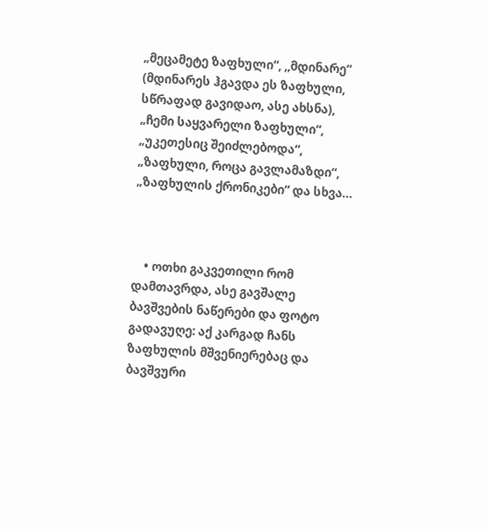„მეცამეტე ზაფხული“, ,,მდინარე“ (მდინარეს ჰგავდა ეს ზაფხული, სწრაფად გავიდაო, ასე ახსნა), „ჩემი საყვარელი ზაფხული“, „უკეთესიც შეიძლებოდა“, „ზაფხული, როცა გავლამაზდი“, „ზაფხულის ქრონიკები“ და სხვა…



    • ოთხი გაკვეთილი რომ დამთავრდა, ასე გავშალე ბავშვების ნაწერები და ფოტო გადავუღე: აქ კარგად ჩანს ზაფხულის მშვენიერებაც და ბავშვური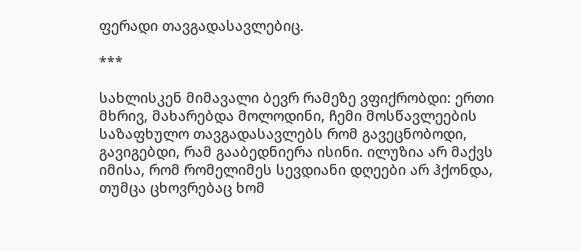ფერადი თავგადასავლებიც.

***

სახლისკენ მიმავალი ბევრ რამეზე ვფიქრობდი: ერთი მხრივ, მახარებდა მოლოდინი, ჩემი მოსწავლეების საზაფხულო თავგადასავლებს რომ გავეცნობოდი, გავიგებდი, რამ გააბედნიერა ისინი. ილუზია არ მაქვს იმისა, რომ რომელიმეს სევდიანი დღეები არ ჰქონდა, თუმცა ცხოვრებაც ხომ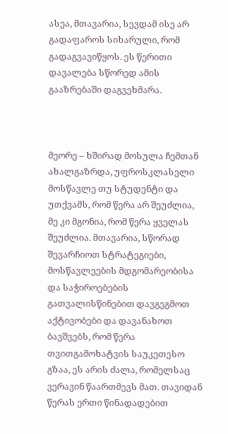ასეა, მთავარია, სევდამ ისე არ გადაფაროს სიხარული, რომ გადაგვავიწყოს. ეს წერითი დავალება სწორედ ამის გააზრებაში დაგვეხმარა.



მეორე – ხშირად მოსულა ჩემთან ახალგაზრდა, უფროსკლასელი მოსწავლე თუ სტუდენტი და უთქვამს, რომ წერა არ შეუძლია, მე კი მგონია, რომ წერა ყველას შეუძლია. მთავარია, სწორად შევარჩიოთ სტრატეგიები, მოსწავლეების მდგომარეობისა და საჭიროებების გათვალისწინებით დავგეგმოთ აქტივობები და დავანახოთ ბავშვებს, რომ წერა თვითგამოხატვის საუკეთესო გზაა, ეს არის ძალა, რომელსაც ვერავინ წაართმევს მათ. თავიდან წერას ერთი წინადადებით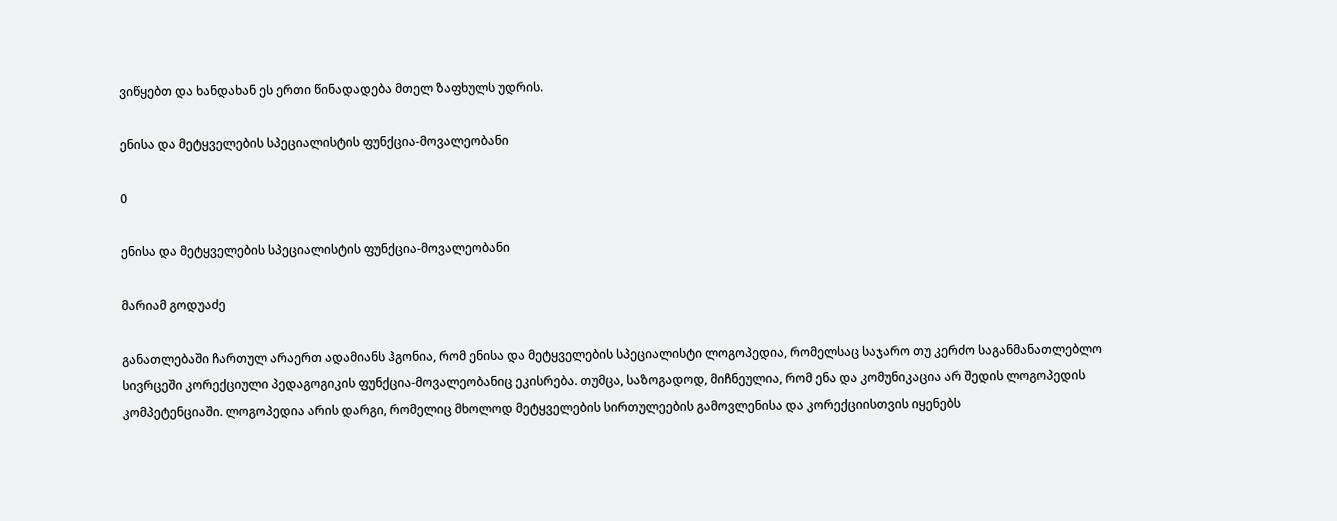ვიწყებთ და ხანდახან ეს ერთი წინადადება მთელ ზაფხულს უდრის.

ენისა და მეტყველების სპეციალისტის ფუნქცია-მოვალეობანი

0

ენისა და მეტყველების სპეციალისტის ფუნქცია-მოვალეობანი

მარიამ გოდუაძე

განათლებაში ჩართულ არაერთ ადამიანს ჰგონია, რომ ენისა და მეტყველების სპეციალისტი ლოგოპედია, რომელსაც საჯარო თუ კერძო საგანმანათლებლო სივრცეში კორექციული პედაგოგიკის ფუნქცია-მოვალეობანიც ეკისრება. თუმცა, საზოგადოდ, მიჩნეულია, რომ ენა და კომუნიკაცია არ შედის ლოგოპედის კომპეტენციაში. ლოგოპედია არის დარგი, რომელიც მხოლოდ მეტყველების სირთულეების გამოვლენისა და კორექციისთვის იყენებს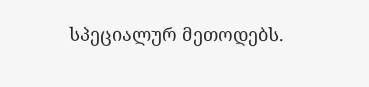სპეციალურ მეთოდებს.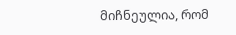მიჩნეულია, რომ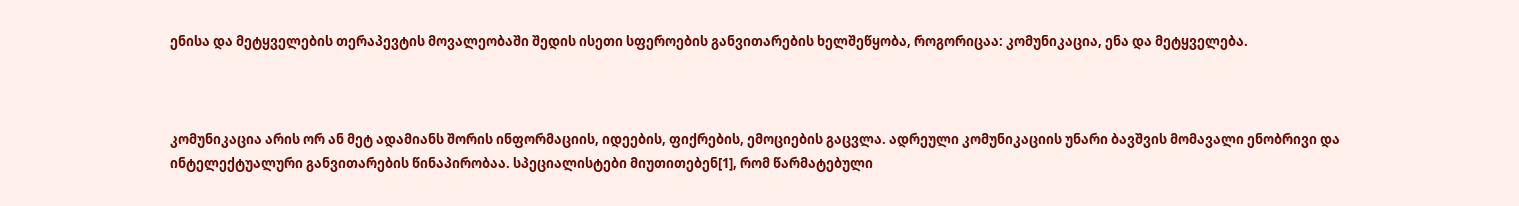ენისა და მეტყველების თერაპევტის მოვალეობაში შედის ისეთი სფეროების განვითარების ხელშეწყობა, როგორიცაა: კომუნიკაცია, ენა და მეტყველება.



კომუნიკაცია არის ორ ან მეტ ადამიანს შორის ინფორმაციის, იდეების, ფიქრების, ემოციების გაცვლა. ადრეული კომუნიკაციის უნარი ბავშვის მომავალი ენობრივი და ინტელექტუალური განვითარების წინაპირობაა. სპეციალისტები მიუთითებენ[1], რომ წარმატებული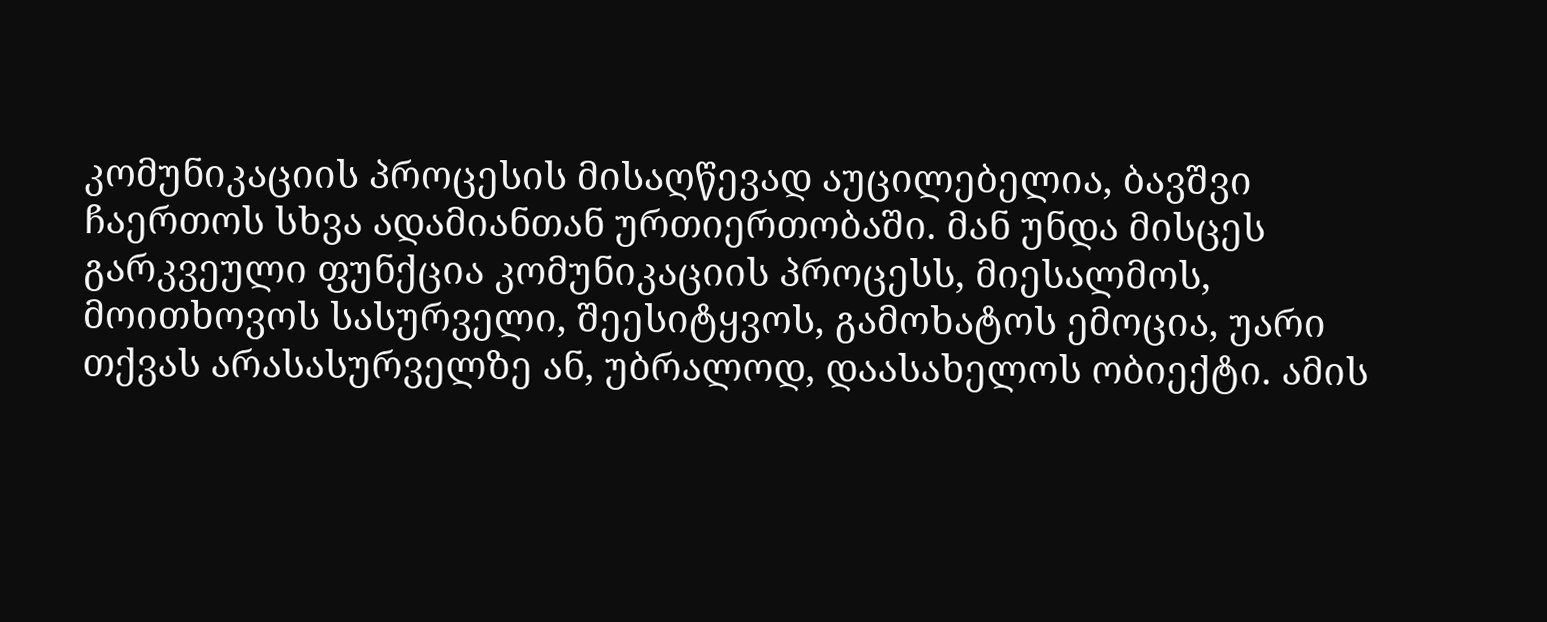კომუნიკაციის პროცესის მისაღწევად აუცილებელია, ბავშვი ჩაერთოს სხვა ადამიანთან ურთიერთობაში. მან უნდა მისცეს გარკვეული ფუნქცია კომუნიკაციის პროცესს, მიესალმოს, მოითხოვოს სასურველი, შეესიტყვოს, გამოხატოს ემოცია, უარი თქვას არასასურველზე ან, უბრალოდ, დაასახელოს ობიექტი. ამის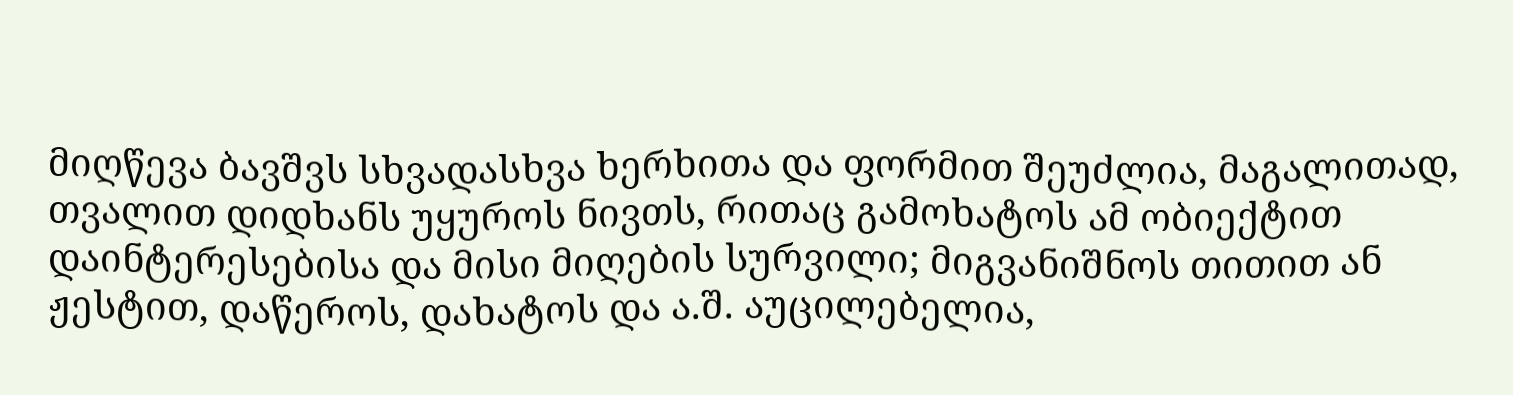მიღწევა ბავშვს სხვადასხვა ხერხითა და ფორმით შეუძლია, მაგალითად, თვალით დიდხანს უყუროს ნივთს, რითაც გამოხატოს ამ ობიექტით დაინტერესებისა და მისი მიღების სურვილი; მიგვანიშნოს თითით ან ჟესტით, დაწეროს, დახატოს და ა.შ. აუცილებელია,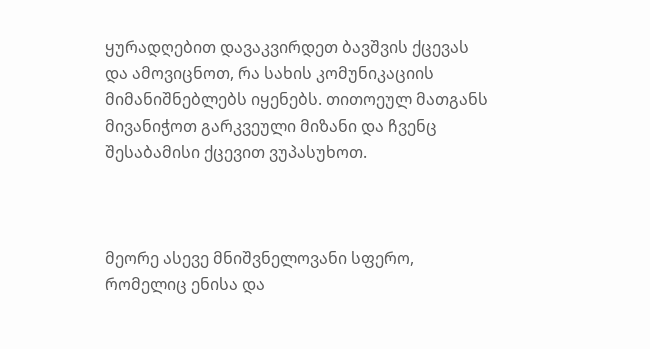ყურადღებით დავაკვირდეთ ბავშვის ქცევას და ამოვიცნოთ, რა სახის კომუნიკაციის მიმანიშნებლებს იყენებს. თითოეულ მათგანს მივანიჭოთ გარკვეული მიზანი და ჩვენც შესაბამისი ქცევით ვუპასუხოთ.



მეორე ასევე მნიშვნელოვანი სფერო, რომელიც ენისა და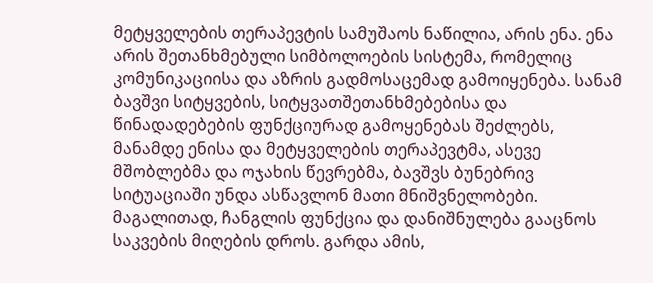მეტყველების თერაპევტის სამუშაოს ნაწილია, არის ენა. ენა არის შეთანხმებული სიმბოლოების სისტემა, რომელიც კომუნიკაციისა და აზრის გადმოსაცემად გამოიყენება. სანამ ბავშვი სიტყვების, სიტყვათშეთანხმებებისა და წინადადებების ფუნქციურად გამოყენებას შეძლებს, მანამდე ენისა და მეტყველების თერაპევტმა, ასევე მშობლებმა და ოჯახის წევრებმა, ბავშვს ბუნებრივ სიტუაციაში უნდა ასწავლონ მათი მნიშვნელობები. მაგალითად, ჩანგლის ფუნქცია და დანიშნულება გააცნოს საკვების მიღების დროს. გარდა ამის,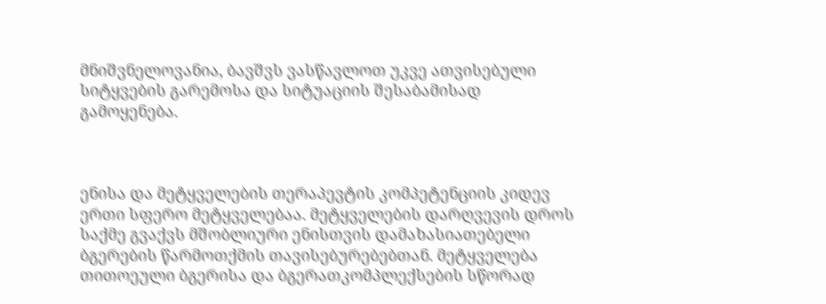მნიშვნელოვანია, ბავშვს ვასწავლოთ უკვე ათვისებული სიტყვების გარემოსა და სიტუაციის შესაბამისად გამოყენება.



ენისა და მეტყველების თერაპევტის კომპეტენციის კიდევ ერთი სფერო მეტყველებაა. მეტყველების დარღვევის დროს საქმე გვაქვს მშობლიური ენისთვის დამახასიათებელი ბგერების წარმოთქმის თავისებურებებთან. მეტყველება თითოეული ბგერისა და ბგერათკომპლექსების სწორად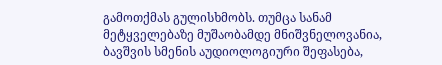გამოთქმას გულისხმობს. თუმცა სანამ მეტყველებაზე მუშაობამდე მნიშვნელოვანია, ბავშვის სმენის აუდიოლოგიური შეფასება,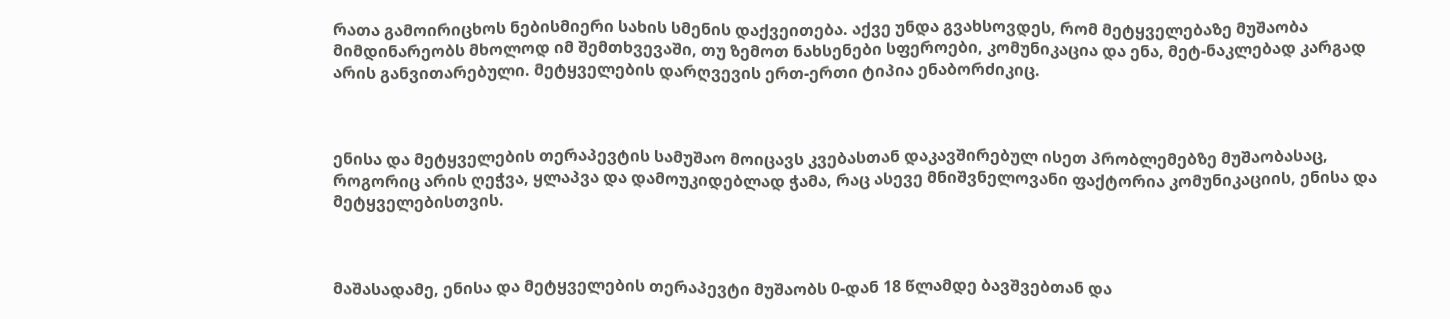რათა გამოირიცხოს ნებისმიერი სახის სმენის დაქვეითება. აქვე უნდა გვახსოვდეს, რომ მეტყველებაზე მუშაობა მიმდინარეობს მხოლოდ იმ შემთხვევაში, თუ ზემოთ ნახსენები სფეროები, კომუნიკაცია და ენა, მეტ-ნაკლებად კარგად არის განვითარებული. მეტყველების დარღვევის ერთ-ერთი ტიპია ენაბორძიკიც.



ენისა და მეტყველების თერაპევტის სამუშაო მოიცავს კვებასთან დაკავშირებულ ისეთ პრობლემებზე მუშაობასაც, როგორიც არის ღეჭვა, ყლაპვა და დამოუკიდებლად ჭამა, რაც ასევე მნიშვნელოვანი ფაქტორია კომუნიკაციის, ენისა და მეტყველებისთვის.



მაშასადამე, ენისა და მეტყველების თერაპევტი მუშაობს 0-დან 18 წლამდე ბავშვებთან და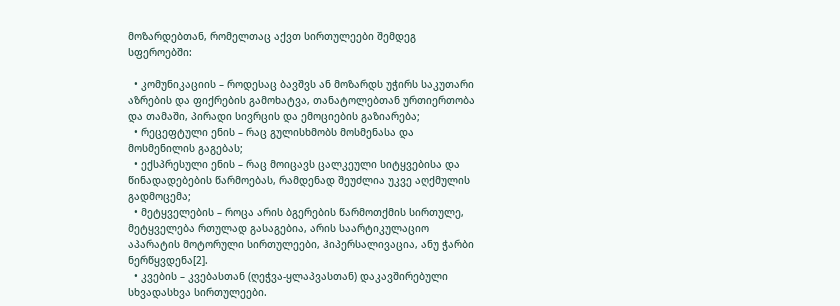მოზარდებთან, რომელთაც აქვთ სირთულეები შემდეგ სფეროებში:

  • კომუნიკაციის – როდესაც ბავშვს ან მოზარდს უჭირს საკუთარი აზრების და ფიქრების გამოხატვა, თანატოლებთან ურთიერთობა და თამაში, პირადი სივრცის და ემოციების გაზიარება;
  • რეცეფტული ენის – რაც გულისხმობს მოსმენასა და მოსმენილის გაგებას;
  • ექსპრესული ენის – რაც მოიცავს ცალკეული სიტყვებისა და წინადადებების წარმოებას, რამდენად შეუძლია უკვე აღქმულის გადმოცემა;
  • მეტყველების – როცა არის ბგერების წარმოთქმის სირთულე, მეტყველება რთულად გასაგებია, არის საარტიკულაციო აპარატის მოტორული სირთულეები, ჰიპერსალივაცია, ანუ ჭარბი ნერწყვდენა[2].
  • კვების – კვებასთან (ღეჭვა-ყლაპვასთან) დაკავშირებული სხვადასხვა სირთულეები.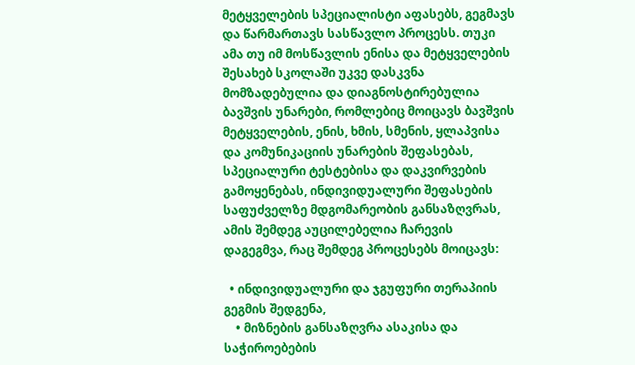მეტყველების სპეციალისტი აფასებს, გეგმავს და წარმართავს სასწავლო პროცესს. თუკი ამა თუ იმ მოსწავლის ენისა და მეტყველების შესახებ სკოლაში უკვე დასკვნა მომზადებულია და დიაგნოსტირებულია ბავშვის უნარები, რომლებიც მოიცავს ბავშვის მეტყველების, ენის, ხმის, სმენის, ყლაპვისა და კომუნიკაციის უნარების შეფასებას, სპეციალური ტესტებისა და დაკვირვების გამოყენებას, ინდივიდუალური შეფასების საფუძველზე მდგომარეობის განსაზღვრას, ამის შემდეგ აუცილებელია ჩარევის დაგეგმვა, რაც შემდეგ პროცესებს მოიცავს:

  • ინდივიდუალური და ჯგუფური თერაპიის გეგმის შედგენა,
    • მიზნების განსაზღვრა ასაკისა და საჭიროებების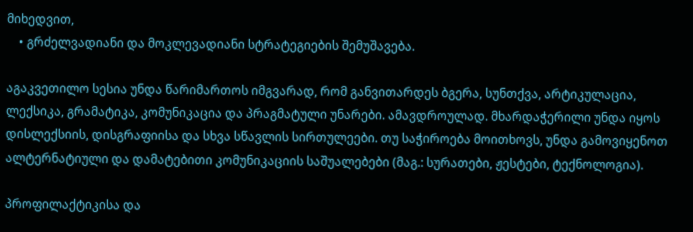მიხედვით,
    • გრძელვადიანი და მოკლევადიანი სტრატეგიების შემუშავება.

აგაკვეთილო სესია უნდა წარიმართოს იმგვარად, რომ განვითარდეს ბგერა, სუნთქვა, არტიკულაცია, ლექსიკა, გრამატიკა, კომუნიკაცია და პრაგმატული უნარები. ამავდროულად. მხარდაჭერილი უნდა იყოს დისლექსიის, დისგრაფიისა და სხვა სწავლის სირთულეები. თუ საჭიროება მოითხოვს, უნდა გამოვიყენოთ ალტერნატიული და დამატებითი კომუნიკაციის საშუალებები (მაგ.: სურათები, ჟესტები, ტექნოლოგია).

პროფილაქტიკისა და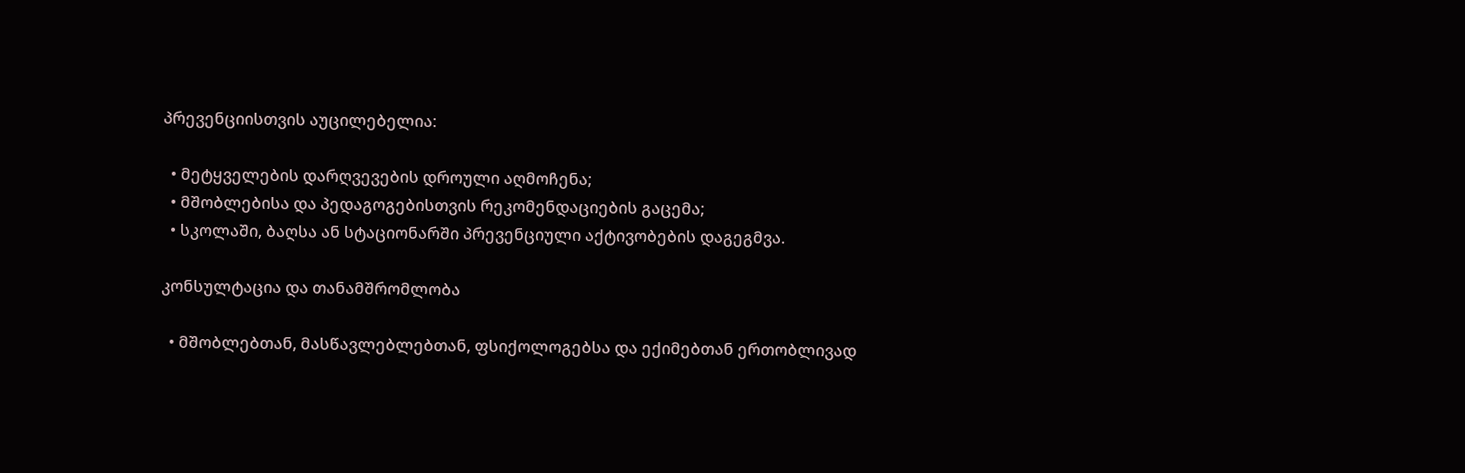პრევენციისთვის აუცილებელია:

  • მეტყველების დარღვევების დროული აღმოჩენა;
  • მშობლებისა და პედაგოგებისთვის რეკომენდაციების გაცემა;
  • სკოლაში, ბაღსა ან სტაციონარში პრევენციული აქტივობების დაგეგმვა.

კონსულტაცია და თანამშრომლობა

  • მშობლებთან, მასწავლებლებთან, ფსიქოლოგებსა და ექიმებთან ერთობლივად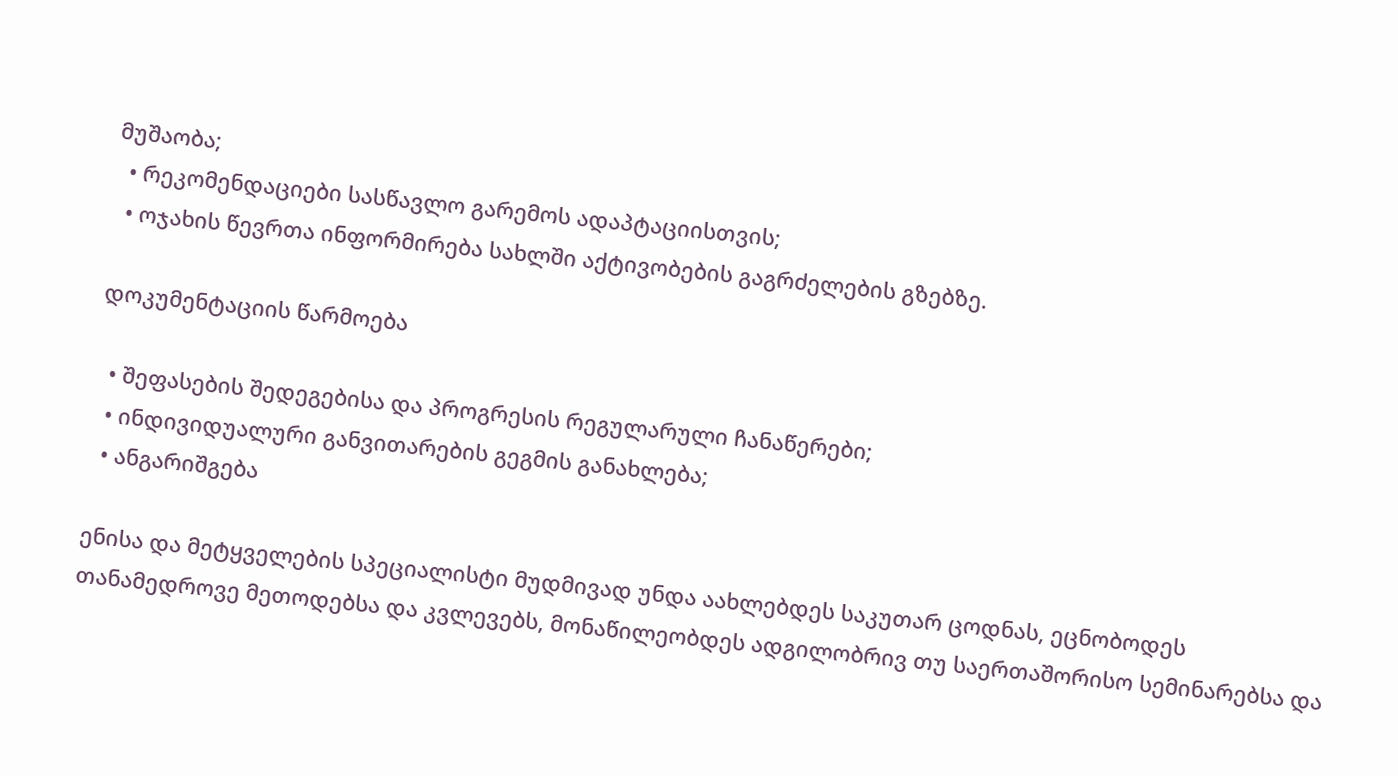მუშაობა;
  • რეკომენდაციები სასწავლო გარემოს ადაპტაციისთვის;
  • ოჯახის წევრთა ინფორმირება სახლში აქტივობების გაგრძელების გზებზე.

დოკუმენტაციის წარმოება

  • შეფასების შედეგებისა და პროგრესის რეგულარული ჩანაწერები;
  • ინდივიდუალური განვითარების გეგმის განახლება;
  • ანგარიშგება

ენისა და მეტყველების სპეციალისტი მუდმივად უნდა აახლებდეს საკუთარ ცოდნას, ეცნობოდეს თანამედროვე მეთოდებსა და კვლევებს, მონაწილეობდეს ადგილობრივ თუ საერთაშორისო სემინარებსა და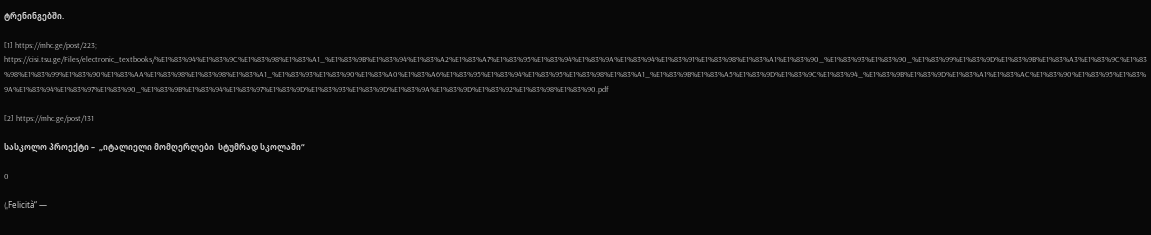ტრენინგებში.

[1] https://mhc.ge/post/223; https://cisi.tsu.ge/Files/electronic_textbooks/%E1%83%94%E1%83%9C%E1%83%98%E1%83%A1_%E1%83%9B%E1%83%94%E1%83%A2%E1%83%A7%E1%83%95%E1%83%94%E1%83%9A%E1%83%94%E1%83%91%E1%83%98%E1%83%A1%E1%83%90_%E1%83%93%E1%83%90_%E1%83%99%E1%83%9D%E1%83%9B%E1%83%A3%E1%83%9C%E1%83%98%E1%83%99%E1%83%90%E1%83%AA%E1%83%98%E1%83%98%E1%83%A1_%E1%83%93%E1%83%90%E1%83%A0%E1%83%A6%E1%83%95%E1%83%94%E1%83%95%E1%83%98%E1%83%A1_%E1%83%9B%E1%83%A5%E1%83%9D%E1%83%9C%E1%83%94_%E1%83%9B%E1%83%9D%E1%83%A1%E1%83%AC%E1%83%90%E1%83%95%E1%83%9A%E1%83%94%E1%83%97%E1%83%90_%E1%83%9B%E1%83%94%E1%83%97%E1%83%9D%E1%83%93%E1%83%9D%E1%83%9A%E1%83%9D%E1%83%92%E1%83%98%E1%83%90.pdf

[2] https://mhc.ge/post/131

სასკოლო პროექტი –  „იტალიელი მომღერლები  სტუმრად სკოლაში“

0

(„Felicità“ —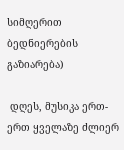სიმღერით ბედნიერების გაზიარება)

 დღეს, მუსიკა ერთ-ერთ ყველაზე ძლიერ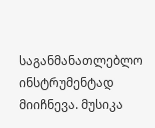საგანმანათლებლო ინსტრუმენტად მიიჩნევა. მუსიკა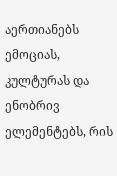აერთიანებს ემოციას, კულტურას და ენობრივ ელემენტებს, რის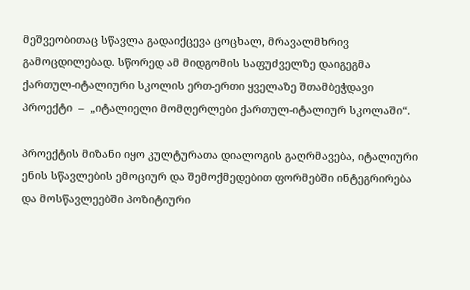მეშვეობითაც სწავლა გადაიქცევა ცოცხალ, მრავალმხრივ გამოცდილებად. სწორედ ამ მიდგომის საფუძველზე დაიგეგმა ქართულ-იტალიური სკოლის ერთ-ერთი ყველაზე შთამბეჭდავი პროექტი  –  „იტალიელი მომღერლები ქართულ-იტალიურ სკოლაში“.

პროექტის მიზანი იყო კულტურათა დიალოგის გაღრმავება, იტალიური ენის სწავლების ემოციურ და შემოქმედებით ფორმებში ინტეგრირება და მოსწავლეებში პოზიტიური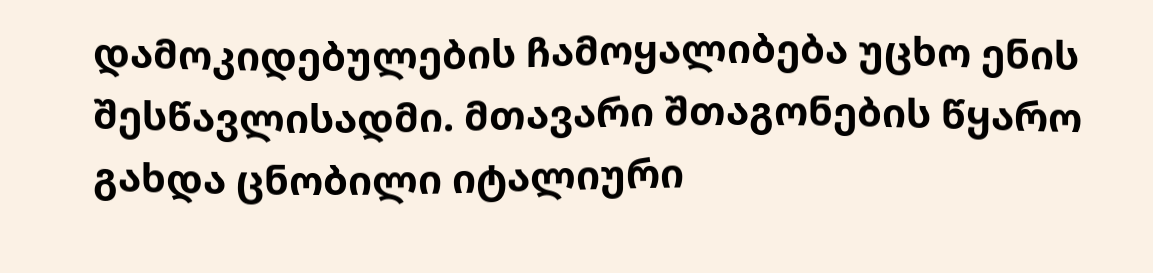დამოკიდებულების ჩამოყალიბება უცხო ენის შესწავლისადმი. მთავარი შთაგონების წყარო გახდა ცნობილი იტალიური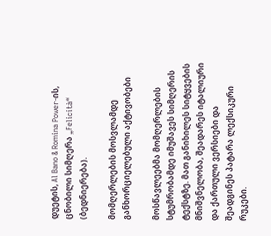დუეტის, Al Bano & Romina Power-ის, ცნობილი სიმღერა „Felicità“ (ბედნიერება).

მომღერლების მოსვლამდე განხორციელებული აქტივობები

მოსწავლეებმა მომღერლების სტუმრობამდე იმუშავეს სიმღერის ტექსტზე. მათ განიხილეს სიტყვების მნიშვნელობა, შეადარეს იტალიური და ქართული ვერსიები და შეადგინეს პატარა ლექსიკური რუკები.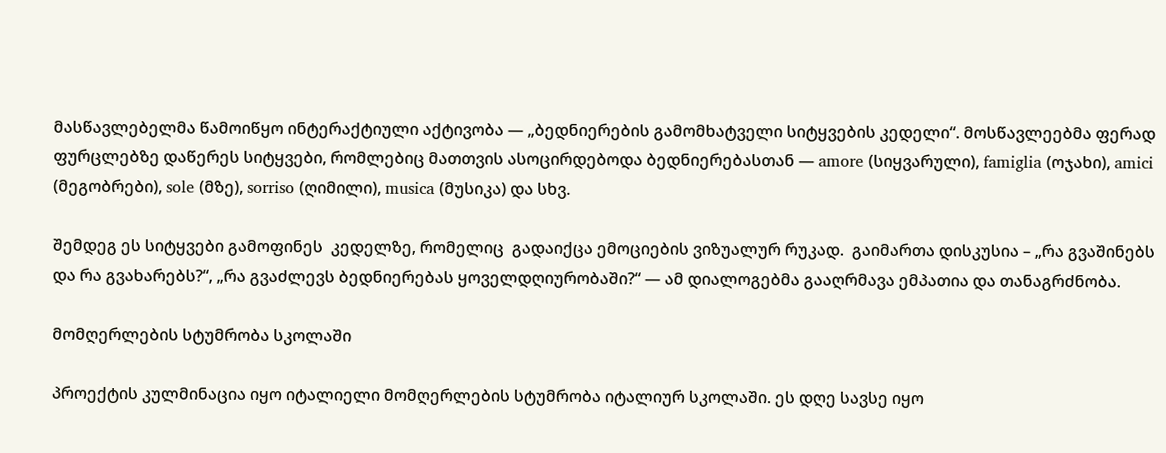მასწავლებელმა წამოიწყო ინტერაქტიული აქტივობა — „ბედნიერების გამომხატველი სიტყვების კედელი“. მოსწავლეებმა ფერად ფურცლებზე დაწერეს სიტყვები, რომლებიც მათთვის ასოცირდებოდა ბედნიერებასთან — amore (სიყვარული), famiglia (ოჯახი), amici (მეგობრები), sole (მზე), sorriso (ღიმილი), musica (მუსიკა) და სხვ.

შემდეგ ეს სიტყვები გამოფინეს  კედელზე, რომელიც  გადაიქცა ემოციების ვიზუალურ რუკად.  გაიმართა დისკუსია – „რა გვაშინებს და რა გვახარებს?“, „რა გვაძლევს ბედნიერებას ყოველდღიურობაში?“ — ამ დიალოგებმა გააღრმავა ემპათია და თანაგრძნობა.

მომღერლების სტუმრობა სკოლაში

პროექტის კულმინაცია იყო იტალიელი მომღერლების სტუმრობა იტალიურ სკოლაში. ეს დღე სავსე იყო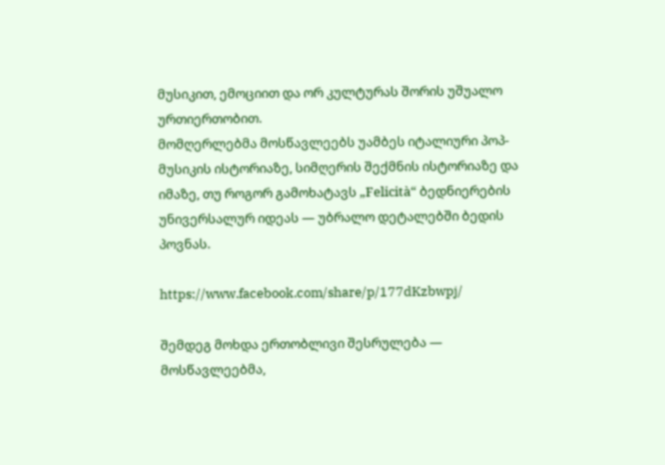მუსიკით, ემოციით და ორ კულტურას შორის უშუალო ურთიერთობით.
მომღერლებმა მოსწავლეებს უამბეს იტალიური პოპ-მუსიკის ისტორიაზე, სიმღერის შექმნის ისტორიაზე და იმაზე, თუ როგორ გამოხატავს „Felicità“ ბედნიერების უნივერსალურ იდეას — უბრალო დეტალებში ბედის პოვნას.

https://www.facebook.com/share/p/177dKzbwpj/

შემდეგ მოხდა ერთობლივი შესრულება — მოსწავლეებმა,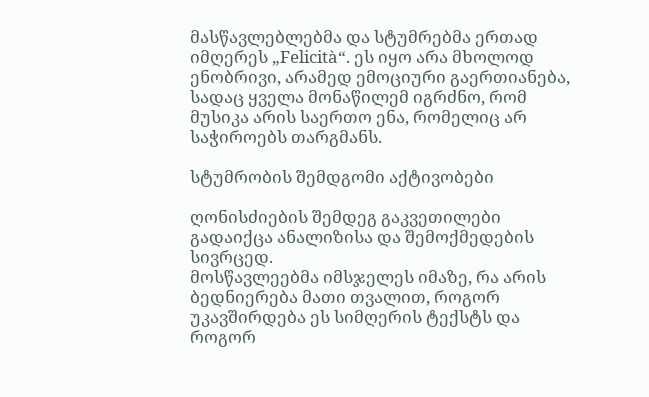მასწავლებლებმა და სტუმრებმა ერთად იმღერეს „Felicità“. ეს იყო არა მხოლოდ ენობრივი, არამედ ემოციური გაერთიანება, სადაც ყველა მონაწილემ იგრძნო, რომ მუსიკა არის საერთო ენა, რომელიც არ საჭიროებს თარგმანს.

სტუმრობის შემდგომი აქტივობები

ღონისძიების შემდეგ გაკვეთილები გადაიქცა ანალიზისა და შემოქმედების სივრცედ.
მოსწავლეებმა იმსჯელეს იმაზე, რა არის ბედნიერება მათი თვალით, როგორ უკავშირდება ეს სიმღერის ტექსტს და როგორ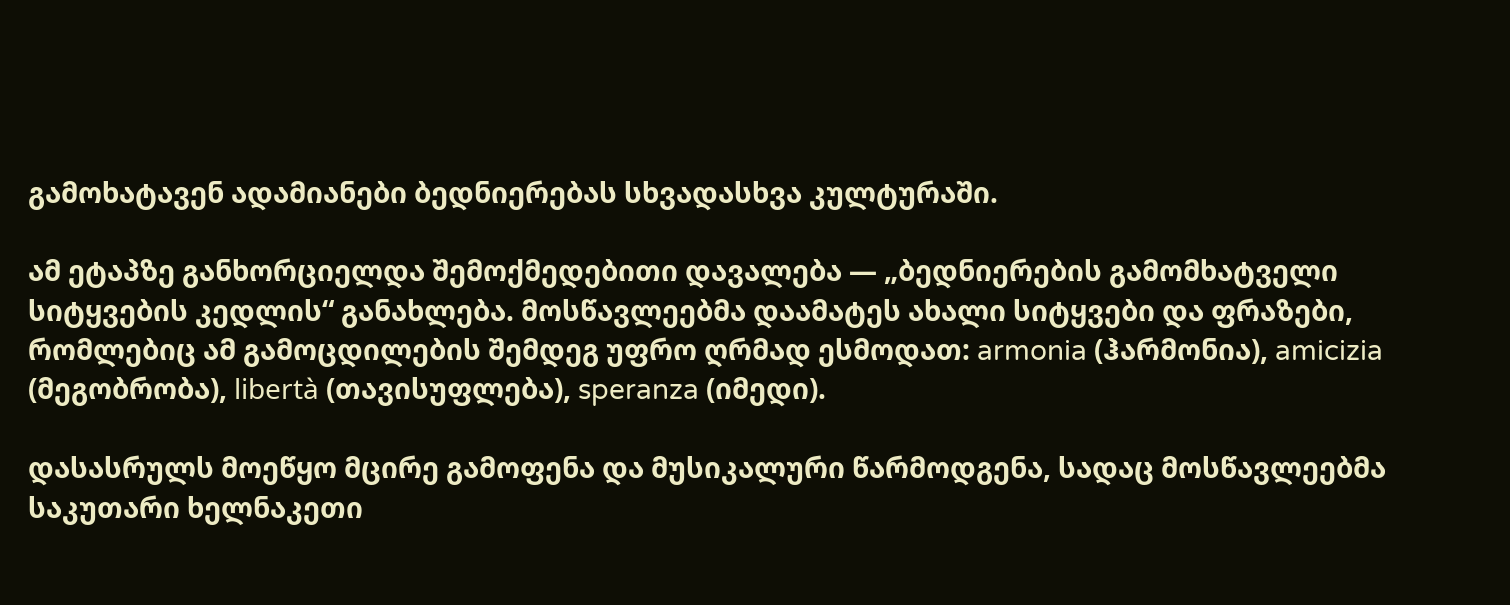გამოხატავენ ადამიანები ბედნიერებას სხვადასხვა კულტურაში.

ამ ეტაპზე განხორციელდა შემოქმედებითი დავალება — „ბედნიერების გამომხატველი სიტყვების კედლის“ განახლება. მოსწავლეებმა დაამატეს ახალი სიტყვები და ფრაზები, რომლებიც ამ გამოცდილების შემდეგ უფრო ღრმად ესმოდათ: armonia (ჰარმონია), amicizia (მეგობრობა), libertà (თავისუფლება), speranza (იმედი).

დასასრულს მოეწყო მცირე გამოფენა და მუსიკალური წარმოდგენა, სადაც მოსწავლეებმა საკუთარი ხელნაკეთი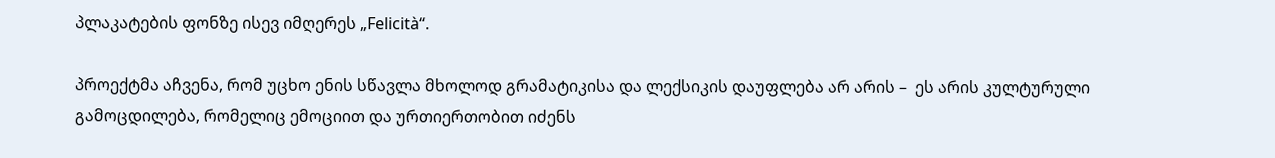პლაკატების ფონზე ისევ იმღერეს „Felicità“.

პროექტმა აჩვენა, რომ უცხო ენის სწავლა მხოლოდ გრამატიკისა და ლექსიკის დაუფლება არ არის –  ეს არის კულტურული გამოცდილება, რომელიც ემოციით და ურთიერთობით იძენს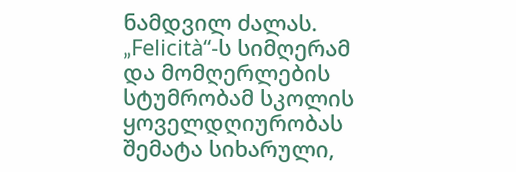ნამდვილ ძალას.
„Felicità“-ს სიმღერამ და მომღერლების სტუმრობამ სკოლის ყოველდღიურობას შემატა სიხარული,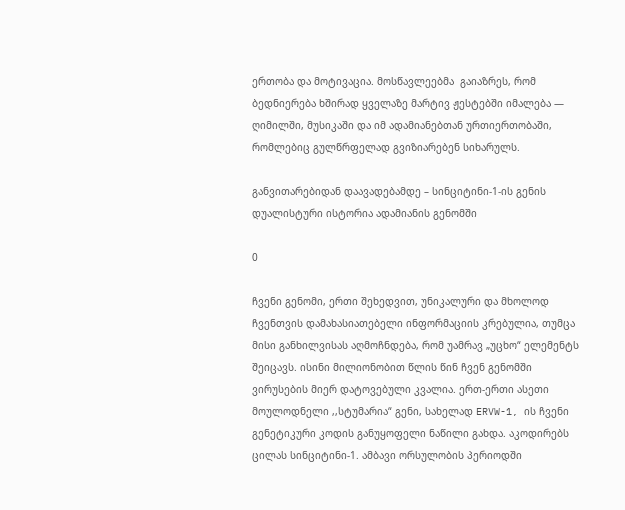ერთობა და მოტივაცია. მოსწავლეებმა  გაიაზრეს, რომ ბედნიერება ხშირად ყველაზე მარტივ ჟესტებში იმალება — ღიმილში, მუსიკაში და იმ ადამიანებთან ურთიერთობაში, რომლებიც გულწრფელად გვიზიარებენ სიხარულს.

განვითარებიდან დაავადებამდე – სინციტინი-1-ის გენის დუალისტური ისტორია ადამიანის გენომში

0

ჩვენი გენომი, ერთი შეხედვით, უნიკალური და მხოლოდ ჩვენთვის დამახასიათებელი ინფორმაციის კრებულია, თუმცა მისი განხილვისას აღმოჩნდება, რომ უამრავ „უცხო“ ელემენტს შეიცავს. ისინი მილიონობით წლის წინ ჩვენ გენომში ვირუსების მიერ დატოვებული კვალია. ერთ-ერთი ასეთი მოულოდნელი ,,სტუმარია“ გენი, სახელად ERVW-1, ის ჩვენი გენეტიკური კოდის განუყოფელი ნაწილი გახდა. აკოდირებს ცილას სინციტინი-1. ამბავი ორსულობის პერიოდში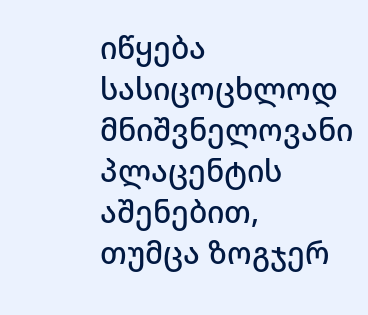იწყება სასიცოცხლოდ მნიშვნელოვანი პლაცენტის აშენებით, თუმცა ზოგჯერ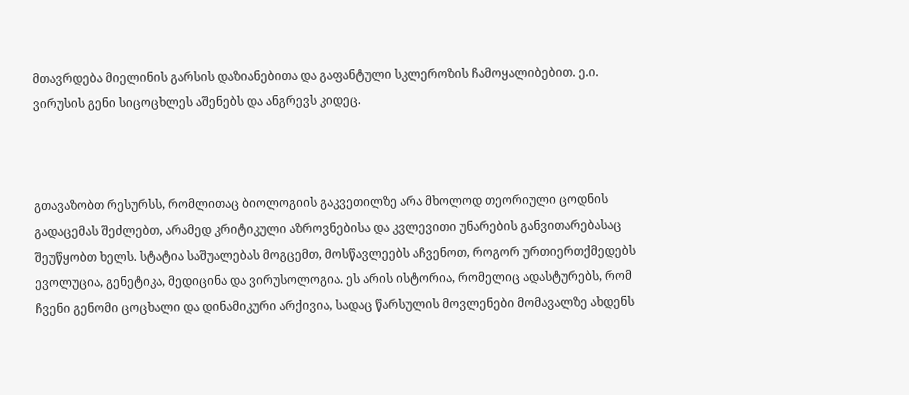მთავრდება მიელინის გარსის დაზიანებითა და გაფანტული სკლეროზის ჩამოყალიბებით. ე.ი. ვირუსის გენი სიცოცხლეს აშენებს და ანგრევს კიდეც.



გთავაზობთ რესურსს, რომლითაც ბიოლოგიის გაკვეთილზე არა მხოლოდ თეორიული ცოდნის გადაცემას შეძლებთ, არამედ კრიტიკული აზროვნებისა და კვლევითი უნარების განვითარებასაც შეუწყობთ ხელს. სტატია საშუალებას მოგცემთ, მოსწავლეებს აჩვენოთ, როგორ ურთიერთქმედებს ევოლუცია, გენეტიკა, მედიცინა და ვირუსოლოგია. ეს არის ისტორია, რომელიც ადასტურებს, რომ ჩვენი გენომი ცოცხალი და დინამიკური არქივია, სადაც წარსულის მოვლენები მომავალზე ახდენს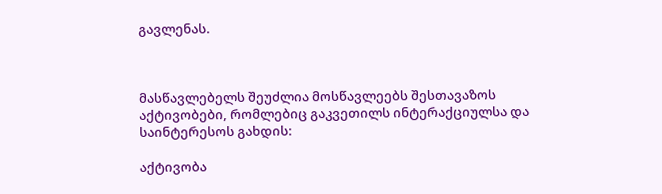გავლენას.



მასწავლებელს შეუძლია მოსწავლეებს შესთავაზოს აქტივობები, რომლებიც გაკვეთილს ინტერაქციულსა და საინტერესოს გახდის:

აქტივობა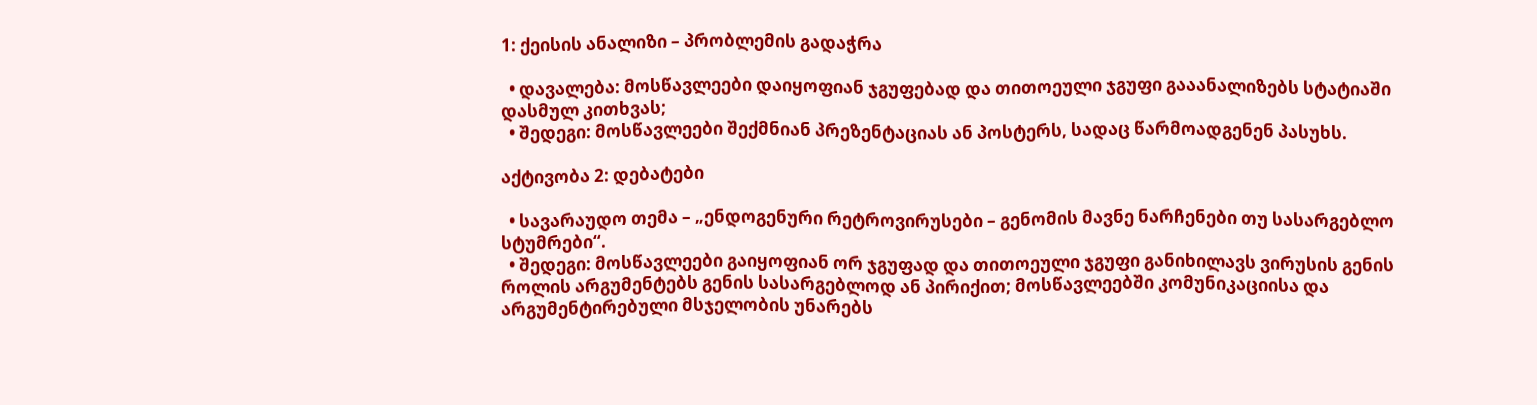1: ქეისის ანალიზი – პრობლემის გადაჭრა

  • დავალება: მოსწავლეები დაიყოფიან ჯგუფებად და თითოეული ჯგუფი გააანალიზებს სტატიაში დასმულ კითხვას;
  • შედეგი: მოსწავლეები შექმნიან პრეზენტაციას ან პოსტერს, სადაც წარმოადგენენ პასუხს.

აქტივობა 2: დებატები

  • სავარაუდო თემა – „ენდოგენური რეტროვირუსები – გენომის მავნე ნარჩენები თუ სასარგებლო სტუმრები“.
  • შედეგი: მოსწავლეები გაიყოფიან ორ ჯგუფად და თითოეული ჯგუფი განიხილავს ვირუსის გენის როლის არგუმენტებს გენის სასარგებლოდ ან პირიქით; მოსწავლეებში კომუნიკაციისა და არგუმენტირებული მსჯელობის უნარებს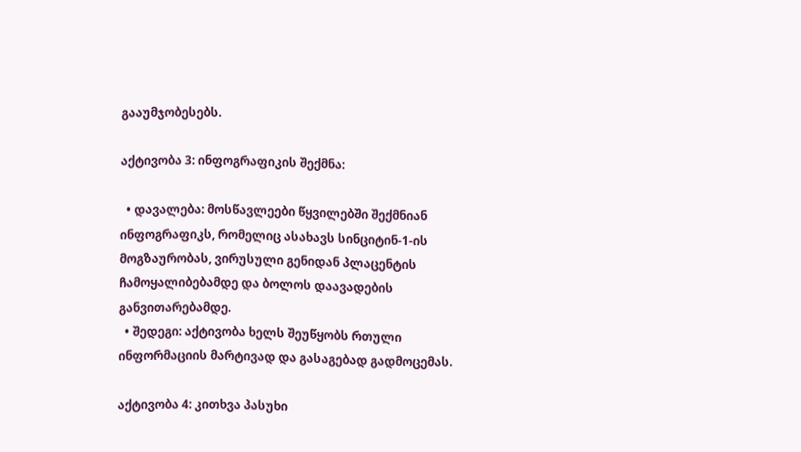გააუმჯობესებს.

აქტივობა 3: ინფოგრაფიკის შექმნა:

  • დავალება: მოსწავლეები წყვილებში შექმნიან ინფოგრაფიკს, რომელიც ასახავს სინციტინ-1-ის მოგზაურობას, ვირუსული გენიდან პლაცენტის ჩამოყალიბებამდე და ბოლოს დაავადების განვითარებამდე.
  • შედეგი: აქტივობა ხელს შეუწყობს რთული ინფორმაციის მარტივად და გასაგებად გადმოცემას.

აქტივობა 4: კითხვა პასუხი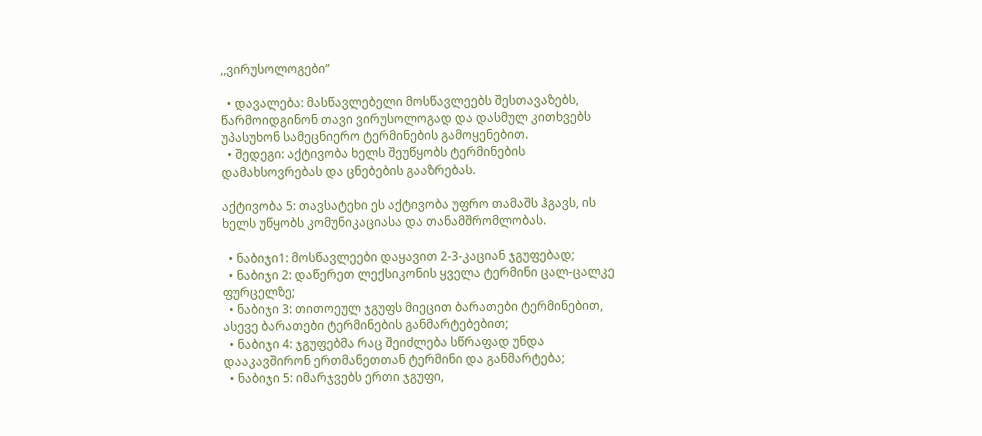,,ვირუსოლოგები“

  • დავალება: მასწავლებელი მოსწავლეებს შესთავაზებს, წარმოიდგინონ თავი ვირუსოლოგად და დასმულ კითხვებს უპასუხონ სამეცნიერო ტერმინების გამოყენებით.
  • შედეგი: აქტივობა ხელს შეუწყობს ტერმინების დამახსოვრებას და ცნებების გააზრებას.

აქტივობა 5: თავსატეხი ეს აქტივობა უფრო თამაშს ჰგავს, ის ხელს უწყობს კომუნიკაციასა და თანამშრომლობას.

  • ნაბიჯი1: მოსწავლეები დაყავით 2-3-კაციან ჯგუფებად;
  • ნაბიჯი 2: დაწერეთ ლექსიკონის ყველა ტერმინი ცალ-ცალკე ფურცელზე;
  • ნაბიჯი 3: თითოეულ ჯგუფს მიეცით ბარათები ტერმინებით, ასევე ბარათები ტერმინების განმარტებებით;
  • ნაბიჯი 4: ჯგუფებმა რაც შეიძლება სწრაფად უნდა დააკავშირონ ერთმანეთთან ტერმინი და განმარტება;
  • ნაბიჯი 5: იმარჯვებს ერთი ჯგუფი,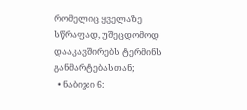რომელიც ყველაზე სწრაფად, უშეცდომოდ დააკავშირებს ტერმინს განმარტებასთან;
  • ნაბიჯი 6: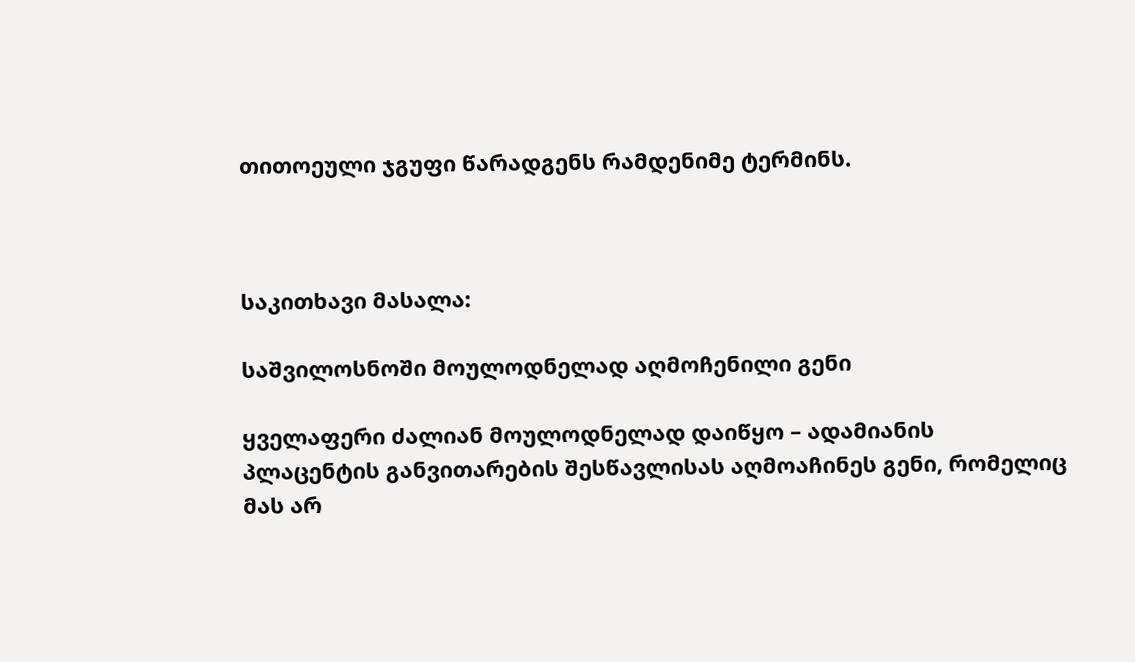თითოეული ჯგუფი წარადგენს რამდენიმე ტერმინს.



საკითხავი მასალა:

საშვილოსნოში მოულოდნელად აღმოჩენილი გენი

ყველაფერი ძალიან მოულოდნელად დაიწყო – ადამიანის პლაცენტის განვითარების შესწავლისას აღმოაჩინეს გენი, რომელიც მას არ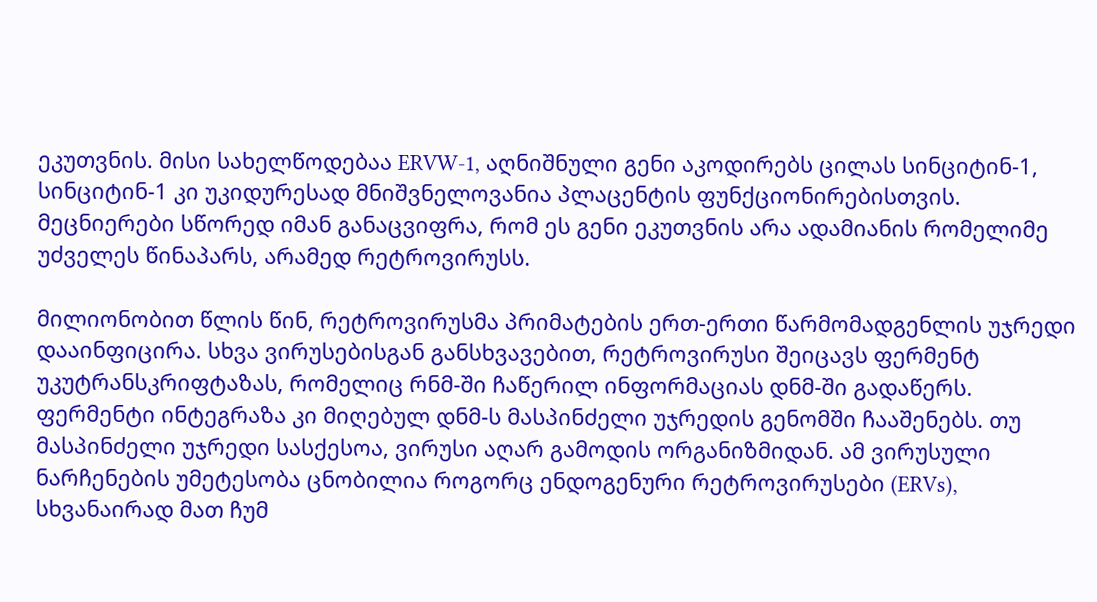ეკუთვნის. მისი სახელწოდებაა ERVW-1, აღნიშნული გენი აკოდირებს ცილას სინციტინ-1, სინციტინ-1 კი უკიდურესად მნიშვნელოვანია პლაცენტის ფუნქციონირებისთვის. მეცნიერები სწორედ იმან განაცვიფრა, რომ ეს გენი ეკუთვნის არა ადამიანის რომელიმე უძველეს წინაპარს, არამედ რეტროვირუსს.

მილიონობით წლის წინ, რეტროვირუსმა პრიმატების ერთ-ერთი წარმომადგენლის უჯრედი დააინფიცირა. სხვა ვირუსებისგან განსხვავებით, რეტროვირუსი შეიცავს ფერმენტ უკუტრანსკრიფტაზას, რომელიც რნმ-ში ჩაწერილ ინფორმაციას დნმ-ში გადაწერს. ფერმენტი ინტეგრაზა კი მიღებულ დნმ-ს მასპინძელი უჯრედის გენომში ჩააშენებს. თუ მასპინძელი უჯრედი სასქესოა, ვირუსი აღარ გამოდის ორგანიზმიდან. ამ ვირუსული ნარჩენების უმეტესობა ცნობილია როგორც ენდოგენური რეტროვირუსები (ERVs), სხვანაირად მათ ჩუმ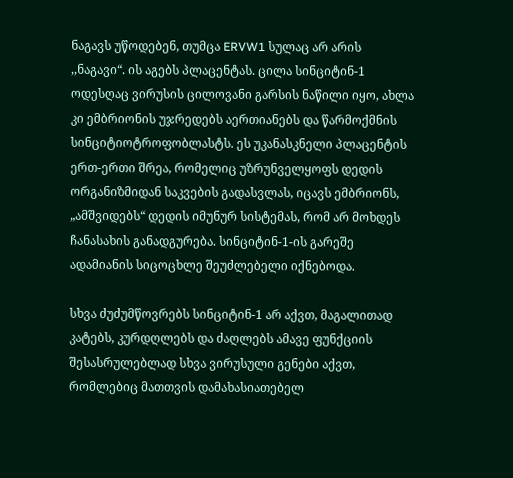ნაგავს უწოდებენ, თუმცა ERVW1 სულაც არ არის ,,ნაგავი“. ის აგებს პლაცენტას. ცილა სინციტინ-1 ოდესღაც ვირუსის ცილოვანი გარსის ნაწილი იყო, ახლა კი ემბრიონის უჯრედებს აერთიანებს და წარმოქმნის სინციტიოტროფობლასტს. ეს უკანასკნელი პლაცენტის ერთ-ერთი შრეა, რომელიც უზრუნველყოფს დედის ორგანიზმიდან საკვების გადასვლას, იცავს ემბრიონს, „ამშვიდებს“ დედის იმუნურ სისტემას, რომ არ მოხდეს ჩანასახის განადგურება. სინციტინ-1-ის გარეშე ადამიანის სიცოცხლე შეუძლებელი იქნებოდა.

სხვა ძუძუმწოვრებს სინციტინ-1 არ აქვთ, მაგალითად კატებს, კურდღლებს და ძაღლებს ამავე ფუნქციის შესასრულებლად სხვა ვირუსული გენები აქვთ, რომლებიც მათთვის დამახასიათებელ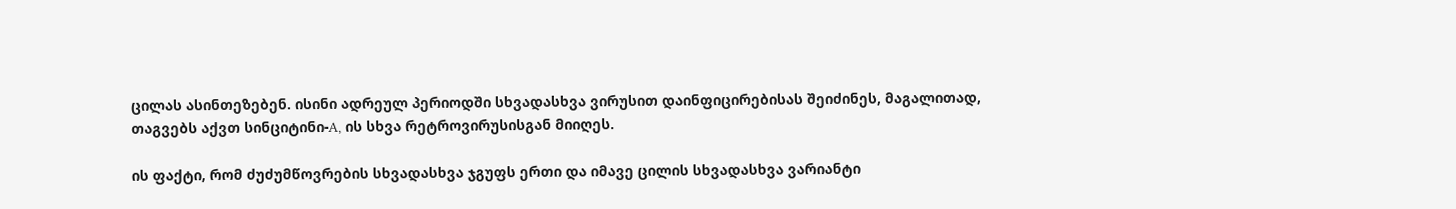ცილას ასინთეზებენ. ისინი ადრეულ პერიოდში სხვადასხვა ვირუსით დაინფიცირებისას შეიძინეს, მაგალითად, თაგვებს აქვთ სინციტინი-A, ის სხვა რეტროვირუსისგან მიიღეს.

ის ფაქტი, რომ ძუძუმწოვრების სხვადასხვა ჯგუფს ერთი და იმავე ცილის სხვადასხვა ვარიანტი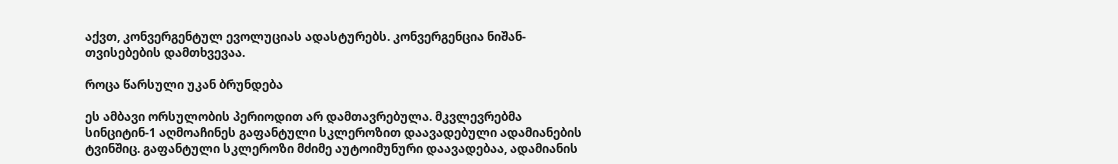აქვთ, კონვერგენტულ ევოლუციას ადასტურებს. კონვერგენცია ნიშან-თვისებების დამთხვევაა.

როცა წარსული უკან ბრუნდება

ეს ამბავი ორსულობის პერიოდით არ დამთავრებულა. მკვლევრებმა სინციტინ-1 აღმოაჩინეს გაფანტული სკლეროზით დაავადებული ადამიანების ტვინშიც. გაფანტული სკლეროზი მძიმე აუტოიმუნური დაავადებაა, ადამიანის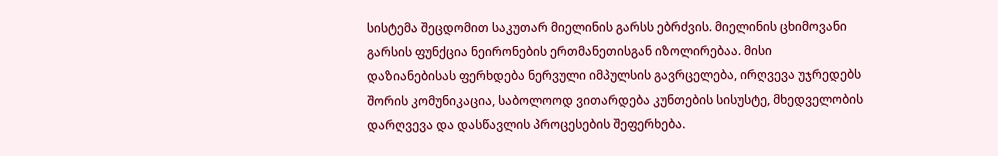სისტემა შეცდომით საკუთარ მიელინის გარსს ებრძვის. მიელინის ცხიმოვანი გარსის ფუნქცია ნეირონების ერთმანეთისგან იზოლირებაა. მისი დაზიანებისას ფერხდება ნერვული იმპულსის გავრცელება, ირღვევა უჯრედებს შორის კომუნიკაცია, საბოლოოდ ვითარდება კუნთების სისუსტე, მხედველობის დარღვევა და დასწავლის პროცესების შეფერხება.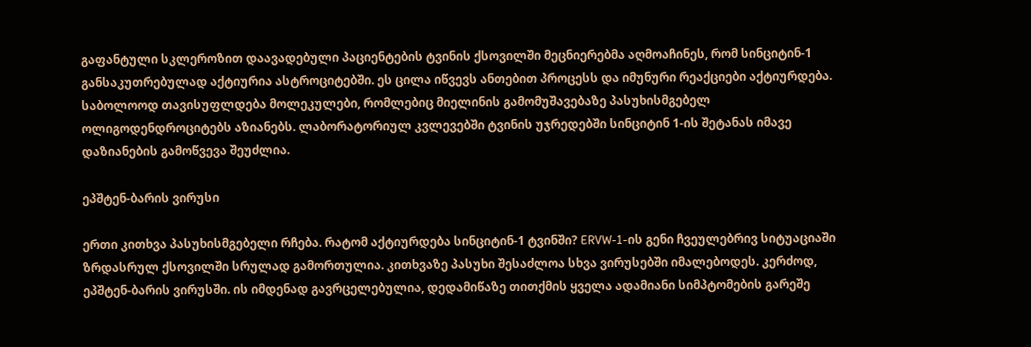გაფანტული სკლეროზით დაავადებული პაციენტების ტვინის ქსოვილში მეცნიერებმა აღმოაჩინეს, რომ სინციტინ-1 განსაკუთრებულად აქტიურია ასტროციტებში. ეს ცილა იწვევს ანთებით პროცესს და იმუნური რეაქციები აქტიურდება. საბოლოოდ თავისუფლდება მოლეკულები, რომლებიც მიელინის გამომუშავებაზე პასუხისმგებელ ოლიგოდენდროციტებს აზიანებს. ლაბორატორიულ კვლევებში ტვინის უჯრედებში სინციტინ 1-ის შეტანას იმავე დაზიანების გამოწვევა შეუძლია.

ეპშტენ-ბარის ვირუსი

ერთი კითხვა პასუხისმგებელი რჩება. რატომ აქტიურდება სინციტინ-1 ტვინში? ERVW-1-ის გენი ჩვეულებრივ სიტუაციაში ზრდასრულ ქსოვილში სრულად გამორთულია. კითხვაზე პასუხი შესაძლოა სხვა ვირუსებში იმალებოდეს. კერძოდ, ეპშტენ-ბარის ვირუსში. ის იმდენად გავრცელებულია, დედამიწაზე თითქმის ყველა ადამიანი სიმპტომების გარეშე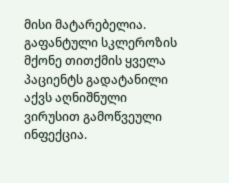მისი მატარებელია. გაფანტული სკლეროზის მქონე თითქმის ყველა პაციენტს გადატანილი აქვს აღნიშნული ვირუსით გამოწვეული ინფექცია.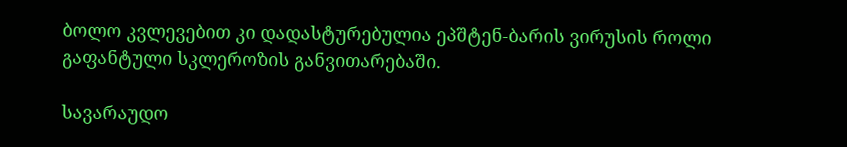ბოლო კვლევებით კი დადასტურებულია ეპშტენ-ბარის ვირუსის როლი გაფანტული სკლეროზის განვითარებაში.

სავარაუდო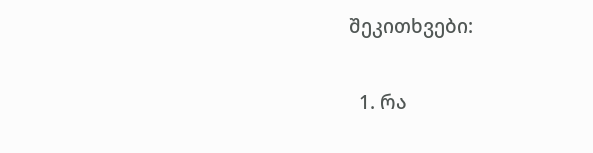შეკითხვები:

  1. რა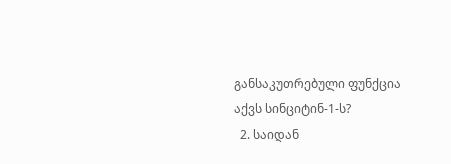განსაკუთრებული ფუნქცია აქვს სინციტინ-1-ს?
  2. საიდან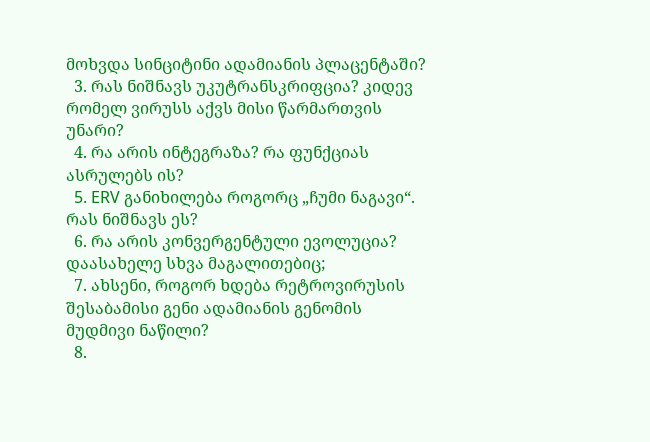მოხვდა სინციტინი ადამიანის პლაცენტაში?
  3. რას ნიშნავს უკუტრანსკრიფცია? კიდევ რომელ ვირუსს აქვს მისი წარმართვის უნარი?
  4. რა არის ინტეგრაზა? რა ფუნქციას ასრულებს ის?
  5. ERV განიხილება როგორც „ჩუმი ნაგავი“. რას ნიშნავს ეს?
  6. რა არის კონვერგენტული ევოლუცია? დაასახელე სხვა მაგალითებიც;
  7. ახსენი, როგორ ხდება რეტროვირუსის შესაბამისი გენი ადამიანის გენომის მუდმივი ნაწილი?
  8.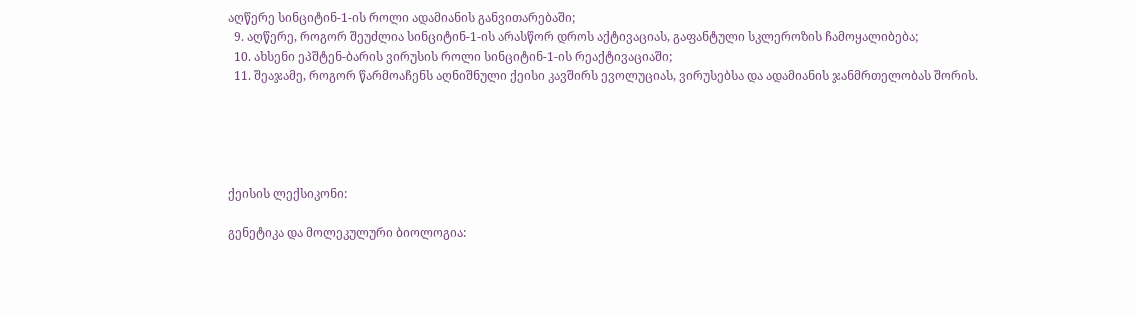აღწერე სინციტინ-1-ის როლი ადამიანის განვითარებაში;
  9. აღწერე, როგორ შეუძლია სინციტინ-1-ის არასწორ დროს აქტივაციას, გაფანტული სკლეროზის ჩამოყალიბება;
  10. ახსენი ეპშტენ-ბარის ვირუსის როლი სინციტინ-1-ის რეაქტივაციაში;
  11. შეაჯამე, როგორ წარმოაჩენს აღნიშნული ქეისი კავშირს ევოლუციას, ვირუსებსა და ადამიანის ჯანმრთელობას შორის.





ქეისის ლექსიკონი:

გენეტიკა და მოლეკულური ბიოლოგია: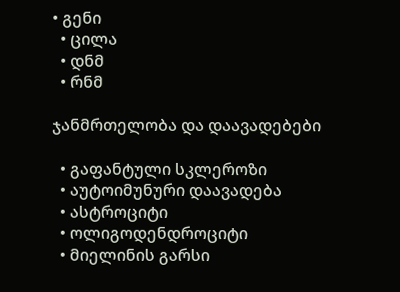• გენი
  • ცილა
  • დნმ
  • რნმ

ჯანმრთელობა და დაავადებები

  • გაფანტული სკლეროზი
  • აუტოიმუნური დაავადება
  • ასტროციტი
  • ოლიგოდენდროციტი
  • მიელინის გარსი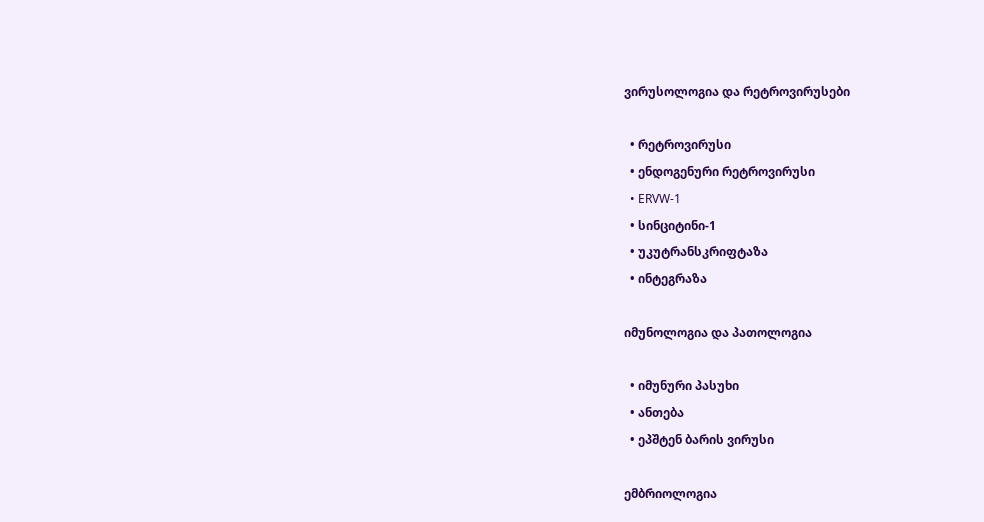ვირუსოლოგია და რეტროვირუსები

  • რეტროვირუსი
  • ენდოგენური რეტროვირუსი
  • ERVW-1
  • სინციტინი-1
  • უკუტრანსკრიფტაზა
  • ინტეგრაზა

იმუნოლოგია და პათოლოგია

  • იმუნური პასუხი
  • ანთება
  • ეპშტენ ბარის ვირუსი

ემბრიოლოგია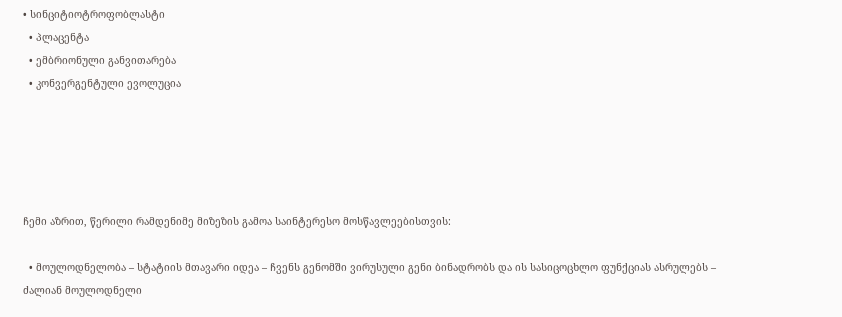• სინციტიოტროფობლასტი
  • პლაცენტა
  • ემბრიონული განვითარება
  • კონვერგენტული ევოლუცია





ჩემი აზრით, წერილი რამდენიმე მიზეზის გამოა საინტერესო მოსწავლეებისთვის:

  • მოულოდნელობა – სტატიის მთავარი იდეა – ჩვენს გენომში ვირუსული გენი ბინადრობს და ის სასიცოცხლო ფუნქციას ასრულებს – ძალიან მოულოდნელი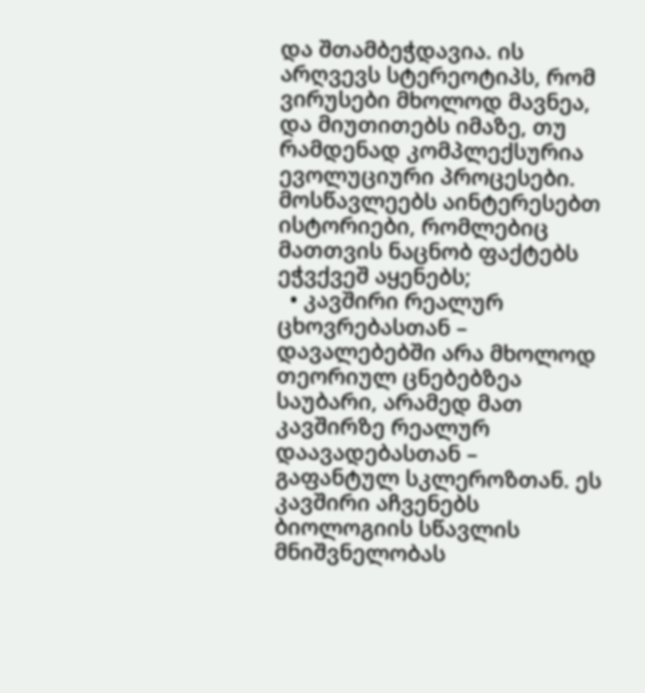და შთამბეჭდავია. ის არღვევს სტერეოტიპს, რომ ვირუსები მხოლოდ მავნეა, და მიუთითებს იმაზე, თუ რამდენად კომპლექსურია ევოლუციური პროცესები. მოსწავლეებს აინტერესებთ ისტორიები, რომლებიც მათთვის ნაცნობ ფაქტებს ეჭვქვეშ აყენებს;
  • კავშირი რეალურ ცხოვრებასთან – დავალებებში არა მხოლოდ თეორიულ ცნებებზეა საუბარი, არამედ მათ კავშირზე რეალურ დაავადებასთან – გაფანტულ სკლეროზთან. ეს კავშირი აჩვენებს ბიოლოგიის სწავლის მნიშვნელობას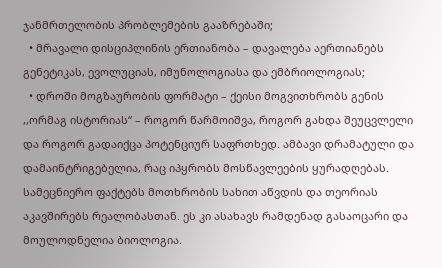ჯანმრთელობის პრობლემების გააზრებაში;
  • მრავალი დისციპლინის ერთიანობა – დავალება აერთიანებს გენეტიკას, ევოლუციას, იმუნოლოგიასა და ემბრიოლოგიას;
  • დროში მოგზაურობის ფორმატი – ქეისი მოგვითხრობს გენის ,,ორმაგ ისტორიას“ – როგორ წარმოიშვა, როგორ გახდა შეუცვლელი და როგორ გადაიქცა პოტენციურ საფრთხედ. ამბავი დრამატული და დამაინტრიგებელია, რაც იპყრობს მოსწავლეების ყურადღებას. სამეცნიერო ფაქტებს მოთხრობის სახით აწვდის და თეორიას აკავშირებს რეალობასთან. ეს კი ასახავს რამდენად გასაოცარი და მოულოდნელია ბიოლოგია.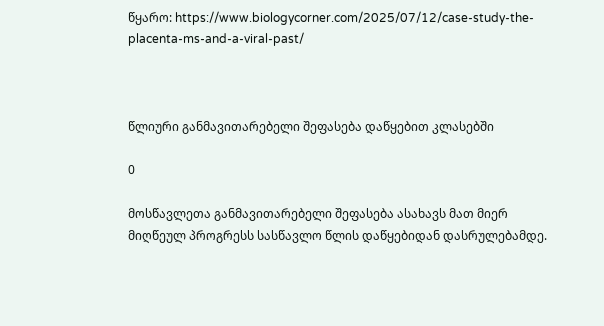წყარო: https://www.biologycorner.com/2025/07/12/case-study-the-placenta-ms-and-a-viral-past/



წლიური განმავითარებელი შეფასება დაწყებით კლასებში

0

მოსწავლეთა განმავითარებელი შეფასება ასახავს მათ მიერ მიღწეულ პროგრესს სასწავლო წლის დაწყებიდან დასრულებამდე.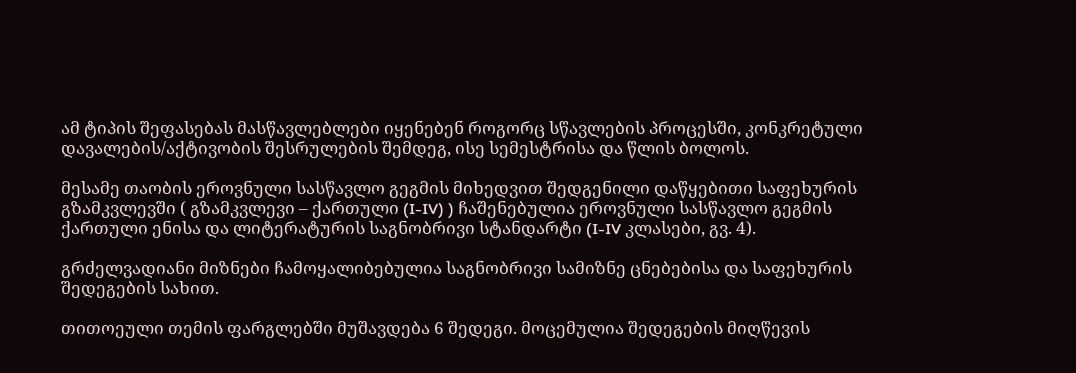ამ ტიპის შეფასებას მასწავლებლები იყენებენ როგორც სწავლების პროცესში, კონკრეტული დავალების/აქტივობის შესრულების შემდეგ, ისე სემესტრისა და წლის ბოლოს.

მესამე თაობის ეროვნული სასწავლო გეგმის მიხედვით შედგენილი დაწყებითი საფეხურის გზამკვლევში ( გზამკვლევი – ქართული (I-IV) ) ჩაშენებულია ეროვნული სასწავლო გეგმის ქართული ენისა და ლიტერატურის საგნობრივი სტანდარტი (I-IV კლასები, გვ. 4).

გრძელვადიანი მიზნები ჩამოყალიბებულია საგნობრივი სამიზნე ცნებებისა და საფეხურის შედეგების სახით.

თითოეული თემის ფარგლებში მუშავდება 6 შედეგი. მოცემულია შედეგების მიღწევის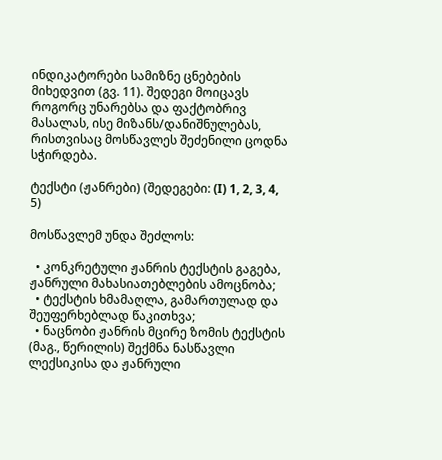ინდიკატორები სამიზნე ცნებების მიხედვით (გვ. 11). შედეგი მოიცავს როგორც უნარებსა და ფაქტობრივ მასალას, ისე მიზანს/დანიშნულებას, რისთვისაც მოსწავლეს შეძენილი ცოდნა სჭირდება.

ტექსტი (ჟანრები) (შედეგები: (I) 1, 2, 3, 4, 5)

მოსწავლემ უნდა შეძლოს:

  • კონკრეტული ჟანრის ტექსტის გაგება, ჟანრული მახასიათებლების ამოცნობა;
  • ტექსტის ხმამაღლა, გამართულად და შეუფერხებლად წაკითხვა;
  • ნაცნობი ჟანრის მცირე ზომის ტექსტის (მაგ., წერილის) შექმნა ნასწავლი ლექსიკისა და ჟანრული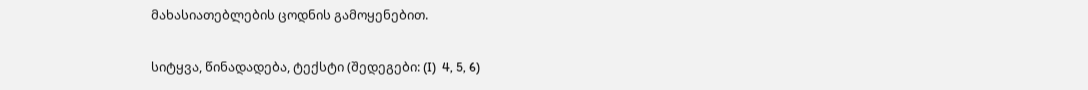მახასიათებლების ცოდნის გამოყენებით.

სიტყვა, წინადადება, ტექსტი (შედეგები: (I)  4, 5, 6)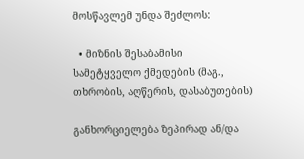მოსწავლემ უნდა შეძლოს:

  • მიზნის შესაბამისი სამეტყველო ქმედების (მაგ., თხრობის, აღწერის, დასაბუთების)

განხორციელება ზეპირად ან/და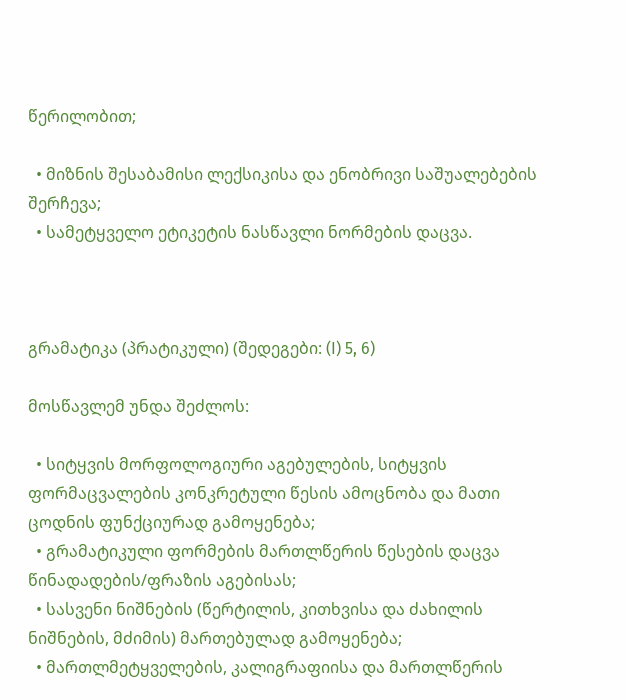წერილობით;

  • მიზნის შესაბამისი ლექსიკისა და ენობრივი საშუალებების შერჩევა;
  • სამეტყველო ეტიკეტის ნასწავლი ნორმების დაცვა.



გრამატიკა (პრატიკული) (შედეგები: (I) 5, 6)

მოსწავლემ უნდა შეძლოს:

  • სიტყვის მორფოლოგიური აგებულების, სიტყვის ფორმაცვალების კონკრეტული წესის ამოცნობა და მათი ცოდნის ფუნქციურად გამოყენება;
  • გრამატიკული ფორმების მართლწერის წესების დაცვა წინადადების/ფრაზის აგებისას;
  • სასვენი ნიშნების (წერტილის, კითხვისა და ძახილის ნიშნების, მძიმის) მართებულად გამოყენება;
  • მართლმეტყველების, კალიგრაფიისა და მართლწერის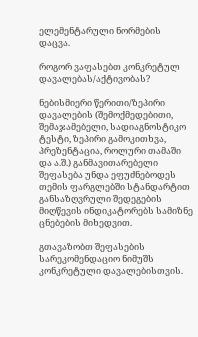ელემენტარული ნორმების დაცვა.

როგორ ვაფასებთ კონკრეტულ დავალებას/აქტივობას?

ნებისმიერი წერითი/ზეპირი დავალების (შემოქმედებითი, შემაჯამებელი, სადიაგნოსტიკო ტესტი, ზეპირი გამოკითხვა, პრეზენტაცია, როლური თამაში და ა.შ.) განმავითარებელი შეფასება უნდა ეფუძნებოდეს თემის ფარგლებში სტანდარტით განსაზღვრული შედეგების მიღწევის ინდიკატორებს სამიზნე ცნებების მიხედვით.

გთავაზობთ შეფასების სარეკომენდაციო ნიმუშს კონკრეტული დავალებისთვის.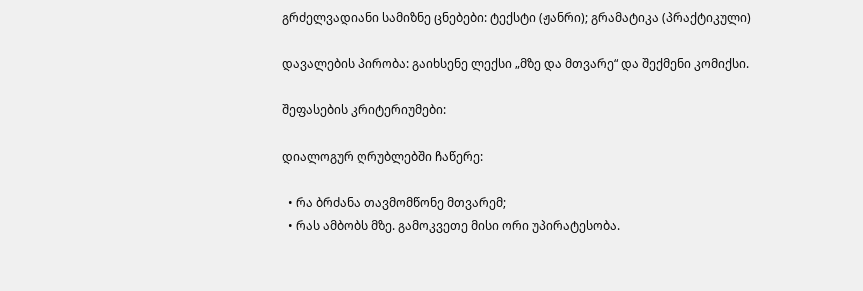გრძელვადიანი სამიზნე ცნებები: ტექსტი (ჟანრი); გრამატიკა (პრაქტიკული)

დავალების პირობა: გაიხსენე ლექსი „მზე და მთვარე“ და შექმენი კომიქსი.

შეფასების კრიტერიუმები:

დიალოგურ ღრუბლებში ჩაწერე:

  • რა ბრძანა თავმომწონე მთვარემ;
  • რას ამბობს მზე. გამოკვეთე მისი ორი უპირატესობა.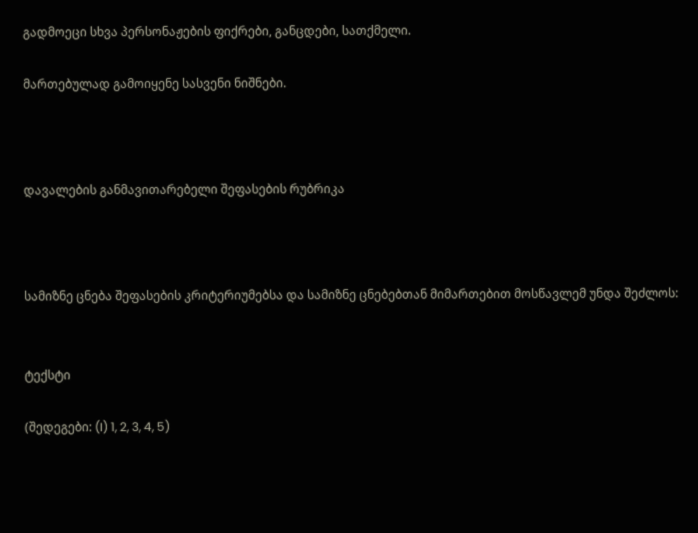გადმოეცი სხვა პერსონაჟების ფიქრები, განცდები, სათქმელი.

მართებულად გამოიყენე სასვენი ნიშნები.



დავალების განმავითარებელი შეფასების რუბრიკა



სამიზნე ცნება შეფასების კრიტერიუმებსა და სამიზნე ცნებებთან მიმართებით მოსწავლემ უნდა შეძლოს:


ტექსტი

(შედეგები: (I) 1, 2, 3, 4, 5)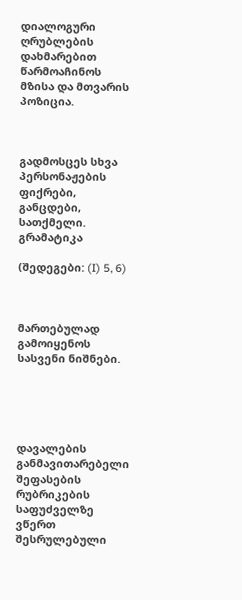დიალოგური ღრუბლების დახმარებით წარმოაჩინოს მზისა და მთვარის პოზიცია.



გადმოსცეს სხვა პერსონაჟების ფიქრები, განცდები, სათქმელი.
გრამატიკა

(შედეგები: (I) 5, 6)



მართებულად გამოიყენოს სასვენი ნიშნები.





დავალების განმავითარებელი შეფასების რუბრიკების საფუძველზე ვწერთ შესრულებული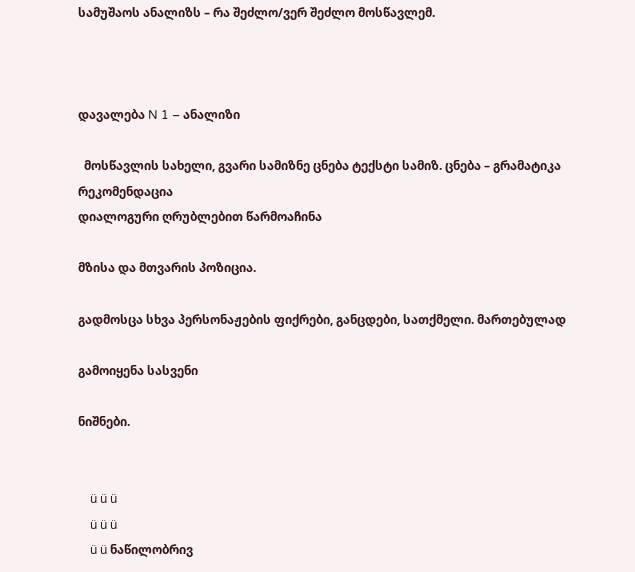სამუშაოს ანალიზს – რა შეძლო/ვერ შეძლო მოსწავლემ.



დავალება N 1 – ანალიზი

  მოსწავლის სახელი, გვარი სამიზნე ცნება ტექსტი სამიზ. ცნება – გრამატიკა რეკომენდაცია
დიალოგური ღრუბლებით წარმოაჩინა

მზისა და მთვარის პოზიცია.

გადმოსცა სხვა პერსონაჟების ფიქრები, განცდები, სათქმელი. მართებულად

გამოიყენა სასვენი

ნიშნები.


    ü ü ü
    ü ü ü
    ü ü ნაწილობრივ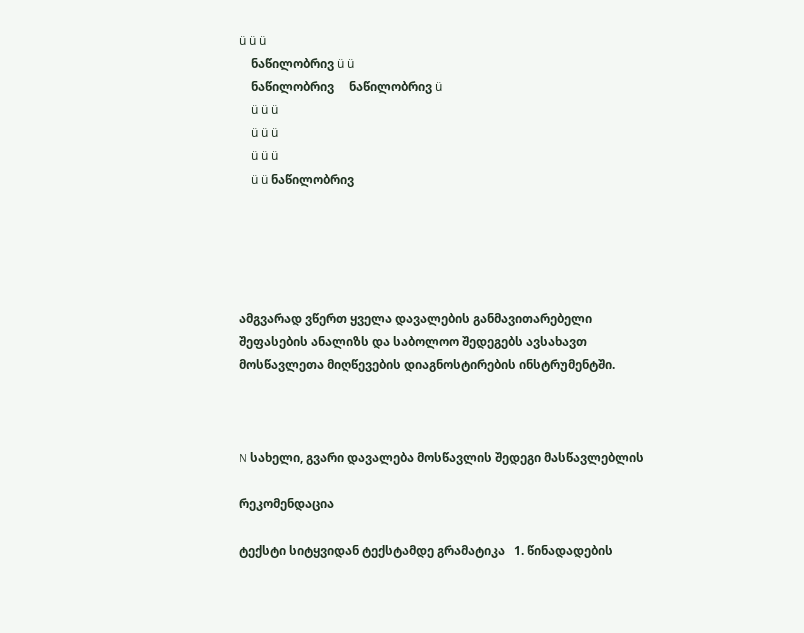ü ü ü
    ნაწილობრივ ü ü
    ნაწილობრივ     ნაწილობრივ ü
    ü ü ü
    ü ü ü
    ü ü ü
    ü ü ნაწილობრივ





ამგვარად ვწერთ ყველა დავალების განმავითარებელი შეფასების ანალიზს და საბოლოო შედეგებს ავსახავთ მოსწავლეთა მიღწევების დიაგნოსტირების ინსტრუმენტში.



N სახელი, გვარი დავალება მოსწავლის შედეგი მასწავლებლის

რეკომენდაცია

ტექსტი სიტყვიდან ტექსტამდე გრამატიკა   1. წინადადების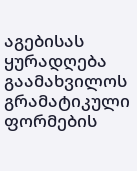აგებისას ყურადღება გაამახვილოს გრამატიკული ფორმების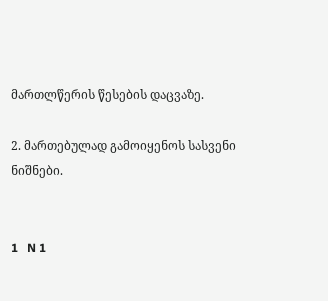მართლწერის წესების დაცვაზე.

2. მართებულად გამოიყენოს სასვენი ნიშნები.


1   N 1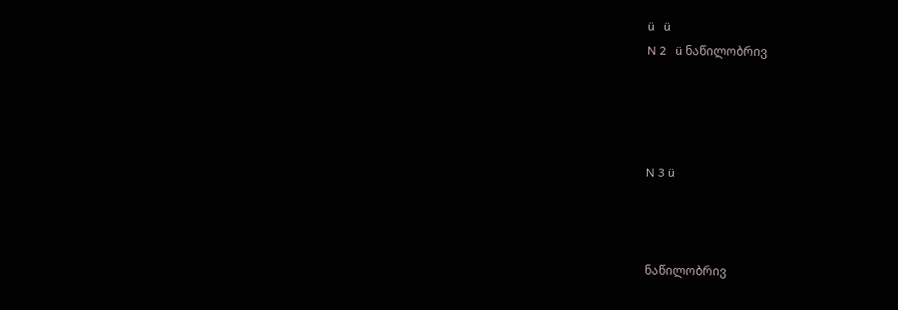ü   ü
N 2   ü ნაწილობრივ




N 3 ü



ნაწილობრივ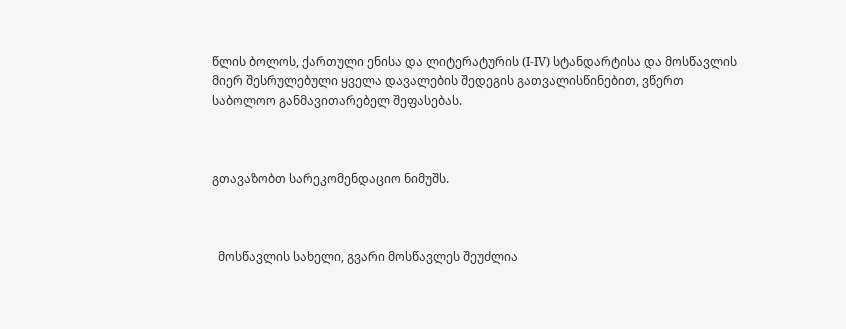წლის ბოლოს, ქართული ენისა და ლიტერატურის (I-IV) სტანდარტისა და მოსწავლის მიერ შესრულებული ყველა დავალების შედეგის გათვალისწინებით, ვწერთ საბოლოო განმავითარებელ შეფასებას.



გთავაზობთ სარეკომენდაციო ნიმუშს.



  მოსწავლის სახელი, გვარი მოსწავლეს შეუძლია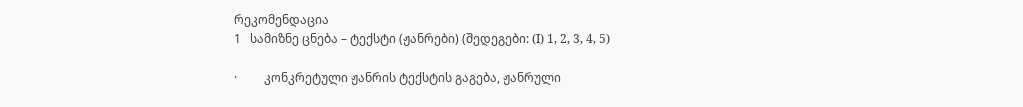რეკომენდაცია
1   სამიზნე ცნება – ტექსტი (ჟანრები) (შედეგები: (I) 1, 2, 3, 4, 5)

·         კონკრეტული ჟანრის ტექსტის გაგება, ჟანრული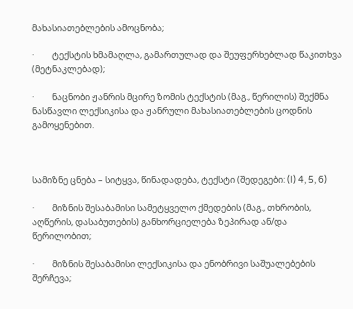მახასიათებლების ამოცნობა;

·         ტექსტის ხმამაღლა, გამართულად და შეუფერხებლად წაკითხვა (მეტნაკლებად);

·         ნაცნობი ჟანრის მცირე ზომის ტექსტის (მაგ., წერილის) შექმნა ნასწავლი ლექსიკისა და ჟანრული მახასიათებლების ცოდნის გამოყენებით.



სამიზნე ცნება – სიტყვა, წინადადება, ტექსტი (შედეგები: (I) 4, 5, 6)

·         მიზნის შესაბამისი სამეტყველო ქმედების (მაგ., თხრობის, აღწერის, დასაბუთების) განხორციელება ზეპირად ან/და წერილობით;

·         მიზნის შესაბამისი ლექსიკისა და ენობრივი საშუალებების შერჩევა;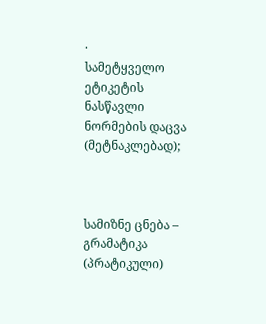·         სამეტყველო ეტიკეტის ნასწავლი ნორმების დაცვა (მეტნაკლებად);



სამიზნე ცნება – გრამატიკა (პრატიკული)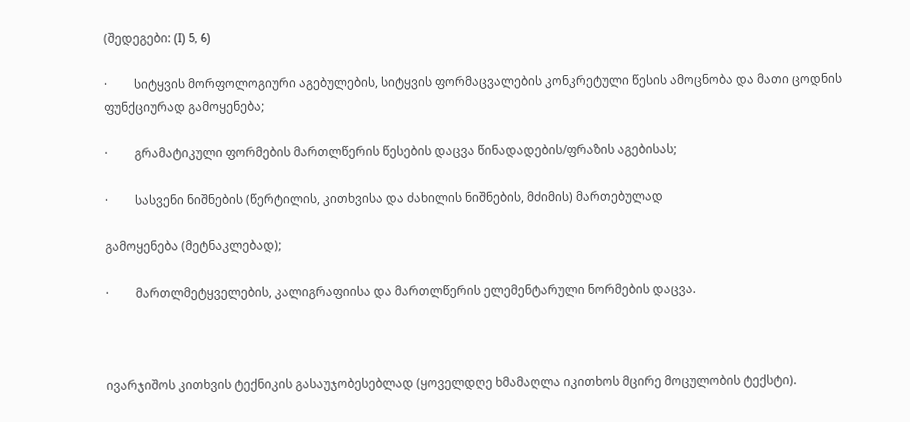(შედეგები: (I) 5, 6)

·         სიტყვის მორფოლოგიური აგებულების, სიტყვის ფორმაცვალების კონკრეტული წესის ამოცნობა და მათი ცოდნის ფუნქციურად გამოყენება;

·         გრამატიკული ფორმების მართლწერის წესების დაცვა წინადადების/ფრაზის აგებისას;

·         სასვენი ნიშნების (წერტილის, კითხვისა და ძახილის ნიშნების, მძიმის) მართებულად

გამოყენება (მეტნაკლებად);

·         მართლმეტყველების, კალიგრაფიისა და მართლწერის ელემენტარული ნორმების დაცვა.



ივარჯიშოს კითხვის ტექნიკის გასაუჯობესებლად (ყოველდღე ხმამაღლა იკითხოს მცირე მოცულობის ტექსტი).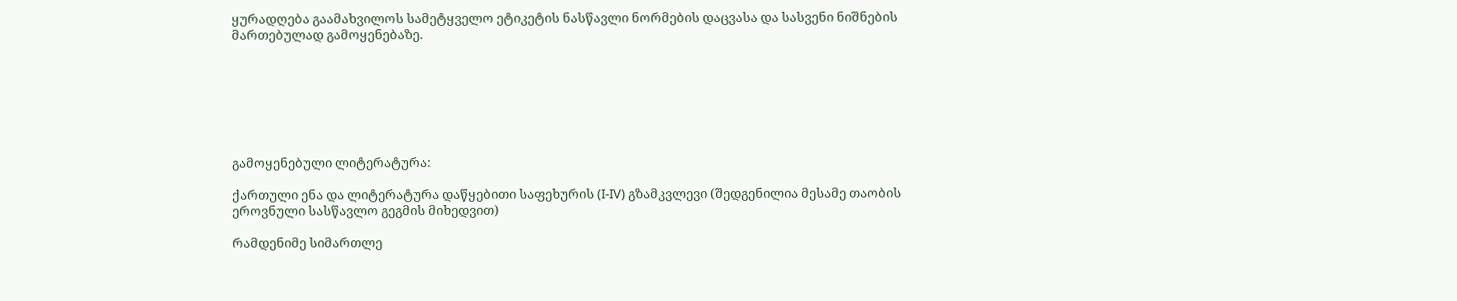ყურადღება გაამახვილოს სამეტყველო ეტიკეტის ნასწავლი ნორმების დაცვასა და სასვენი ნიშნების მართებულად გამოყენებაზე.







გამოყენებული ლიტერატურა:

ქართული ენა და ლიტერატურა დაწყებითი საფეხურის (I-IV) გზამკვლევი (შედგენილია მესამე თაობის ეროვნული სასწავლო გეგმის მიხედვით)

რამდენიმე სიმართლე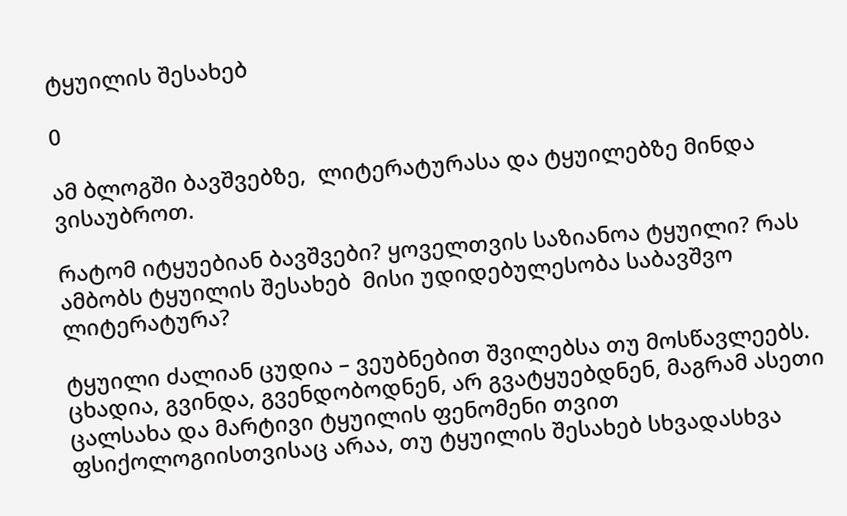ტყუილის შესახებ

0

ამ ბლოგში ბავშვებზე,  ლიტერატურასა და ტყუილებზე მინდა ვისაუბროთ.

რატომ იტყუებიან ბავშვები? ყოველთვის საზიანოა ტყუილი? რას ამბობს ტყუილის შესახებ  მისი უდიდებულესობა საბავშვო ლიტერატურა?

ტყუილი ძალიან ცუდია – ვეუბნებით შვილებსა თუ მოსწავლეებს. ცხადია, გვინდა, გვენდობოდნენ, არ გვატყუებდნენ, მაგრამ ასეთი ცალსახა და მარტივი ტყუილის ფენომენი თვით ფსიქოლოგიისთვისაც არაა, თუ ტყუილის შესახებ სხვადასხვა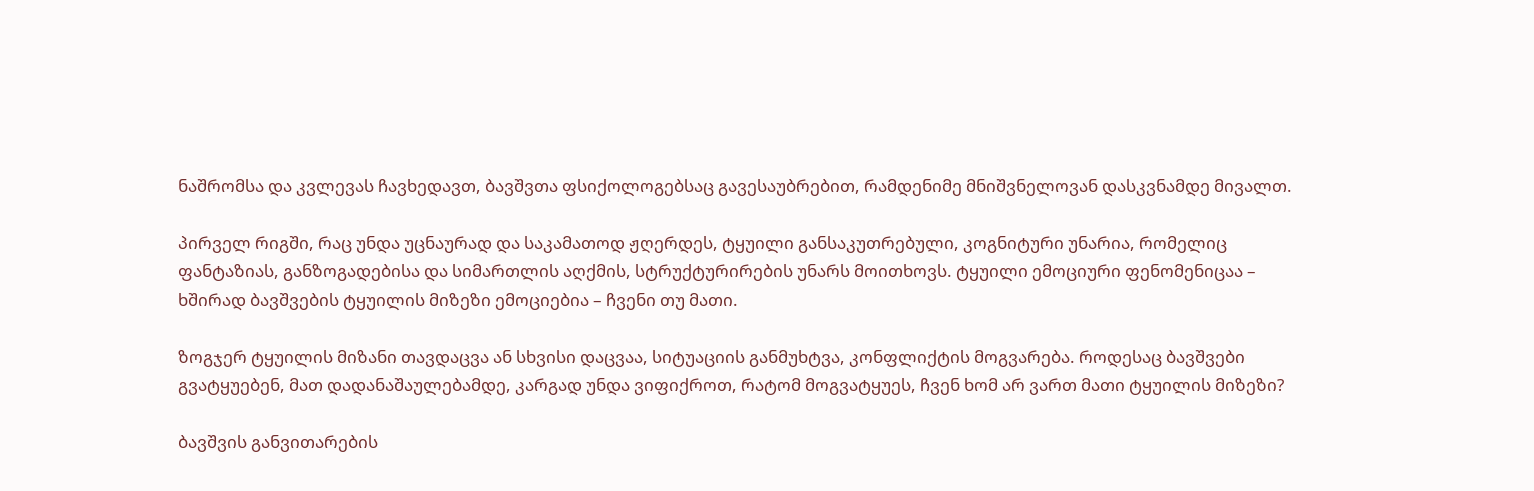ნაშრომსა და კვლევას ჩავხედავთ, ბავშვთა ფსიქოლოგებსაც გავესაუბრებით, რამდენიმე მნიშვნელოვან დასკვნამდე მივალთ.

პირველ რიგში, რაც უნდა უცნაურად და საკამათოდ ჟღერდეს, ტყუილი განსაკუთრებული, კოგნიტური უნარია, რომელიც ფანტაზიას, განზოგადებისა და სიმართლის აღქმის, სტრუქტურირების უნარს მოითხოვს. ტყუილი ემოციური ფენომენიცაა – ხშირად ბავშვების ტყუილის მიზეზი ემოციებია – ჩვენი თუ მათი.

ზოგჯერ ტყუილის მიზანი თავდაცვა ან სხვისი დაცვაა, სიტუაციის განმუხტვა, კონფლიქტის მოგვარება. როდესაც ბავშვები გვატყუებენ, მათ დადანაშაულებამდე, კარგად უნდა ვიფიქროთ, რატომ მოგვატყუეს, ჩვენ ხომ არ ვართ მათი ტყუილის მიზეზი?

ბავშვის განვითარების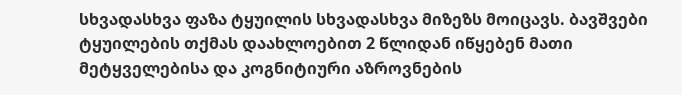სხვადასხვა ფაზა ტყუილის სხვადასხვა მიზეზს მოიცავს. ბავშვები ტყუილების თქმას დაახლოებით 2 წლიდან იწყებენ მათი მეტყველებისა და კოგნიტიური აზროვნების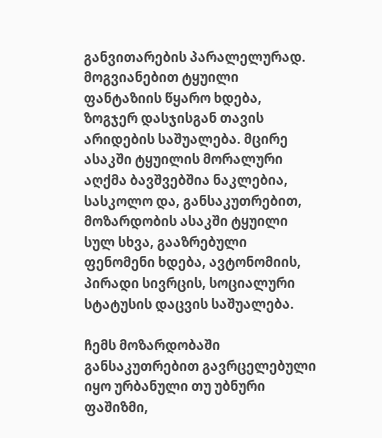განვითარების პარალელურად. მოგვიანებით ტყუილი ფანტაზიის წყარო ხდება, ზოგჯერ დასჯისგან თავის არიდების საშუალება. მცირე ასაკში ტყუილის მორალური აღქმა ბავშვებშია ნაკლებია, სასკოლო და, განსაკუთრებით, მოზარდობის ასაკში ტყუილი სულ სხვა, გააზრებული ფენომენი ხდება, ავტონომიის, პირადი სივრცის, სოციალური სტატუსის დაცვის საშუალება.

ჩემს მოზარდობაში განსაკუთრებით გავრცელებული იყო ურბანული თუ უბნური ფაშიზმი,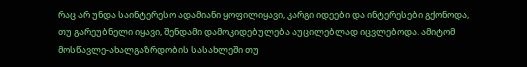რაც არ უნდა საინტერესო ადამიანი ყოფილიყავი, კარგი იდეები და ინტერესები გქონოდა, თუ გარეუბნელი იყავი, შენდამი დამოკიდებულება აუცილებლად იცვლებოდა. ამიტომ მოსწავლე-ახალგაზრდობის სასახლეში თუ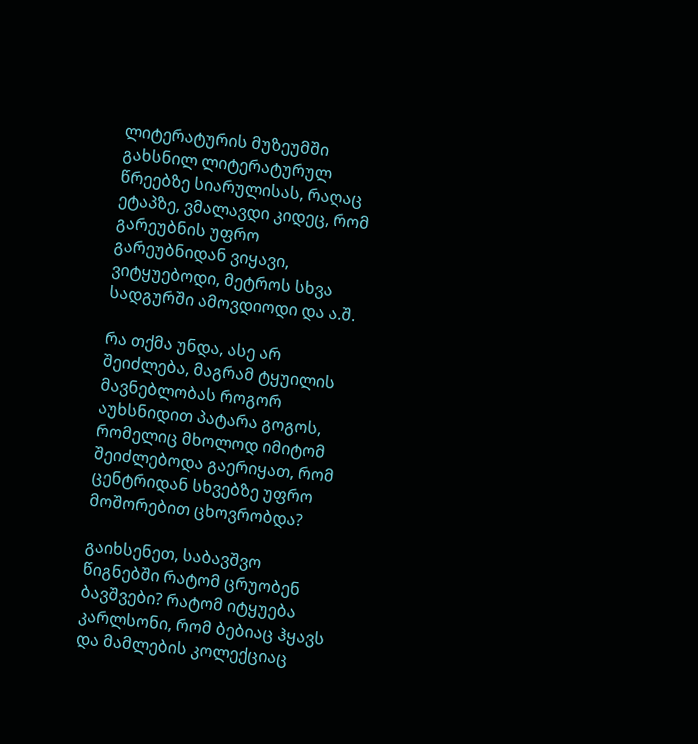ლიტერატურის მუზეუმში გახსნილ ლიტერატურულ წრეებზე სიარულისას, რაღაც ეტაპზე, ვმალავდი კიდეც, რომ გარეუბნის უფრო გარეუბნიდან ვიყავი, ვიტყუებოდი, მეტროს სხვა სადგურში ამოვდიოდი და ა.შ.

რა თქმა უნდა, ასე არ შეიძლება, მაგრამ ტყუილის მავნებლობას როგორ აუხსნიდით პატარა გოგოს, რომელიც მხოლოდ იმიტომ შეიძლებოდა გაერიყათ, რომ ცენტრიდან სხვებზე უფრო მოშორებით ცხოვრობდა?

გაიხსენეთ, საბავშვო წიგნებში რატომ ცრუობენ ბავშვები? რატომ იტყუება კარლსონი, რომ ბებიაც ჰყავს და მამლების კოლექციაც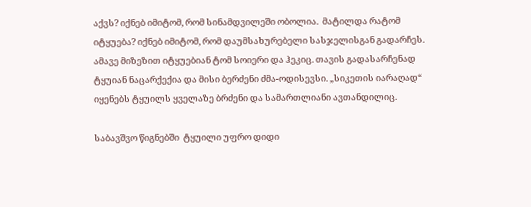აქვს? იქნებ იმიტომ, რომ სინამდვილეში ობოლია.  მატილდა რატომ იტყუება? იქნებ იმიტომ, რომ დაუმსახურებელი სასჯელისგან გადარჩეს. ამავე მიზეზით იტყუებიან ტომ სოიერი და ჰეკიც. თავის გადასარჩენად ტყუიან ნაცარქექია და მისი ბერძენი ძმა-ოდისევსი. „სიკეთის იარაღად“ იყენებს ტყუილს ყველაზე ბრძენი და სამართლიანი ავთანდილიც.

საბავშვო წიგნებში  ტყუილი უფრო დიდი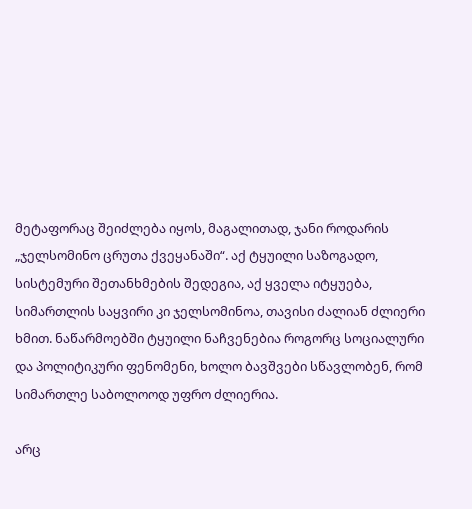მეტაფორაც შეიძლება იყოს, მაგალითად, ჯანი როდარის „ჯელსომინო ცრუთა ქვეყანაში“. აქ ტყუილი საზოგადო, სისტემური შეთანხმების შედეგია, აქ ყველა იტყუება, სიმართლის საყვირი კი ჯელსომინოა, თავისი ძალიან ძლიერი ხმით. ნაწარმოებში ტყუილი ნაჩვენებია როგორც სოციალური და პოლიტიკური ფენომენი, ხოლო ბავშვები სწავლობენ, რომ სიმართლე საბოლოოდ უფრო ძლიერია.

არც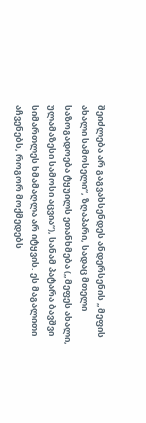შეიძლება არ გაგვახსენდეს ანდერსენის „მეფის ახალი სამოსელი“, ზღაპარი, სადაც მთელი საზოგადოება ტყუილს ეთანხმება („მეფეს ახალი, ულამაზესი სამოსი აცვია“), სანამ პატარა ბავშვი სიმართლეს ხმამაღლა არ იტყვის. ეს მაგალითი აჩვენებს, როგორ მოქმედებს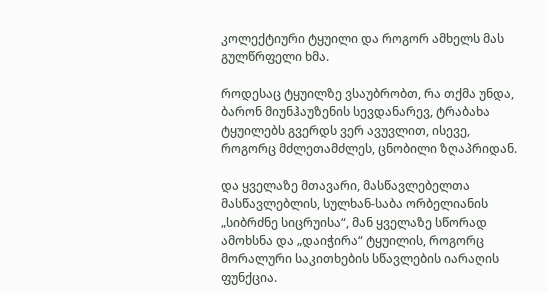კოლექტიური ტყუილი და როგორ ამხელს მას გულწრფელი ხმა.

როდესაც ტყუილზე ვსაუბრობთ, რა თქმა უნდა,  ბარონ მიუნჰაუზენის სევდანარევ, ტრაბახა ტყუილებს გვერდს ვერ ავუვლით, ისევე, როგორც მძლეთამძლეს, ცნობილი ზღაპრიდან.

და ყველაზე მთავარი, მასწავლებელთა მასწავლებლის, სულხან-საბა ორბელიანის „სიბრძნე სიცრუისა“, მან ყველაზე სწორად ამოხსნა და „დაიჭირა“ ტყუილის, როგორც  მორალური საკითხების სწავლების იარაღის ფუნქცია.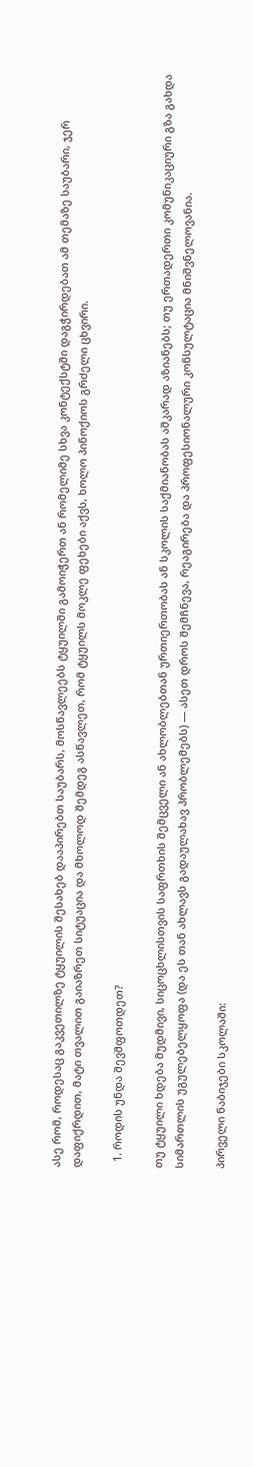ასე რომ, როდესაც გაკვეთილზე ტყუილის შესახებ დააპირებთ საუბარს, მოსწავლეებს ტყუილში გამოიჭერთ ან რომელიმე სხვა კონტექსტში დაგჭირდებათ ამ თემაზე საუბარი, ჯერ დაფიქრდით, მატი თვალით გაიაზრეთ სიტუაცია და მხოლოდ შემდეგ ასწავლეთ, რომ ტყუილს მოკლე ფეხები აქვს, ხოლო პინოქიოს გრძელი ცხვირი.

  1. როდის უნდა შევშფოთდეთ?

თუ ტყუილი ხდება მუდმივი, სიცოცხლისთვის საფრთხის შემცველი ან ახლობლებთან ურთიერთობას ან სკოლის საქმიანობას აშკარად აზიანებს; თუ ერთადერთი კომუნიკაციური გზა გახდა სიმართლის უგულებელყოფა (და ეს თან ახლავს გადაულახავ პრობლემებს) — ასეთ დროს შემჩნევა, რეაგირება და პროფესიონალური კონსულტაცია მნიშვნელოვანია.

პირველი ნაბიჯები სკოლაში: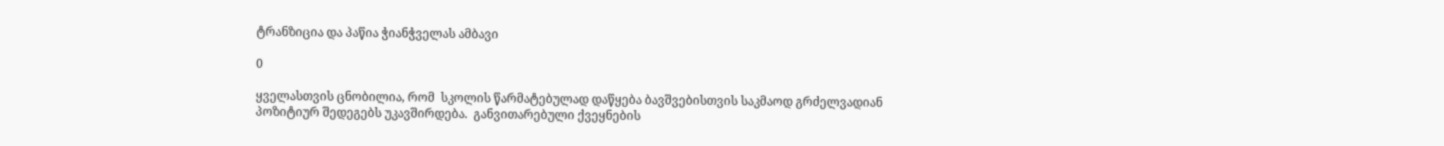ტრანზიცია და პაწია ჭიანჭველას ამბავი

0

ყველასთვის ცნობილია, რომ  სკოლის წარმატებულად დაწყება ბავშვებისთვის საკმაოდ გრძელვადიან პოზიტიურ შედეგებს უკავშირდება.  განვითარებული ქვეყნების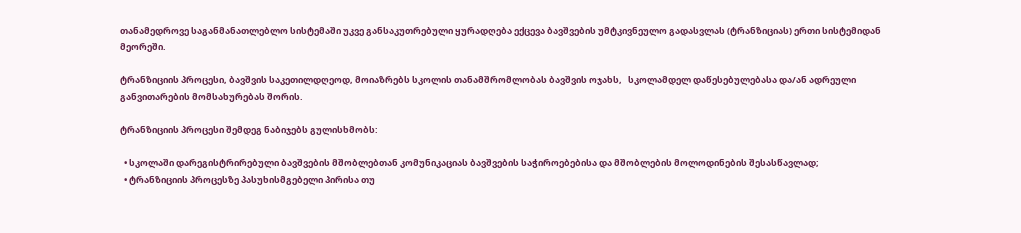თანამედროვე საგანმანათლებლო სისტემაში უკვე განსაკუთრებული ყურადღება ექცევა ბავშვების უმტკივნეულო გადასვლას (ტრანზიციას) ერთი სისტემიდან მეორეში.

ტრანზიციის პროცესი, ბავშვის საკეთილდღეოდ, მოიაზრებს სკოლის თანამშრომლობას ბავშვის ოჯახს,   სკოლამდელ დაწესებულებასა და/ან ადრეული განვითარების მომსახურებას შორის.

ტრანზიციის პროცესი შემდეგ ნაბიჯებს გულისხმობს:

  • სკოლაში დარეგისტრირებული ბავშვების მშობლებთან კომუნიკაციას ბავშვების საჭიროებებისა და მშობლების მოლოდინების შესასწავლად;
  • ტრანზიციის პროცესზე პასუხისმგებელი პირისა თუ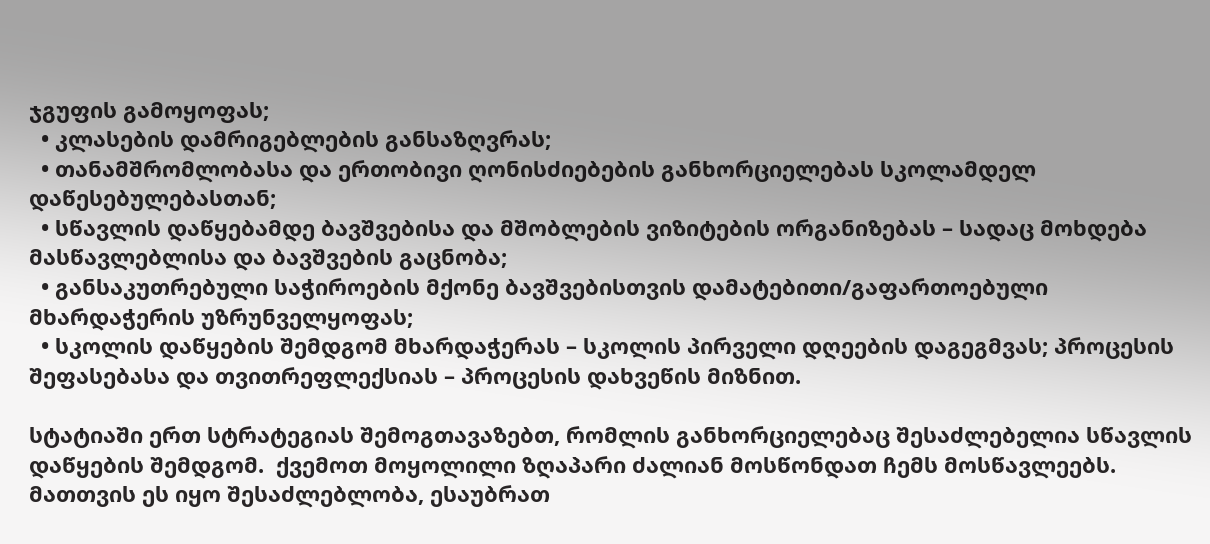ჯგუფის გამოყოფას;
  • კლასების დამრიგებლების განსაზღვრას;
  • თანამშრომლობასა და ერთობივი ღონისძიებების განხორციელებას სკოლამდელ დაწესებულებასთან;
  • სწავლის დაწყებამდე ბავშვებისა და მშობლების ვიზიტების ორგანიზებას – სადაც მოხდება მასწავლებლისა და ბავშვების გაცნობა;
  • განსაკუთრებული საჭიროების მქონე ბავშვებისთვის დამატებითი/გაფართოებული მხარდაჭერის უზრუნველყოფას;
  • სკოლის დაწყების შემდგომ მხარდაჭერას – სკოლის პირველი დღეების დაგეგმვას; პროცესის შეფასებასა და თვითრეფლექსიას – პროცესის დახვეწის მიზნით.

სტატიაში ერთ სტრატეგიას შემოგთავაზებთ, რომლის განხორციელებაც შესაძლებელია სწავლის დაწყების შემდგომ.  ქვემოთ მოყოლილი ზღაპარი ძალიან მოსწონდათ ჩემს მოსწავლეებს. მათთვის ეს იყო შესაძლებლობა, ესაუბრათ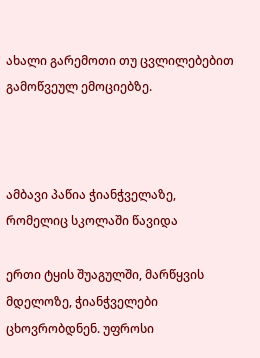ახალი გარემოთი თუ ცვლილებებით გამოწვეულ ემოციებზე.



ამბავი პაწია ჭიანჭველაზე, რომელიც სკოლაში წავიდა

ერთი ტყის შუაგულში, მარწყვის მდელოზე, ჭიანჭველები ცხოვრობდნენ. უფროსი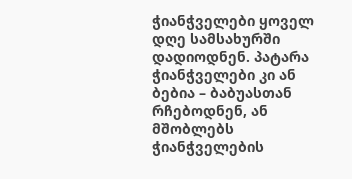ჭიანჭველები ყოველ დღე სამსახურში დადიოდნენ. პატარა ჭიანჭველები კი ან ბებია – ბაბუასთან რჩებოდნენ, ან მშობლებს ჭიანჭველების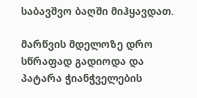საბავშვო ბაღში მიჰყავდათ.

მარწვის მდელოზე დრო სწრაფად გადიოდა და პატარა ჭიანჭველების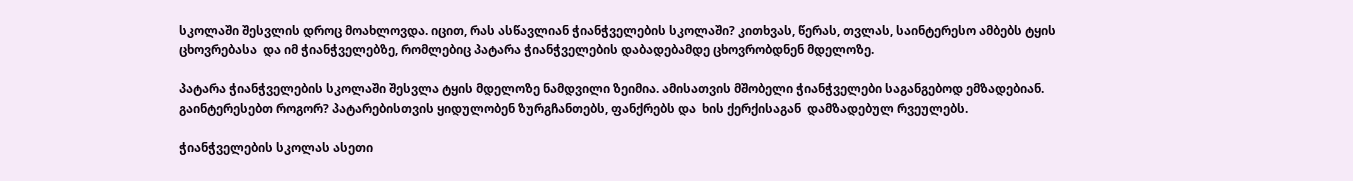სკოლაში შესვლის დროც მოახლოვდა. იცით, რას ასწავლიან ჭიანჭველების სკოლაში? კითხვას, წერას, თვლას, საინტერესო ამბებს ტყის ცხოვრებასა  და იმ ჭიანჭველებზე, რომლებიც პატარა ჭიანჭველების დაბადებამდე ცხოვრობდნენ მდელოზე.

პატარა ჭიანჭველების სკოლაში შესვლა ტყის მდელოზე ნამდვილი ზეიმია. ამისათვის მშობელი ჭიანჭველები საგანგებოდ ემზადებიან. გაინტერესებთ როგორ? პატარებისთვის ყიდულობენ ზურგჩანთებს, ფანქრებს და  ხის ქერქისაგან  დამზადებულ რვეულებს.

ჭიანჭველების სკოლას ასეთი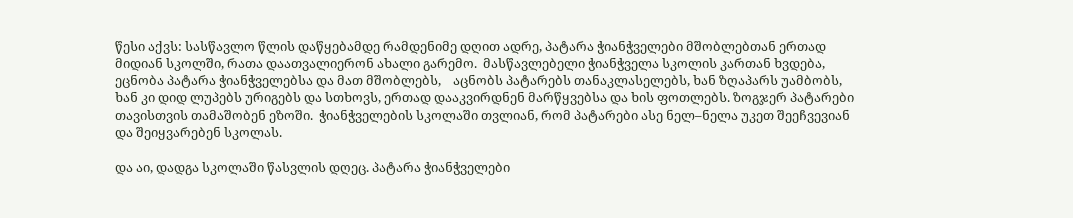წესი აქვს: სასწავლო წლის დაწყებამდე რამდენიმე დღით ადრე, პატარა ჭიანჭველები მშობლებთან ერთად მიდიან სკოლში, რათა დაათვალიერონ ახალი გარემო.  მასწავლებელი ჭიანჭველა სკოლის კართან ხვდება, ეცნობა პატარა ჭიანჭველებსა და მათ მშობლებს,    აცნობს პატარებს თანაკლასელებს, ხან ზღაპარს უამბობს, ხან კი დიდ ლუპებს ურიგებს და სთხოვს, ერთად დააკვირდნენ მარწყვებსა და ხის ფოთლებს. ზოგჯერ პატარები თავისთვის თამაშობენ ეზოში.  ჭიანჭველების სკოლაში თვლიან, რომ პატარები ასე ნელ–ნელა უკეთ შეეჩვევიან და შეიყვარებენ სკოლას.

და აი, დადგა სკოლაში წასვლის დღეც. პატარა ჭიანჭველები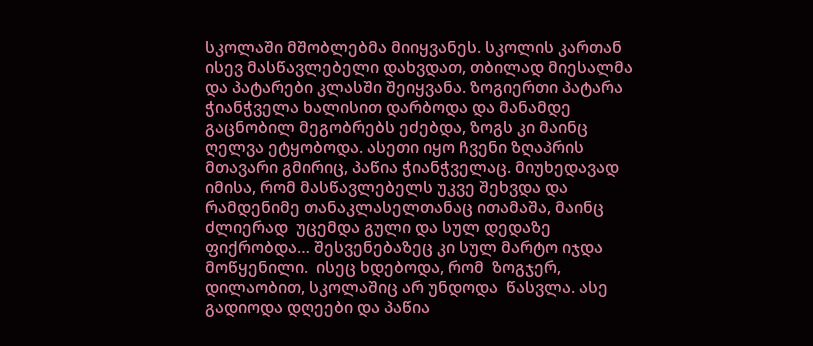სკოლაში მშობლებმა მიიყვანეს. სკოლის კართან ისევ მასწავლებელი დახვდათ, თბილად მიესალმა და პატარები კლასში შეიყვანა. ზოგიერთი პატარა ჭიანჭველა ხალისით დარბოდა და მანამდე გაცნობილ მეგობრებს ეძებდა, ზოგს კი მაინც ღელვა ეტყობოდა. ასეთი იყო ჩვენი ზღაპრის მთავარი გმირიც, პაწია ჭიანჭველაც. მიუხედავად იმისა, რომ მასწავლებელს უკვე შეხვდა და რამდენიმე თანაკლასელთანაც ითამაშა, მაინც ძლიერად  უცემდა გული და სულ დედაზე ფიქრობდა… შესვენებაზეც კი სულ მარტო იჯდა მოწყენილი.  ისეც ხდებოდა, რომ  ზოგჯერ,  დილაობით, სკოლაშიც არ უნდოდა  წასვლა. ასე გადიოდა დღეები და პაწია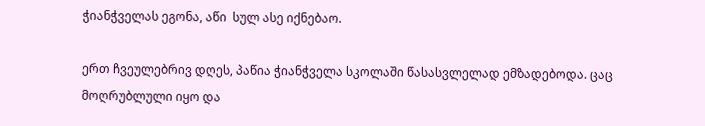ჭიანჭველას ეგონა, აწი  სულ ასე იქნებაო.

ერთ ჩვეულებრივ დღეს, პაწია ჭიანჭველა სკოლაში წასასვლელად ემზადებოდა. ცაც მოღრუბლული იყო და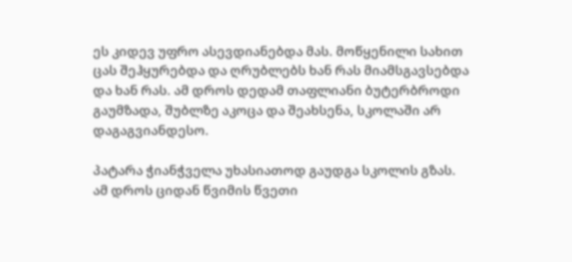ეს კიდევ უფრო ასევდიანებდა მას. მოწყენილი სახით ცას შეჰყურებდა და ღრუბლებს ხან რას მიამსგავსებდა და ხან რას. ამ დროს დედამ თაფლიანი ბუტერბროდი გაუმზადა, შუბლზე აკოცა და შეახსენა, სკოლაში არ დაგაგვიანდესო.

პატარა ჭიანჭველა უხასიათოდ გაუდგა სკოლის გზას. ამ დროს ციდან წვიმის წვეთი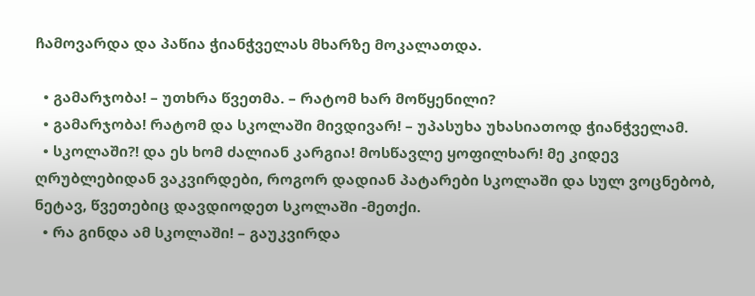ჩამოვარდა და პაწია ჭიანჭველას მხარზე მოკალათდა.

  • გამარჯობა! – უთხრა წვეთმა. – რატომ ხარ მოწყენილი?
  • გამარჯობა! რატომ და სკოლაში მივდივარ! – უპასუხა უხასიათოდ ჭიანჭველამ.
  • სკოლაში?! და ეს ხომ ძალიან კარგია! მოსწავლე ყოფილხარ! მე კიდევ ღრუბლებიდან ვაკვირდები, როგორ დადიან პატარები სკოლაში და სულ ვოცნებობ, ნეტავ, წვეთებიც დავდიოდეთ სკოლაში -მეთქი.
  • რა გინდა ამ სკოლაში! – გაუკვირდა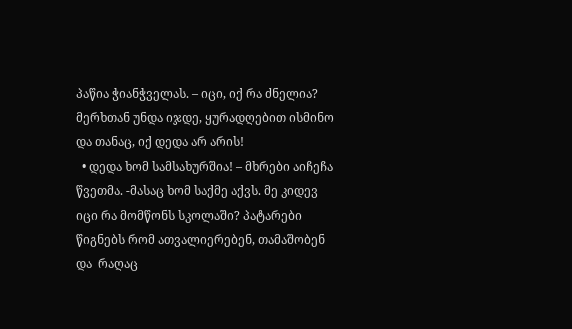პაწია ჭიანჭველას. – იცი, იქ რა ძნელია? მერხთან უნდა იჯდე, ყურადღებით ისმინო და თანაც, იქ დედა არ არის!
  • დედა ხომ სამსახურშია! – მხრები აიჩეჩა წვეთმა. -მასაც ხომ საქმე აქვს. მე კიდევ იცი რა მომწონს სკოლაში? პატარები წიგნებს რომ ათვალიერებენ, თამაშობენ და  რაღაც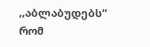,,აბლაბუდებს“ რომ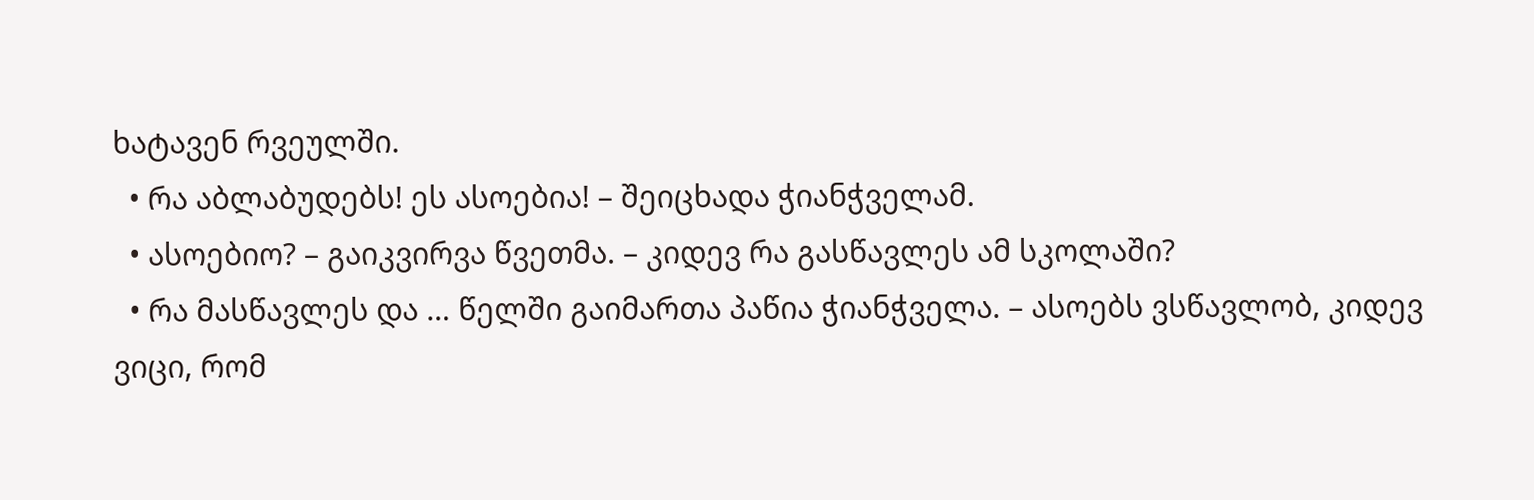ხატავენ რვეულში.
  • რა აბლაბუდებს! ეს ასოებია! – შეიცხადა ჭიანჭველამ.
  • ასოებიო? – გაიკვირვა წვეთმა. – კიდევ რა გასწავლეს ამ სკოლაში?
  • რა მასწავლეს და … წელში გაიმართა პაწია ჭიანჭველა. – ასოებს ვსწავლობ, კიდევ ვიცი, რომ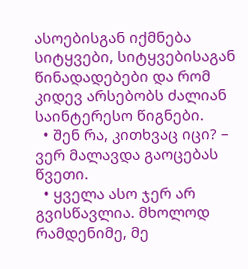ასოებისგან იქმნება სიტყვები, სიტყვებისაგან წინადადებები და რომ კიდევ არსებობს ძალიან საინტერესო წიგნები.
  • შენ რა, კითხვაც იცი? – ვერ მალავდა გაოცებას წვეთი.
  • ყველა ასო ჯერ არ გვისწავლია. მხოლოდ რამდენიმე, მე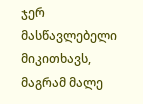ჯერ მასწავლებელი მიკითხავს, მაგრამ მალე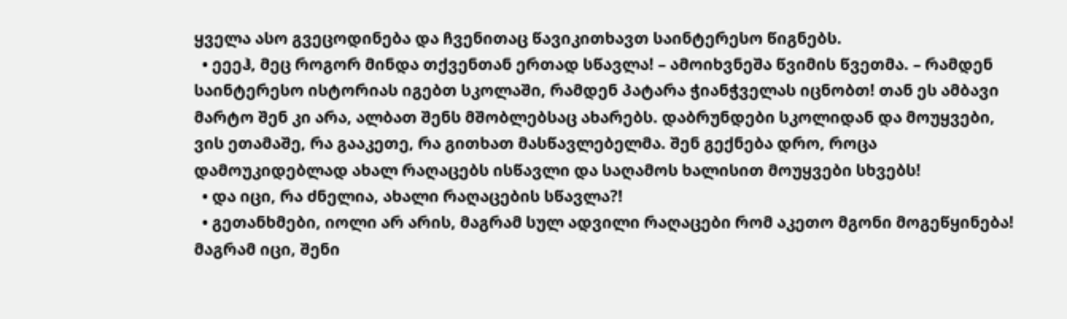ყველა ასო გვეცოდინება და ჩვენითაც წავიკითხავთ საინტერესო წიგნებს.
  • ეეეჰ, მეც როგორ მინდა თქვენთან ერთად სწავლა! – ამოიხვნეშა წვიმის წვეთმა. – რამდენ საინტერესო ისტორიას იგებთ სკოლაში, რამდენ პატარა ჭიანჭველას იცნობთ! თან ეს ამბავი მარტო შენ კი არა, ალბათ შენს მშობლებსაც ახარებს. დაბრუნდები სკოლიდან და მოუყვები, ვის ეთამაშე, რა გააკეთე, რა გითხათ მასწავლებელმა. შენ გექნება დრო, როცა დამოუკიდებლად ახალ რაღაცებს ისწავლი და საღამოს ხალისით მოუყვები სხვებს!
  • და იცი, რა ძნელია, ახალი რაღაცების სწავლა?!
  • გეთანხმები, იოლი არ არის, მაგრამ სულ ადვილი რაღაცები რომ აკეთო მგონი მოგეწყინება! მაგრამ იცი, შენი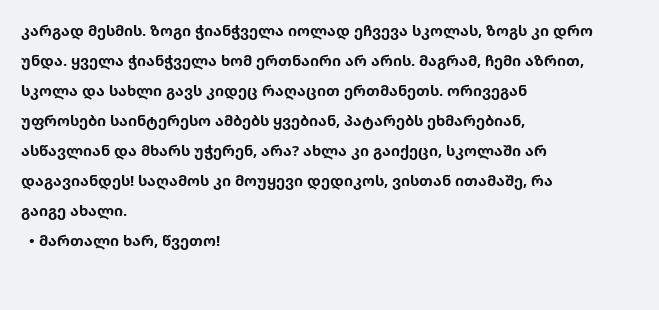კარგად მესმის. ზოგი ჭიანჭველა იოლად ეჩვევა სკოლას, ზოგს კი დრო უნდა. ყველა ჭიანჭველა ხომ ერთნაირი არ არის. მაგრამ, ჩემი აზრით, სკოლა და სახლი გავს კიდეც რაღაცით ერთმანეთს. ორივეგან უფროსები საინტერესო ამბებს ყვებიან, პატარებს ეხმარებიან, ასწავლიან და მხარს უჭერენ, არა? ახლა კი გაიქეცი, სკოლაში არ დაგავიანდეს! საღამოს კი მოუყევი დედიკოს, ვისთან ითამაშე, რა გაიგე ახალი.
  • მართალი ხარ, წვეთო!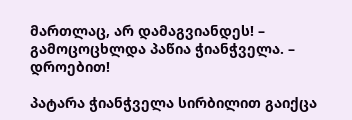მართლაც, არ დამაგვიანდეს! – გამოცოცხლდა პაწია ჭიანჭველა. – დროებით!

პატარა ჭიანჭველა სირბილით გაიქცა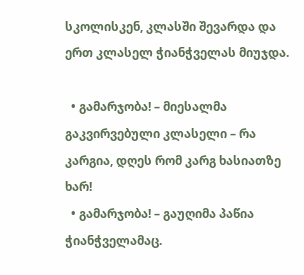სკოლისკენ, კლასში შევარდა და ერთ კლასელ ჭიანჭველას მიუჯდა.

  • გამარჯობა! – მიესალმა გაკვირვებული კლასელი – რა კარგია, დღეს რომ კარგ ხასიათზე ხარ!
  • გამარჯობა! – გაუღიმა პაწია ჭიანჭველამაც.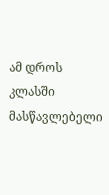ამ დროს კლასში მასწავლებელი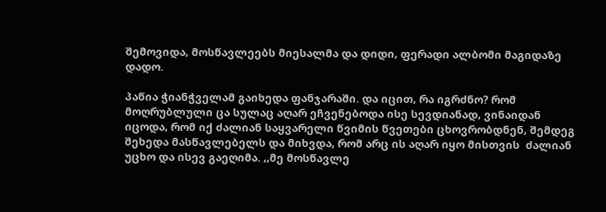შემოვიდა, მოსწავლეებს მიესალმა და დიდი, ფერადი ალბომი მაგიდაზე დადო.

პაწია ჭიანჭველამ გაიხედა ფანჯარაში. და იცით, რა იგრძნო? რომ მოღრუბლული ცა სულაც აღარ ეჩვენებოდა ისე სევდიანად, ვინაიდან იცოდა, რომ იქ ძალიან საყვარელი წვიმის წვეთები ცხოვრობდნენ, შემდეგ შეხედა მასწავლებელს და მიხვდა, რომ არც ის აღარ იყო მისთვის  ძალიან უცხო და ისევ გაეღიმა. ,,მე მოსწავლე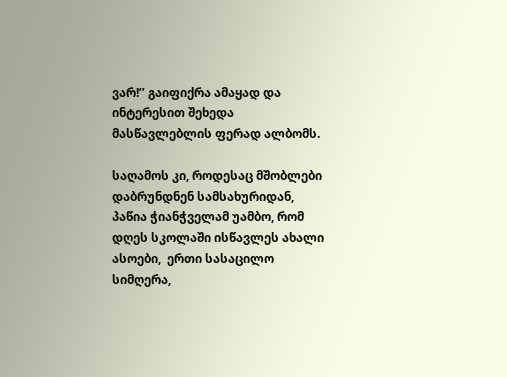ვარ!’’ გაიფიქრა ამაყად და ინტერესით შეხედა მასწავლებლის ფერად ალბომს.

საღამოს კი, როდესაც მშობლები დაბრუნდნენ სამსახურიდან, პაწია ჭიანჭველამ უამბო, რომ დღეს სკოლაში ისწავლეს ახალი ასოები,  ერთი სასაცილო სიმღერა,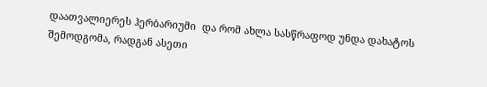დაათვალიერეს ჰერბარიუმი  და რომ ახლა სასწრაფოდ უნდა დახატოს შემოდგომა, რადგან ასეთი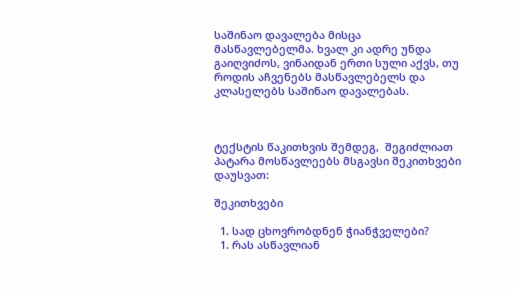საშინაო დავალება მისცა მასწავლებელმა. ხვალ კი ადრე უნდა გაიღვიძოს, ვინაიდან ერთი სული აქვს, თუ როდის აჩვენებს მასწავლებელს და კლასელებს საშინაო დავალებას.



ტექსტის წაკითხვის შემდეგ,  შეგიძლიათ პატარა მოსწავლეებს მსგავსი შეკითხვები დაუსვათ:

შეკითხვები

  1. სად ცხოვრობდნენ ჭიანჭველები?
  1. რას ასწავლიან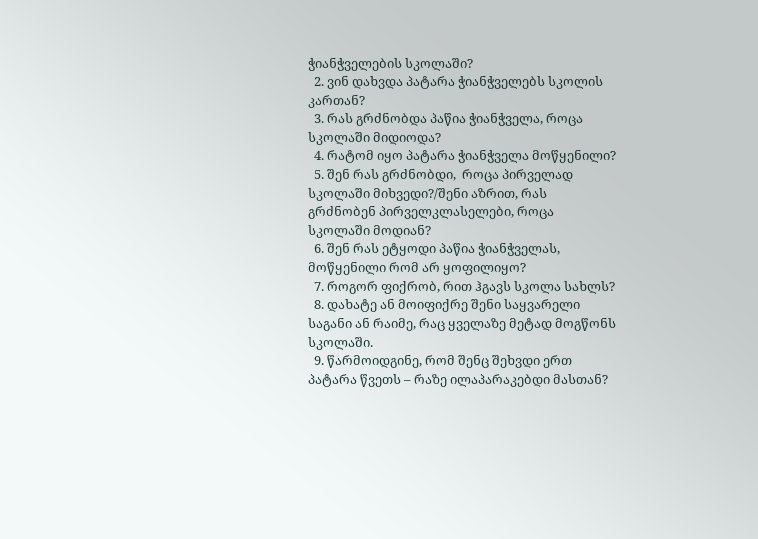ჭიანჭველების სკოლაში?
  2. ვინ დახვდა პატარა ჭიანჭველებს სკოლის კართან?
  3. რას გრძნობდა პაწია ჭიანჭველა, როცა სკოლაში მიდიოდა?
  4. რატომ იყო პატარა ჭიანჭველა მოწყენილი?
  5. შენ რას გრძნობდი,  როცა პირველად სკოლაში მიხვედი?/შენი აზრით, რას გრძნობენ პირველკლასელები, როცა სკოლაში მოდიან?
  6. შენ რას ეტყოდი პაწია ჭიანჭველას, მოწყენილი რომ არ ყოფილიყო?
  7. როგორ ფიქრობ, რით ჰგავს სკოლა სახლს?
  8. დახატე ან მოიფიქრე შენი საყვარელი საგანი ან რაიმე, რაც ყველაზე მეტად მოგწონს სკოლაში.
  9. წარმოიდგინე, რომ შენც შეხვდი ერთ პატარა წვეთს – რაზე ილაპარაკებდი მასთან?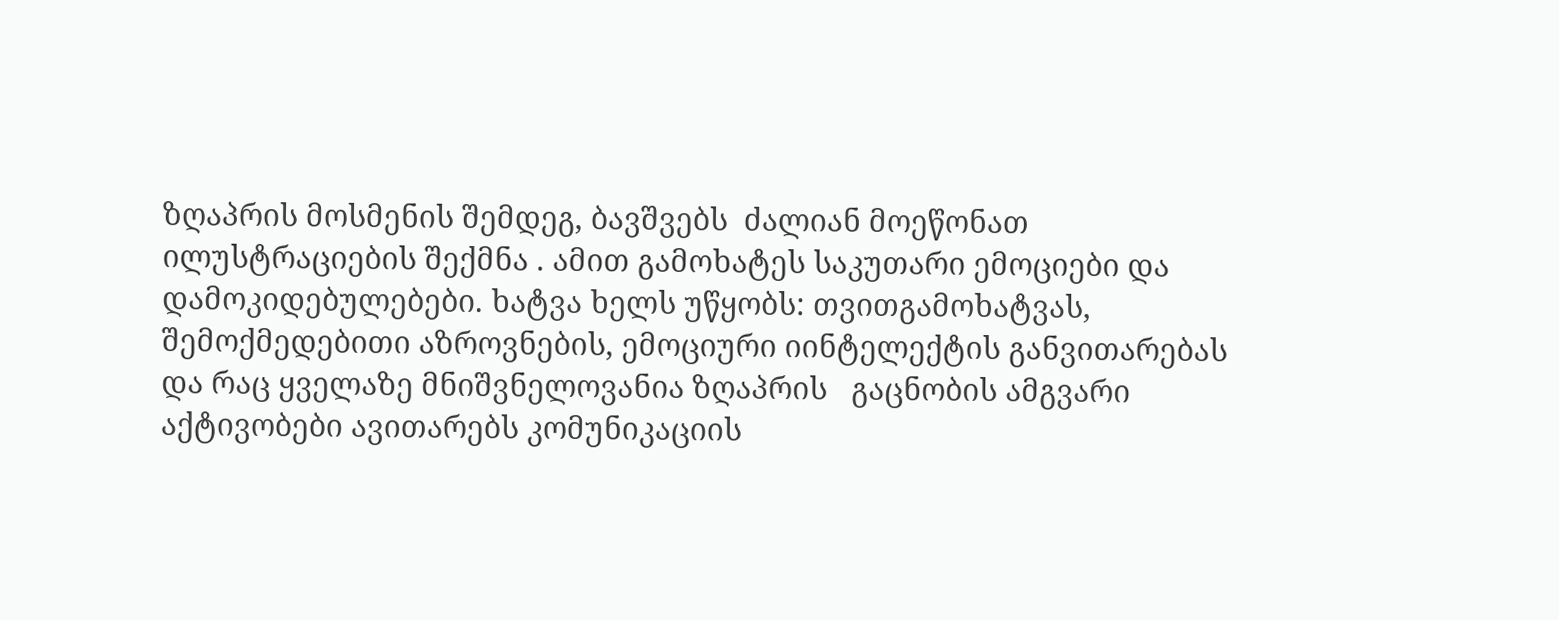ზღაპრის მოსმენის შემდეგ, ბავშვებს  ძალიან მოეწონათ ილუსტრაციების შექმნა . ამით გამოხატეს საკუთარი ემოციები და დამოკიდებულებები. ხატვა ხელს უწყობს: თვითგამოხატვას, შემოქმედებითი აზროვნების, ემოციური იინტელექტის განვითარებას და რაც ყველაზე მნიშვნელოვანია ზღაპრის   გაცნობის ამგვარი   აქტივობები ავითარებს კომუნიკაციის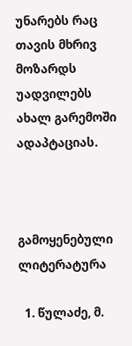უნარებს რაც თავის მხრივ  მოზარდს უადვილებს  ახალ გარემოში ადაპტაციას.



გამოყენებული ლიტერატურა

  1. წულაძე, მ.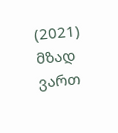(2021) მზად ვართ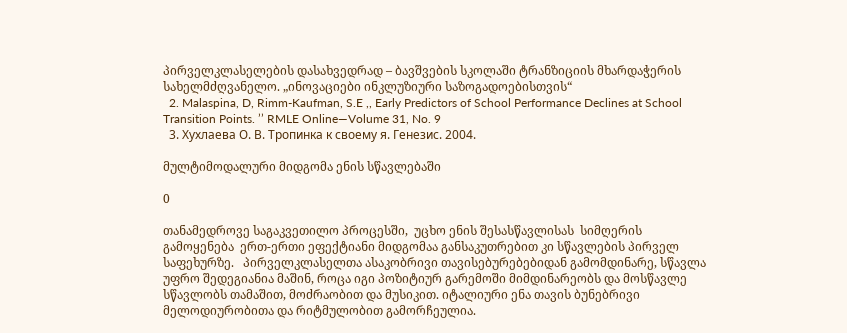პირველკლასელების დასახვედრად – ბავშვების სკოლაში ტრანზიციის მხარდაჭერის სახელმძღვანელო. „ინოვაციები ინკლუზიური საზოგადოებისთვის“
  2. Malaspina, D, Rimm-Kaufman, S.E ,, Early Predictors of School Performance Declines at School Transition Points. ’’ RMLE Online—Volume 31, No. 9
  3. Хухлаева О. В. Тропинка к своему я. Генезис. 2004.

მულტიმოდალური მიდგომა ენის სწავლებაში

0

თანამედროვე საგაკვეთილო პროცესში,  უცხო ენის შესასწავლისას  სიმღერის გამოყენება  ერთ-ერთი ეფექტიანი მიდგომაა განსაკუთრებით კი სწავლების პირველ საფეხურზე.   პირველკლასელთა ასაკობრივი თავისებურებებიდან გამომდინარე, სწავლა უფრო შედეგიანია მაშინ, როცა იგი პოზიტიურ გარემოში მიმდინარეობს და მოსწავლე სწავლობს თამაშით, მოძრაობით და მუსიკით. იტალიური ენა თავის ბუნებრივი მელოდიურობითა და რიტმულობით გამორჩეულია.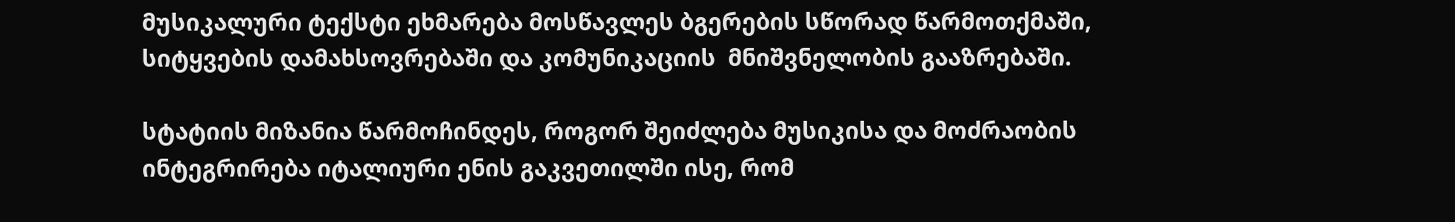მუსიკალური ტექსტი ეხმარება მოსწავლეს ბგერების სწორად წარმოთქმაში, სიტყვების დამახსოვრებაში და კომუნიკაციის  მნიშვნელობის გააზრებაში.

სტატიის მიზანია წარმოჩინდეს, როგორ შეიძლება მუსიკისა და მოძრაობის ინტეგრირება იტალიური ენის გაკვეთილში ისე, რომ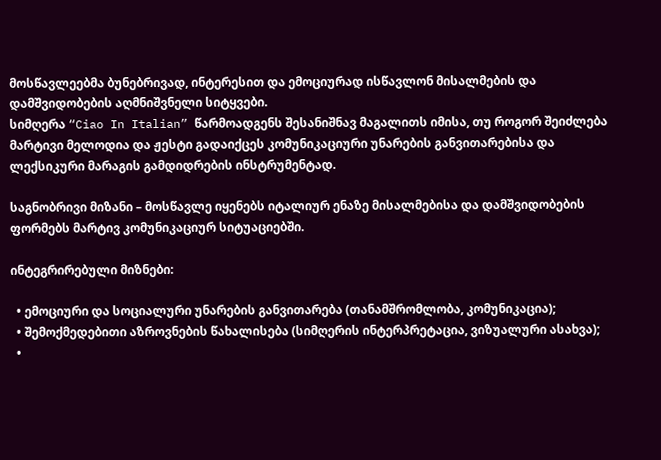მოსწავლეებმა ბუნებრივად, ინტერესით და ემოციურად ისწავლონ მისალმების და დამშვიდობების აღმნიშვნელი სიტყვები.
სიმღერა “Ciao In Italian” წარმოადგენს შესანიშნავ მაგალითს იმისა, თუ როგორ შეიძლება მარტივი მელოდია და ჟესტი გადაიქცეს კომუნიკაციური უნარების განვითარებისა და ლექსიკური მარაგის გამდიდრების ინსტრუმენტად.

საგნობრივი მიზანი – მოსწავლე იყენებს იტალიურ ენაზე მისალმებისა და დამშვიდობების ფორმებს მარტივ კომუნიკაციურ სიტუაციებში.

ინტეგრირებული მიზნები:

  • ემოციური და სოციალური უნარების განვითარება (თანამშრომლობა, კომუნიკაცია);
  • შემოქმედებითი აზროვნების წახალისება (სიმღერის ინტერპრეტაცია, ვიზუალური ასახვა);
  •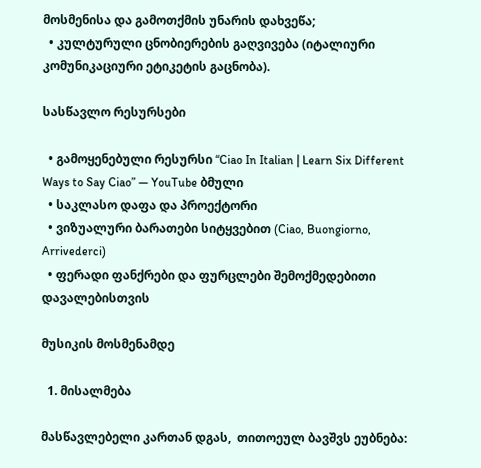მოსმენისა და გამოთქმის უნარის დახვეწა;
  • კულტურული ცნობიერების გაღვივება (იტალიური კომუნიკაციური ეტიკეტის გაცნობა).

სასწავლო რესურსები

  • გამოყენებული რესურსი “Ciao In Italian | Learn Six Different Ways to Say Ciao” — YouTube ბმული
  • საკლასო დაფა და პროექტორი
  • ვიზუალური ბარათები სიტყვებით (Ciao, Buongiorno, Arrivederci)
  • ფერადი ფანქრები და ფურცლები შემოქმედებითი დავალებისთვის

მუსიკის მოსმენამდე

  1. მისალმება

მასწავლებელი კართან დგას,  თითოეულ ბავშვს ეუბნება: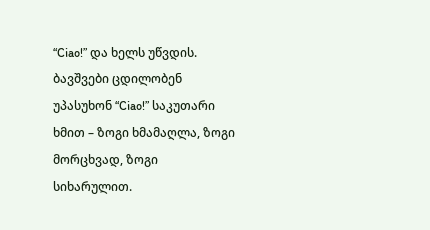“Ciao!” და ხელს უწვდის. ბავშვები ცდილობენ უპასუხონ “Ciao!” საკუთარი ხმით – ზოგი ხმამაღლა, ზოგი მორცხვად, ზოგი სიხარულით.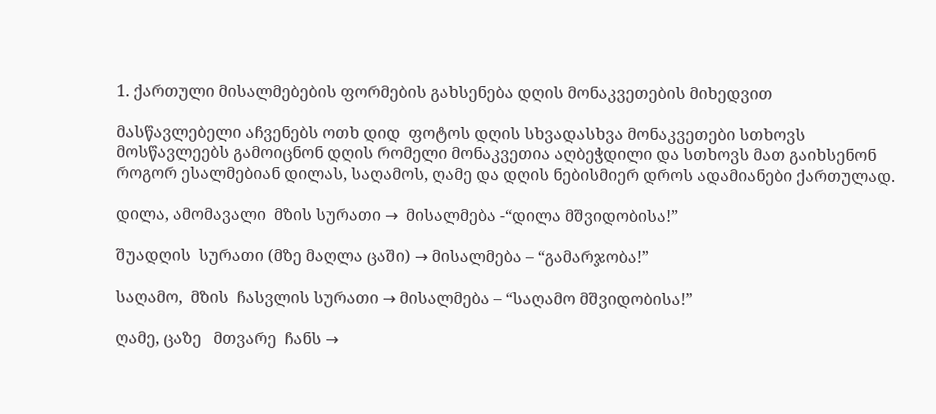1. ქართული მისალმებების ფორმების გახსენება დღის მონაკვეთების მიხედვით

მასწავლებელი აჩვენებს ოთხ დიდ  ფოტოს დღის სხვადასხვა მონაკვეთები სთხოვს მოსწავლეებს გამოიცნონ დღის რომელი მონაკვეთია აღბეჭდილი და სთხოვს მათ გაიხსენონ როგორ ესალმებიან დილას, საღამოს, ღამე და დღის ნებისმიერ დროს ადამიანები ქართულად.

დილა, ამომავალი  მზის სურათი →  მისალმება -“დილა მშვიდობისა!”

შუადღის  სურათი (მზე მაღლა ცაში) → მისალმება – “გამარჯობა!”

საღამო,  მზის  ჩასვლის სურათი → მისალმება – “საღამო მშვიდობისა!”

ღამე, ცაზე   მთვარე  ჩანს →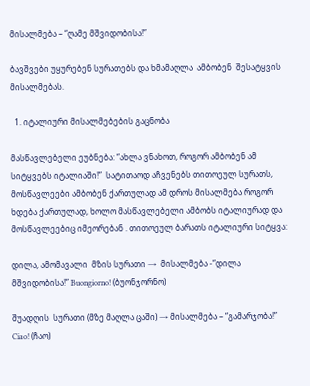მისალმება – “ღამე მშვიდობისა!”

ბავშვები უყურებენ სურათებს და ხმამაღლა  ამბობენ  შესატყვის  მისალმებას.

  1. იტალიური მისალმებების გაცნობა

მასწავლებელი ეუბნება: “ახლა ვნახოთ, როგორ ამბობენ ამ სიტყვებს იტალიაში!”  სატითაოდ აჩვენებს თითოეულ სურათს, მოსწავლეები ამბობენ ქართულად ამ დროს მისალმება როგორ ხდება ქართულად, ხოლო მასწავლებელი ამბობს იტალიურად და მოსწავლეებიც იმეორებან . თითოეულ ბარათს იტალიური სიტყვა:

დილა, ამომავალი  მზის სურათი →  მისალმება -“დილა მშვიდობისა!” Buongiorno! (ბუონჯორნო)

შუადღის  სურათი (მზე მაღლა ცაში) → მისალმება – “გამარჯობა!” Ciao! (ჩაო)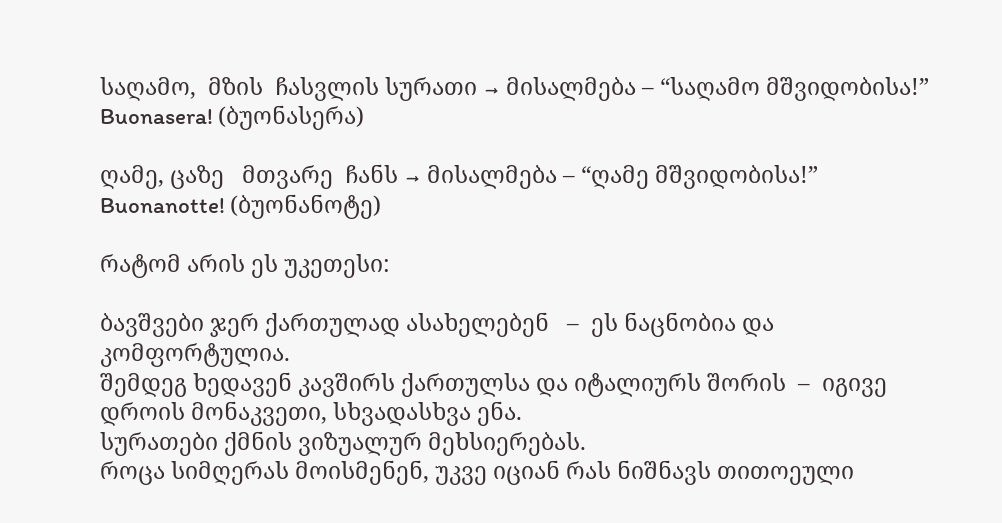საღამო,  მზის  ჩასვლის სურათი → მისალმება – “საღამო მშვიდობისა!” Buonasera! (ბუონასერა)

ღამე, ცაზე   მთვარე  ჩანს → მისალმება – “ღამე მშვიდობისა!” Buonanotte! (ბუონანოტე)

რატომ არის ეს უკეთესი:

ბავშვები ჯერ ქართულად ასახელებენ   –  ეს ნაცნობია და კომფორტულია.
შემდეგ ხედავენ კავშირს ქართულსა და იტალიურს შორის  –  იგივე დროის მონაკვეთი, სხვადასხვა ენა.
სურათები ქმნის ვიზუალურ მეხსიერებას.
როცა სიმღერას მოისმენენ, უკვე იციან რას ნიშნავს თითოეული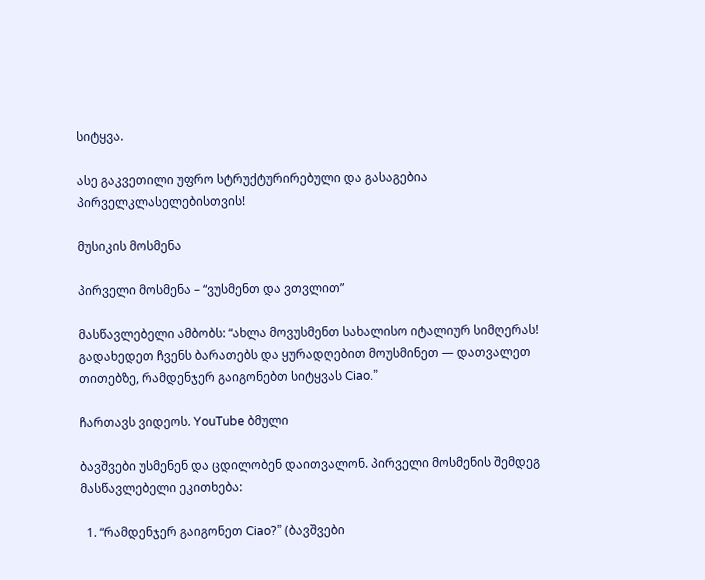სიტყვა.

ასე გაკვეთილი უფრო სტრუქტურირებული და გასაგებია პირველკლასელებისთვის!

მუსიკის მოსმენა

პირველი მოსმენა – “ვუსმენთ და ვთვლით”

მასწავლებელი ამბობს: “ახლა მოვუსმენთ სახალისო იტალიურ სიმღერას! გადახედეთ ჩვენს ბარათებს და ყურადღებით მოუსმინეთ — დათვალეთ თითებზე, რამდენჯერ გაიგონებთ სიტყვას Ciao.”

ჩართავს ვიდეოს. YouTube ბმული

ბავშვები უსმენენ და ცდილობენ დაითვალონ. პირველი მოსმენის შემდეგ მასწავლებელი ეკითხება:

  1. “რამდენჯერ გაიგონეთ Ciao?” (ბავშვები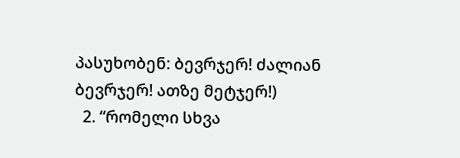პასუხობენ: ბევრჯერ! ძალიან ბევრჯერ! ათზე მეტჯერ!)
  2. “რომელი სხვა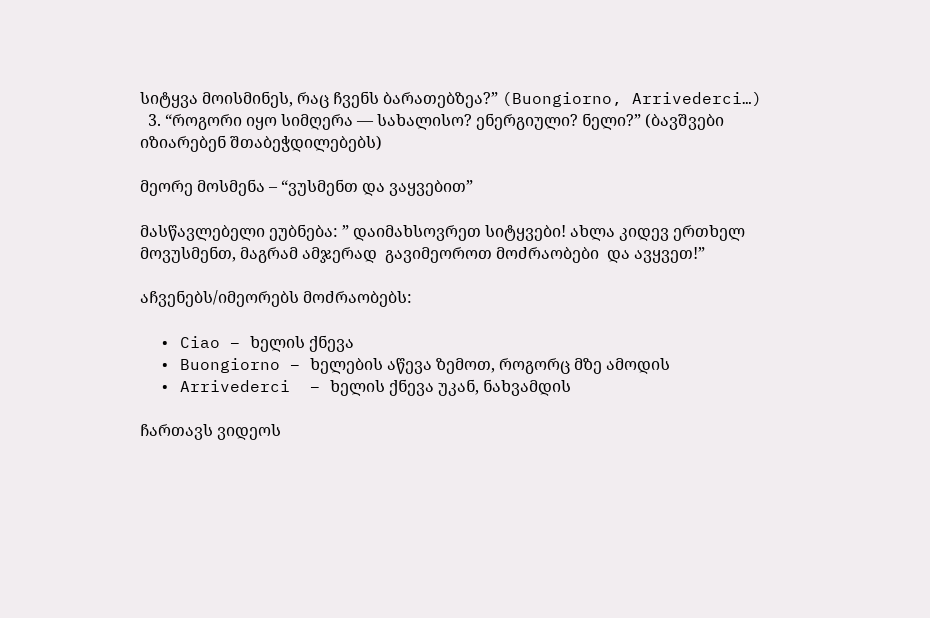სიტყვა მოისმინეს, რაც ჩვენს ბარათებზეა?” (Buongiorno, Arrivederci…)
  3. “როგორი იყო სიმღერა — სახალისო? ენერგიული? ნელი?” (ბავშვები იზიარებენ შთაბეჭდილებებს)

მეორე მოსმენა – “ვუსმენთ და ვაყვებით”

მასწავლებელი ეუბნება: ” დაიმახსოვრეთ სიტყვები! ახლა კიდევ ერთხელ მოვუსმენთ, მაგრამ ამჯერად  გავიმეოროთ მოძრაობები  და ავყვეთ!”

აჩვენებს/იმეორებს მოძრაობებს:

  • Ciao – ხელის ქნევა
  • Buongiorno – ხელების აწევა ზემოთ, როგორც მზე ამოდის
  • Arrivederci  – ხელის ქნევა უკან, ნახვამდის

ჩართავს ვიდეოს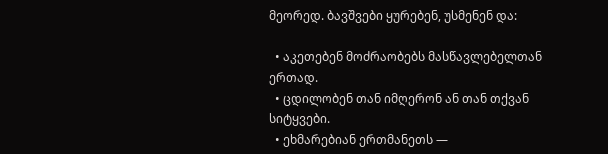მეორედ. ბავშვები ყურებენ, უსმენენ და:

  • აკეთებენ მოძრაობებს მასწავლებელთან ერთად.
  • ცდილობენ თან იმღერონ ან თან თქვან  სიტყვები.
  • ეხმარებიან ერთმანეთს —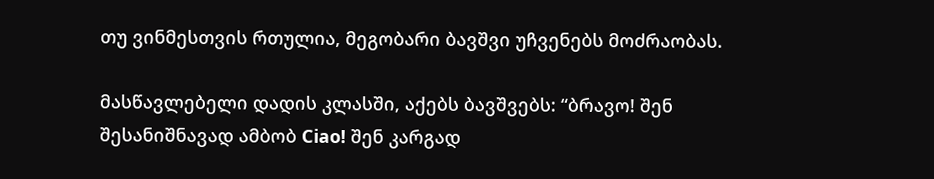თუ ვინმესთვის რთულია, მეგობარი ბავშვი უჩვენებს მოძრაობას.

მასწავლებელი დადის კლასში, აქებს ბავშვებს: “ბრავო! შენ შესანიშნავად ამბობ Ciao! შენ კარგად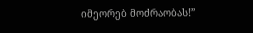იმეორებ მოძრაობას!”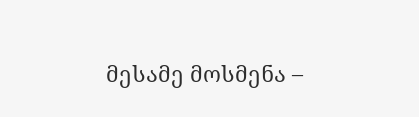მესამე მოსმენა –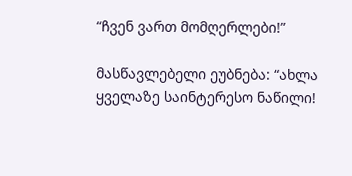“ჩვენ ვართ მომღერლები!”

მასწავლებელი ეუბნება: “ახლა ყველაზე საინტერესო ნაწილი!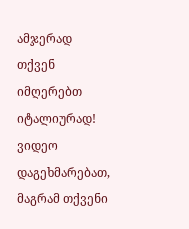ამჯერად თქვენ იმღერებთ იტალიურად! ვიდეო დაგეხმარებათ, მაგრამ თქვენი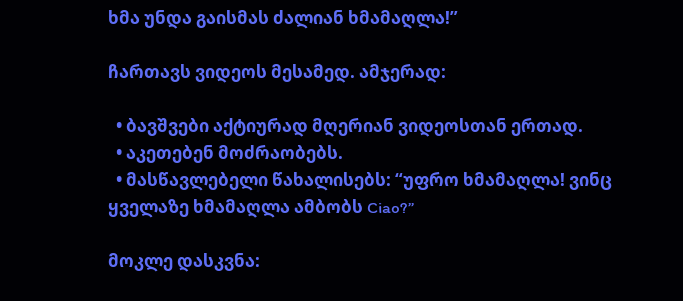ხმა უნდა გაისმას ძალიან ხმამაღლა!”

ჩართავს ვიდეოს მესამედ. ამჯერად:

  • ბავშვები აქტიურად მღერიან ვიდეოსთან ერთად.
  • აკეთებენ მოძრაობებს.
  • მასწავლებელი წახალისებს: “უფრო ხმამაღლა! ვინც ყველაზე ხმამაღლა ამბობს Ciao?”

მოკლე დასკვნა: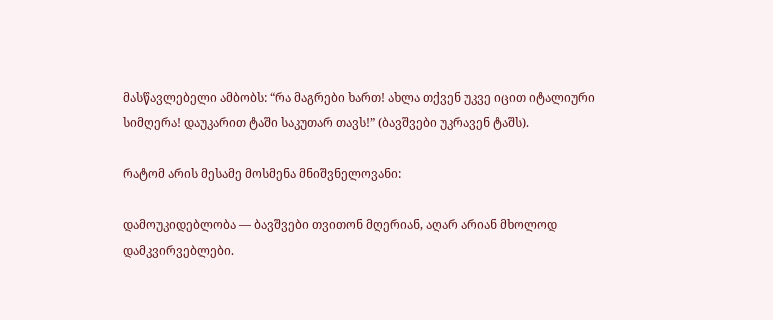მასწავლებელი ამბობს: “რა მაგრები ხართ! ახლა თქვენ უკვე იცით იტალიური სიმღერა! დაუკარით ტაში საკუთარ თავს!” (ბავშვები უკრავენ ტაშს).

რატომ არის მესამე მოსმენა მნიშვნელოვანი:

დამოუკიდებლობა — ბავშვები თვითონ მღერიან, აღარ არიან მხოლოდ დამკვირვებლები.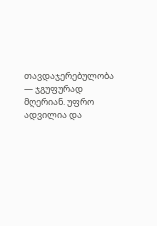თავდაჯერებულობა — ჯგუფურად მღერიან. უფრო ადვილია და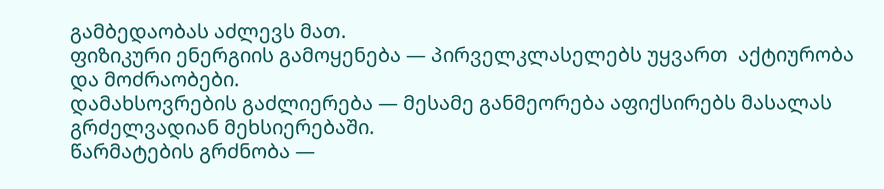გამბედაობას აძლევს მათ.
ფიზიკური ენერგიის გამოყენება — პირველკლასელებს უყვართ  აქტიურობა და მოძრაობები.
დამახსოვრების გაძლიერება — მესამე განმეორება აფიქსირებს მასალას გრძელვადიან მეხსიერებაში.
წარმატების გრძნობა —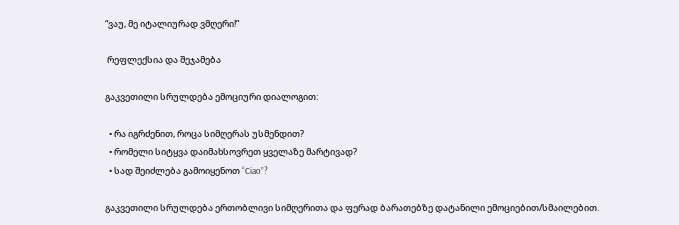“ვაუ, მე იტალიურად ვმღერი!”

 რეფლექსია და შეჯამება

გაკვეთილი სრულდება ემოციური დიალოგით:

  • რა იგრძენით, როცა სიმღერას უსმენდით?
  • რომელი სიტყვა დაიმახსოვრეთ ყველაზე მარტივად?
  • სად შეიძლება გამოიყენოთ “Ciao”?

გაკვეთილი სრულდება ერთობლივი სიმღერითა და ფერად ბარათებზე დატანილი ემოციებით/სმაილებით.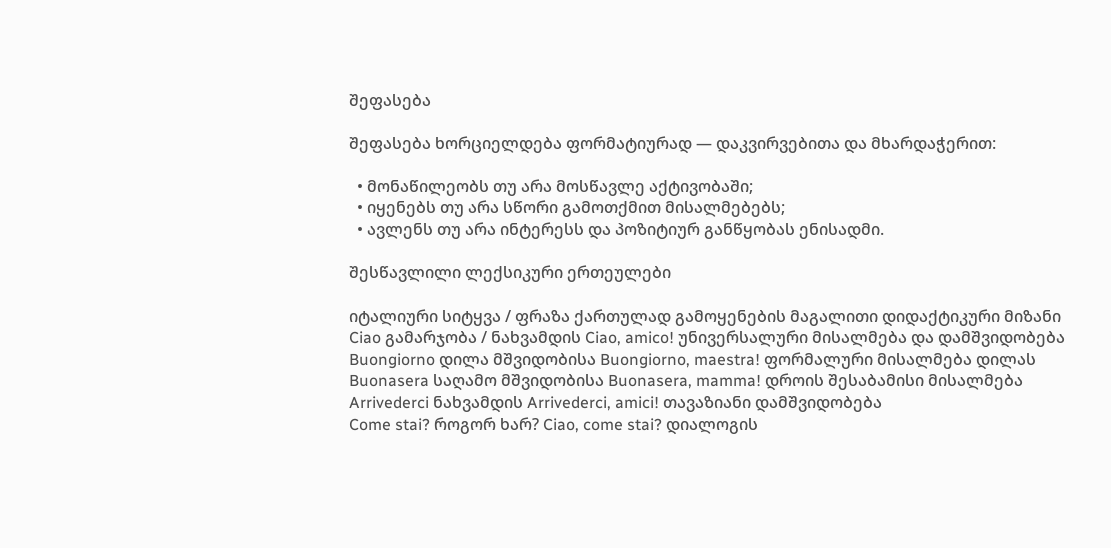შეფასება

შეფასება ხორციელდება ფორმატიურად — დაკვირვებითა და მხარდაჭერით:

  • მონაწილეობს თუ არა მოსწავლე აქტივობაში;
  • იყენებს თუ არა სწორი გამოთქმით მისალმებებს;
  • ავლენს თუ არა ინტერესს და პოზიტიურ განწყობას ენისადმი.

შესწავლილი ლექსიკური ერთეულები

იტალიური სიტყვა / ფრაზა ქართულად გამოყენების მაგალითი დიდაქტიკური მიზანი
Ciao გამარჯობა / ნახვამდის Ciao, amico! უნივერსალური მისალმება და დამშვიდობება
Buongiorno დილა მშვიდობისა Buongiorno, maestra! ფორმალური მისალმება დილას
Buonasera საღამო მშვიდობისა Buonasera, mamma! დროის შესაბამისი მისალმება
Arrivederci ნახვამდის Arrivederci, amici! თავაზიანი დამშვიდობება
Come stai? როგორ ხარ? Ciao, come stai? დიალოგის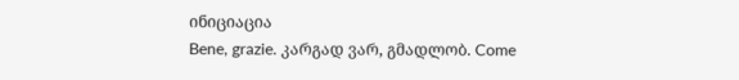ინიციაცია
Bene, grazie. კარგად ვარ, გმადლობ. Come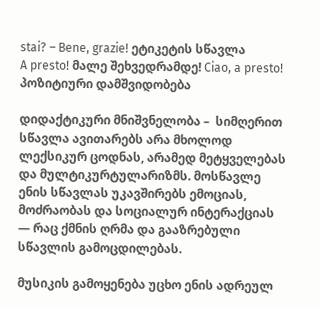stai? – Bene, grazie! ეტიკეტის სწავლა
A presto! მალე შეხვედრამდე! Ciao, a presto! პოზიტიური დამშვიდობება

დიდაქტიკური მნიშვნელობა –  სიმღერით სწავლა ავითარებს არა მხოლოდ ლექსიკურ ცოდნას, არამედ მეტყველებას და მულტიკურტულარიზმს. მოსწავლე ენის სწავლას უკავშირებს ემოციას, მოძრაობას და სოციალურ ინტერაქციას — რაც ქმნის ღრმა და გააზრებული სწავლის გამოცდილებას.

მუსიკის გამოყენება უცხო ენის ადრეულ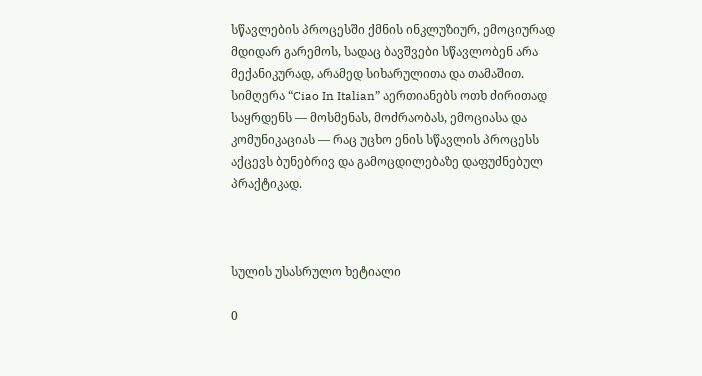სწავლების პროცესში ქმნის ინკლუზიურ, ემოციურად მდიდარ გარემოს, სადაც ბავშვები სწავლობენ არა მექანიკურად, არამედ სიხარულითა და თამაშით. სიმღერა “Ciao In Italian” აერთიანებს ოთხ ძირითად საყრდენს — მოსმენას, მოძრაობას, ემოციასა და კომუნიკაციას — რაც უცხო ენის სწავლის პროცესს აქცევს ბუნებრივ და გამოცდილებაზე დაფუძნებულ პრაქტიკად.



სულის უსასრულო ხეტიალი

0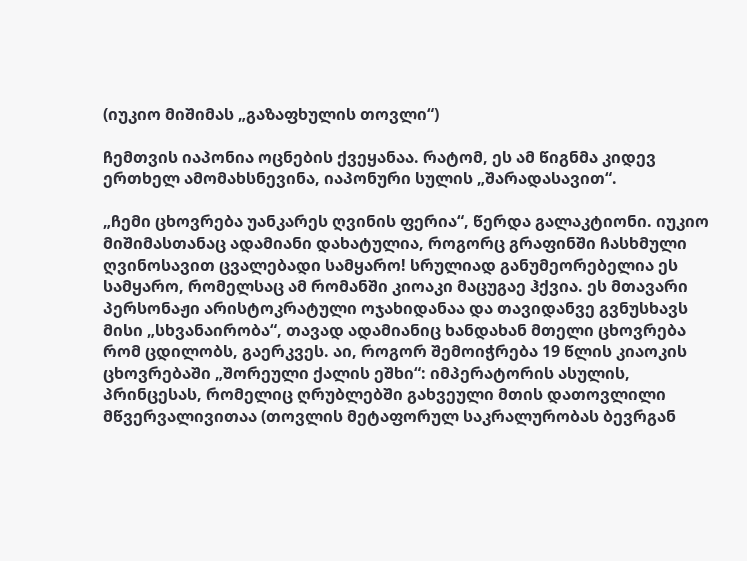(იუკიო მიშიმას „გაზაფხულის თოვლი“)

ჩემთვის იაპონია ოცნების ქვეყანაა. რატომ, ეს ამ წიგნმა კიდევ ერთხელ ამომახსნევინა, იაპონური სულის „შარადასავით“.

„ჩემი ცხოვრება უანკარეს ღვინის ფერია“, წერდა გალაკტიონი. იუკიო მიშიმასთანაც ადამიანი დახატულია, როგორც გრაფინში ჩასხმული ღვინოსავით ცვალებადი სამყარო! სრულიად განუმეორებელია ეს სამყარო, რომელსაც ამ რომანში კიოაკი მაცუგაე ჰქვია. ეს მთავარი პერსონაჟი არისტოკრატული ოჯახიდანაა და თავიდანვე გვნუსხავს მისი „სხვანაირობა“, თავად ადამიანიც ხანდახან მთელი ცხოვრება რომ ცდილობს, გაერკვეს. აი, როგორ შემოიჭრება 19 წლის კიაოკის ცხოვრებაში „შორეული ქალის ეშხი“: იმპერატორის ასულის, პრინცესას, რომელიც ღრუბლებში გახვეული მთის დათოვლილი მწვერვალივითაა (თოვლის მეტაფორულ საკრალურობას ბევრგან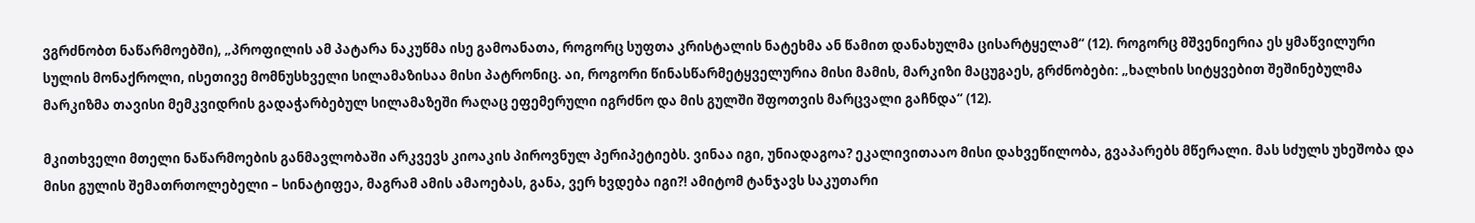ვგრძნობთ ნაწარმოებში), „პროფილის ამ პატარა ნაკუწმა ისე გამოანათა, როგორც სუფთა კრისტალის ნატეხმა ან წამით დანახულმა ცისარტყელამ“ (12). როგორც მშვენიერია ეს ყმაწვილური სულის მონაქროლი, ისეთივე მომნუსხველი სილამაზისაა მისი პატრონიც. აი, როგორი წინასწარმეტყველურია მისი მამის, მარკიზი მაცუგაეს, გრძნობები: „ხალხის სიტყვებით შეშინებულმა მარკიზმა თავისი მემკვიდრის გადაჭარბებულ სილამაზეში რაღაც ეფემერული იგრძნო და მის გულში შფოთვის მარცვალი გაჩნდა“ (12).

მკითხველი მთელი ნაწარმოების განმავლობაში არკვევს კიოაკის პიროვნულ პერიპეტიებს. ვინაა იგი, უნიადაგოა? ეკალივითააო მისი დახვეწილობა, გვაპარებს მწერალი. მას სძულს უხეშობა და მისი გულის შემათრთოლებელი – სინატიფეა, მაგრამ ამის ამაოებას, განა, ვერ ხვდება იგი?! ამიტომ ტანჯავს საკუთარი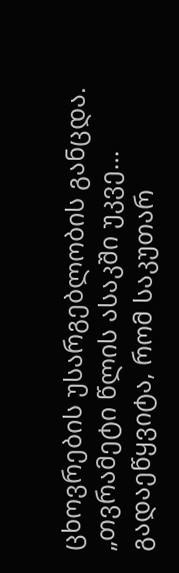ცხოვრების უსარგებლობის განცდა. „თვრამეტი წლის ასაკში უკვე… გადაეწყვიტა, რომ საკუთარ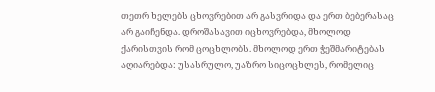თეთრ ხელებს ცხოვრებით არ გასვრიდა და ერთ ბებერასაც არ გაიჩენდა. დროშასავით იცხოვრებდა, მხოლოდ ქარისთვის რომ ცოცხლობს. მხოლოდ ერთ ჭეშმარიტებას აღიარებდა: უსასრულო, უაზრო სიცოცხლეს, რომელიც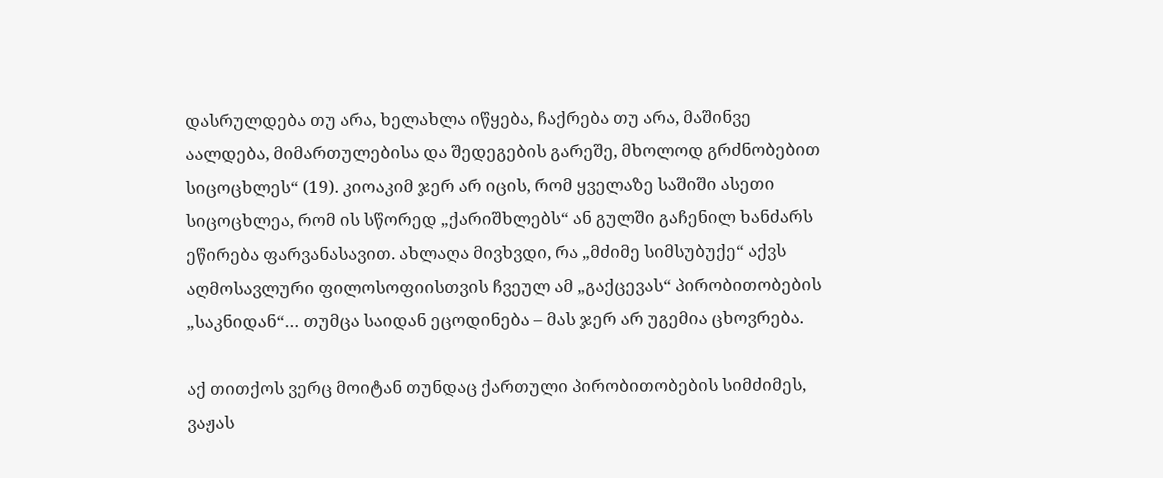დასრულდება თუ არა, ხელახლა იწყება, ჩაქრება თუ არა, მაშინვე აალდება, მიმართულებისა და შედეგების გარეშე, მხოლოდ გრძნობებით სიცოცხლეს“ (19). კიოაკიმ ჯერ არ იცის, რომ ყველაზე საშიში ასეთი სიცოცხლეა, რომ ის სწორედ „ქარიშხლებს“ ან გულში გაჩენილ ხანძარს ეწირება ფარვანასავით. ახლაღა მივხვდი, რა „მძიმე სიმსუბუქე“ აქვს აღმოსავლური ფილოსოფიისთვის ჩვეულ ამ „გაქცევას“ პირობითობების „საკნიდან“… თუმცა საიდან ეცოდინება – მას ჯერ არ უგემია ცხოვრება.

აქ თითქოს ვერც მოიტან თუნდაც ქართული პირობითობების სიმძიმეს, ვაჟას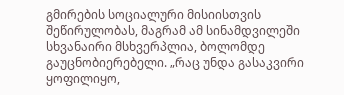გმირების სოციალური მისიისთვის შეწირულობას, მაგრამ ამ სინამდვილეში სხვანაირი მსხვერპლია, ბოლომდე გაუცნობიერებელი. „რაც უნდა გასაკვირი ყოფილიყო,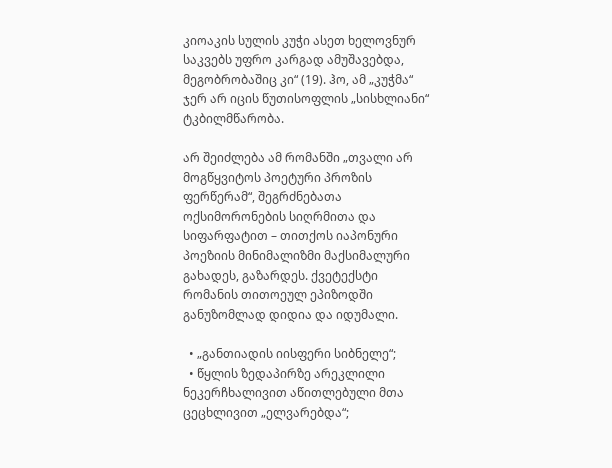კიოაკის სულის კუჭი ასეთ ხელოვნურ საკვებს უფრო კარგად ამუშავებდა, მეგობრობაშიც კი“ (19). ჰო, ამ „კუჭმა“ ჯერ არ იცის წუთისოფლის „სისხლიანი“ ტკბილმწარობა.

არ შეიძლება ამ რომანში „თვალი არ მოგწყვიტოს პოეტური პროზის ფერწერამ“, შეგრძნებათა ოქსიმორონების სიღრმითა და სიფარფატით – თითქოს იაპონური პოეზიის მინიმალიზმი მაქსიმალური გახადეს, გაზარდეს. ქვეტექსტი რომანის თითოეულ ეპიზოდში განუზომლად დიდია და იდუმალი.

  • „განთიადის იისფერი სიბნელე“;
  • წყლის ზედაპირზე არეკლილი ნეკერჩხალივით აწითლებული მთა ცეცხლივით „ელვარებდა“;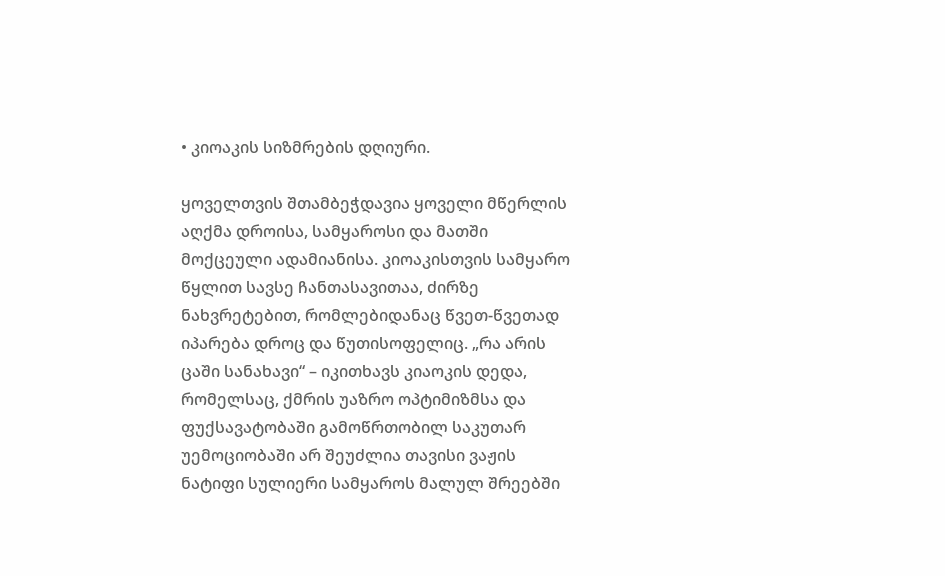• კიოაკის სიზმრების დღიური.

ყოველთვის შთამბეჭდავია ყოველი მწერლის აღქმა დროისა, სამყაროსი და მათში მოქცეული ადამიანისა. კიოაკისთვის სამყარო წყლით სავსე ჩანთასავითაა, ძირზე ნახვრეტებით, რომლებიდანაც წვეთ-წვეთად იპარება დროც და წუთისოფელიც. „რა არის ცაში სანახავი“ – იკითხავს კიაოკის დედა, რომელსაც, ქმრის უაზრო ოპტიმიზმსა და ფუქსავატობაში გამოწრთობილ საკუთარ უემოციობაში არ შეუძლია თავისი ვაჟის ნატიფი სულიერი სამყაროს მალულ შრეებში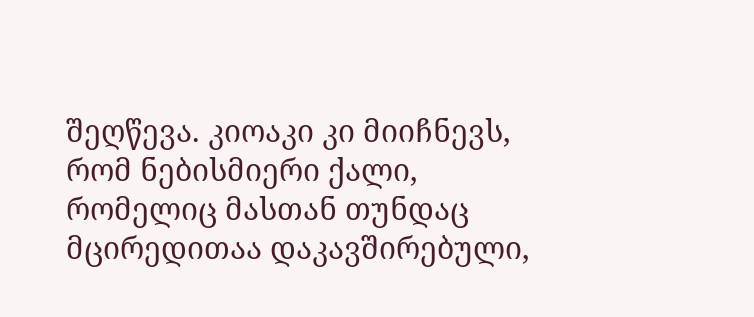შეღწევა. კიოაკი კი მიიჩნევს, რომ ნებისმიერი ქალი, რომელიც მასთან თუნდაც მცირედითაა დაკავშირებული,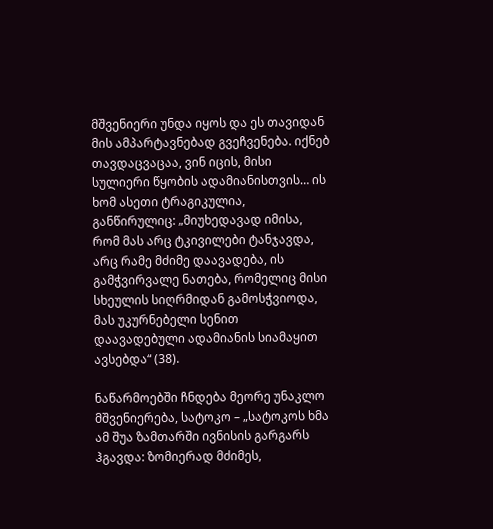მშვენიერი უნდა იყოს და ეს თავიდან მის ამპარტავნებად გვეჩვენება. იქნებ თავდაცვაცაა, ვინ იცის, მისი სულიერი წყობის ადამიანისთვის… ის ხომ ასეთი ტრაგიკულია, განწირულიც: „მიუხედავად იმისა, რომ მას არც ტკივილები ტანჯავდა, არც რამე მძიმე დაავადება, ის გამჭვირვალე ნათება, რომელიც მისი სხეულის სიღრმიდან გამოსჭვიოდა, მას უკურნებელი სენით დაავადებული ადამიანის სიამაყით ავსებდა“ (38).

ნაწარმოებში ჩნდება მეორე უნაკლო მშვენიერება, სატოკო – „სატოკოს ხმა ამ შუა ზამთარში ივნისის გარგარს ჰგავდა: ზომიერად მძიმეს,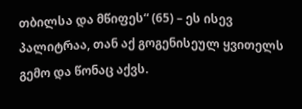თბილსა და მწიფეს“ (65) – ეს ისევ პალიტრაა, თან აქ გოგენისეულ ყვითელს გემო და წონაც აქვს.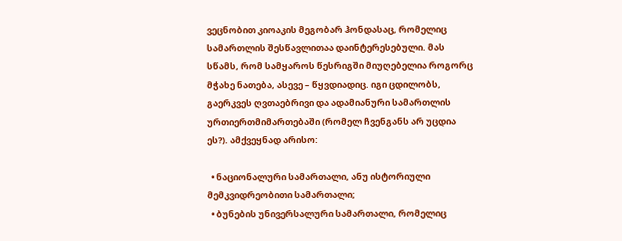ვეცნობით კიოაკის მეგობარ ჰონდასაც, რომელიც სამართლის შესწავლითაა დაინტერესებული. მას სწამს, რომ სამყაროს წესრიგში მიუღებელია როგორც მჭახე ნათება, ასევე – წყვდიადიც. იგი ცდილობს, გაერკვეს ღვთაებრივი და ადამიანური სამართლის ურთიერთმიმართებაში (რომელ ჩვენგანს არ უცდია ეს?). ამქვეყნად არისო:

  • ნაციონალური სამართალი, ანუ ისტორიული მემკვიდრეობითი სამართალი;
  • ბუნების უნივერსალური სამართალი, რომელიც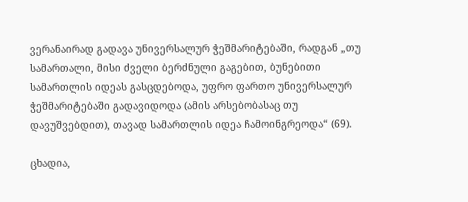ვერანაირად გადავა უნივერსალურ ჭეშმარიტებაში, რადგან „თუ სამართალი, მისი ძველი ბერძნული გაგებით, ბუნებითი სამართლის იდეას გასცდებოდა, უფრო ფართო უნივერსალურ ჭეშმარიტებაში გადავიდოდა (ამის არსებობასაც თუ დავუშვებდით), თავად სამართლის იდეა ჩამოინგრეოდა“ (69).

ცხადია,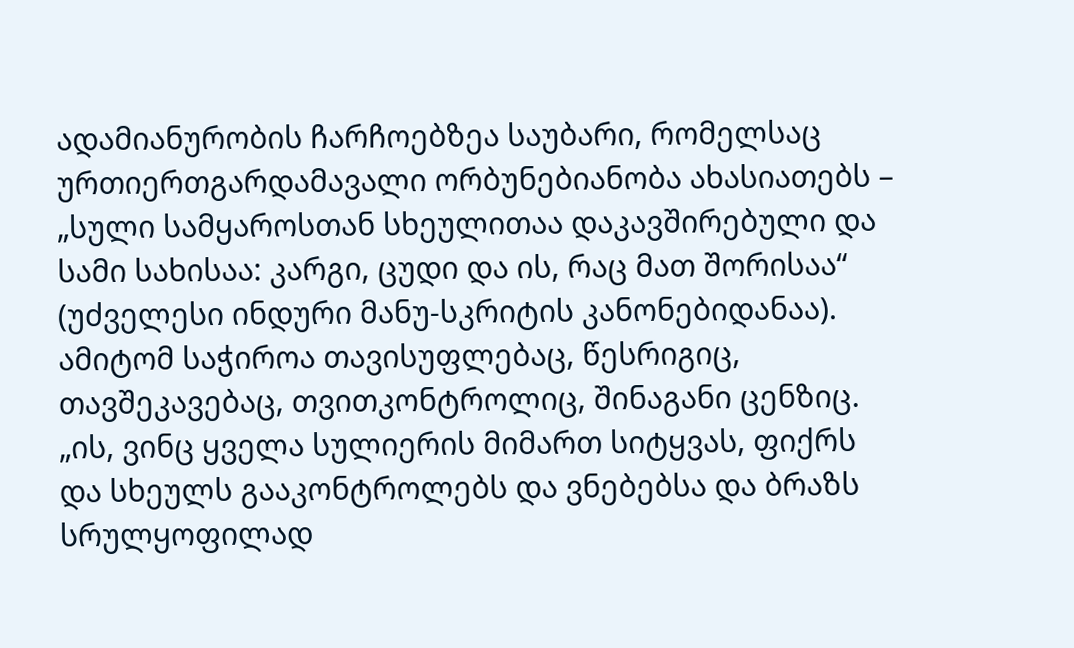ადამიანურობის ჩარჩოებზეა საუბარი, რომელსაც ურთიერთგარდამავალი ორბუნებიანობა ახასიათებს – „სული სამყაროსთან სხეულითაა დაკავშირებული და სამი სახისაა: კარგი, ცუდი და ის, რაც მათ შორისაა“ (უძველესი ინდური მანუ-სკრიტის კანონებიდანაა). ამიტომ საჭიროა თავისუფლებაც, წესრიგიც, თავშეკავებაც, თვითკონტროლიც, შინაგანი ცენზიც. „ის, ვინც ყველა სულიერის მიმართ სიტყვას, ფიქრს და სხეულს გააკონტროლებს და ვნებებსა და ბრაზს სრულყოფილად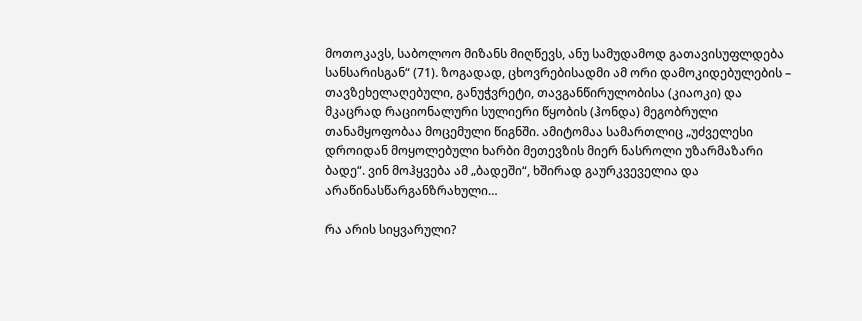მოთოკავს, საბოლოო მიზანს მიღწევს, ანუ სამუდამოდ გათავისუფლდება სანსარისგან“ (71). ზოგადად, ცხოვრებისადმი ამ ორი დამოკიდებულების – თავზეხელაღებული, განუჭვრეტი, თავგანწირულობისა (კიაოკი) და მკაცრად რაციონალური სულიერი წყობის (ჰონდა) მეგობრული თანამყოფობაა მოცემული წიგნში. ამიტომაა სამართლიც „უძველესი დროიდან მოყოლებული ხარბი მეთევზის მიერ ნასროლი უზარმაზარი ბადე“. ვინ მოჰყვება ამ „ბადეში“, ხშირად გაურკვეველია და არაწინასწარგანზრახული…

რა არის სიყვარული?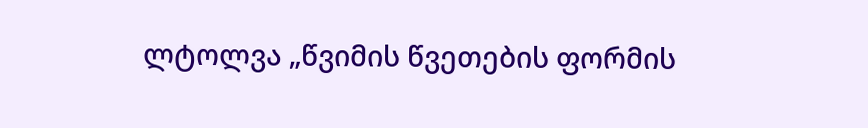ლტოლვა „წვიმის წვეთების ფორმის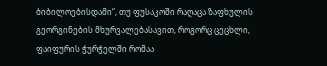ბიბილოებისდამი“, თუ ფუსაკოში რაღაცა ზაფხულის გეორგინების მხურვალებასავით, როგორც ცეცხლი, ფაიფურის ჭურჭელში რომაა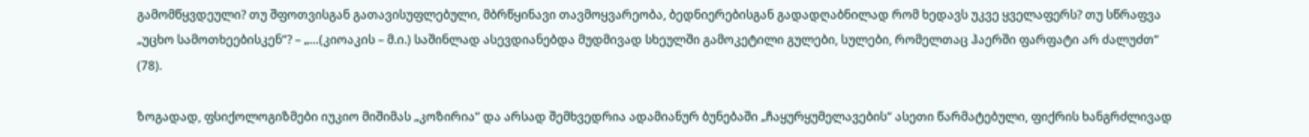გამომწყვდეული? თუ შფოთვისგან გათავისუფლებული, მბრწყინავი თავმოყვარეობა, ბედნიერებისგან გადადღაბნილად რომ ხედავს უკვე ყველაფერს? თუ სწრაფვა „უცხო სამოთხეებისკენ“? – „…(კიოაკის – მ.ი.) საშინლად ასევდიანებდა მუდმივად სხეულში გამოკეტილი გულები, სულები, რომელთაც ჰაერში ფარფატი არ ძალუძთ“ (78).

ზოგადად, ფსიქოლოგიზმები იუკიო მიშიმას „კოზირია“ და არსად შემხვედრია ადამიანურ ბუნებაში „ჩაყურყუმელავების“ ასეთი წარმატებული, ფიქრის ხანგრძლივად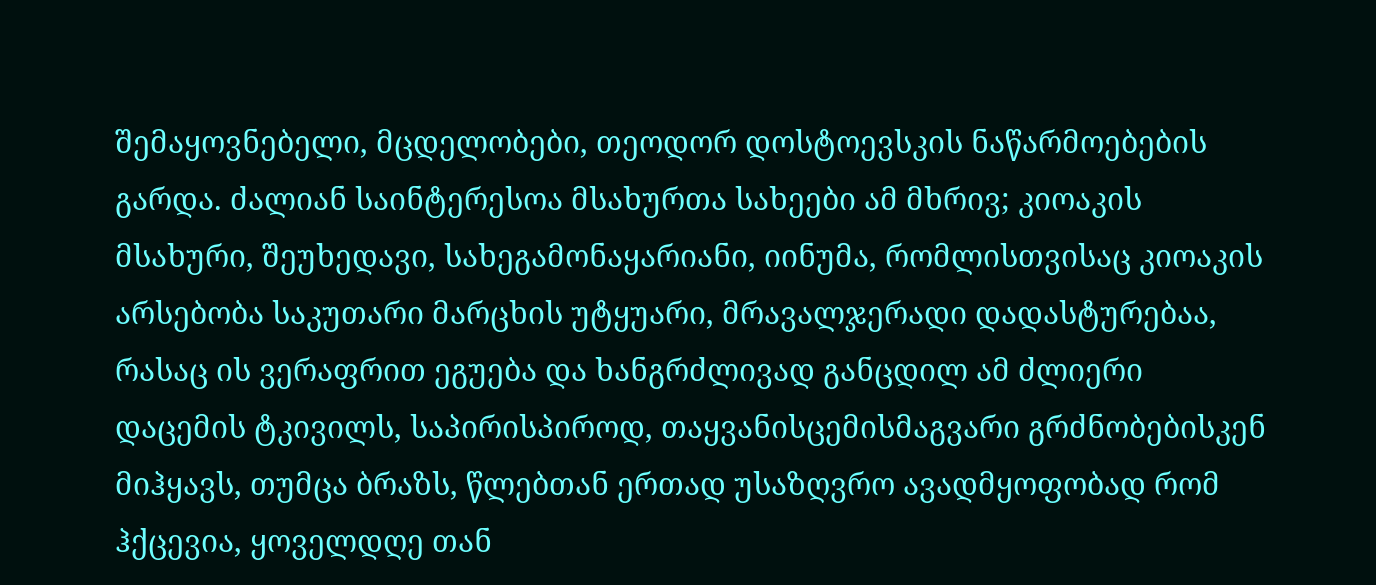შემაყოვნებელი, მცდელობები, თეოდორ დოსტოევსკის ნაწარმოებების გარდა. ძალიან საინტერესოა მსახურთა სახეები ამ მხრივ; კიოაკის მსახური, შეუხედავი, სახეგამონაყარიანი, იინუმა, რომლისთვისაც კიოაკის არსებობა საკუთარი მარცხის უტყუარი, მრავალჯერადი დადასტურებაა, რასაც ის ვერაფრით ეგუება და ხანგრძლივად განცდილ ამ ძლიერი დაცემის ტკივილს, საპირისპიროდ, თაყვანისცემისმაგვარი გრძნობებისკენ მიჰყავს, თუმცა ბრაზს, წლებთან ერთად უსაზღვრო ავადმყოფობად რომ ჰქცევია, ყოველდღე თან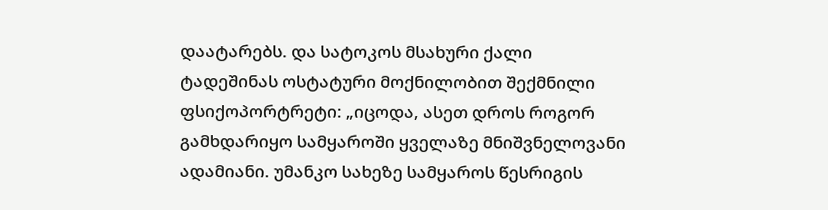დაატარებს. და სატოკოს მსახური ქალი ტადეშინას ოსტატური მოქნილობით შექმნილი ფსიქოპორტრეტი: „იცოდა, ასეთ დროს როგორ გამხდარიყო სამყაროში ყველაზე მნიშვნელოვანი ადამიანი. უმანკო სახეზე სამყაროს წესრიგის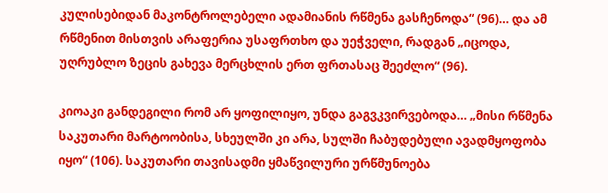კულისებიდან მაკონტროლებელი ადამიანის რწმენა გასჩენოდა“ (96)… და ამ რწმენით მისთვის არაფერია უსაფრთხო და უეჭველი, რადგან „იცოდა, უღრუბლო ზეცის გახევა მერცხლის ერთ ფრთასაც შეეძლო“ (96).

კიოაკი განდეგილი რომ არ ყოფილიყო, უნდა გაგვკვირვებოდა… „მისი რწმენა საკუთარი მარტოობისა, სხეულში კი არა, სულში ჩაბუდებული ავადმყოფობა იყო“ (106). საკუთარი თავისადმი ყმაწვილური ურწმუნოება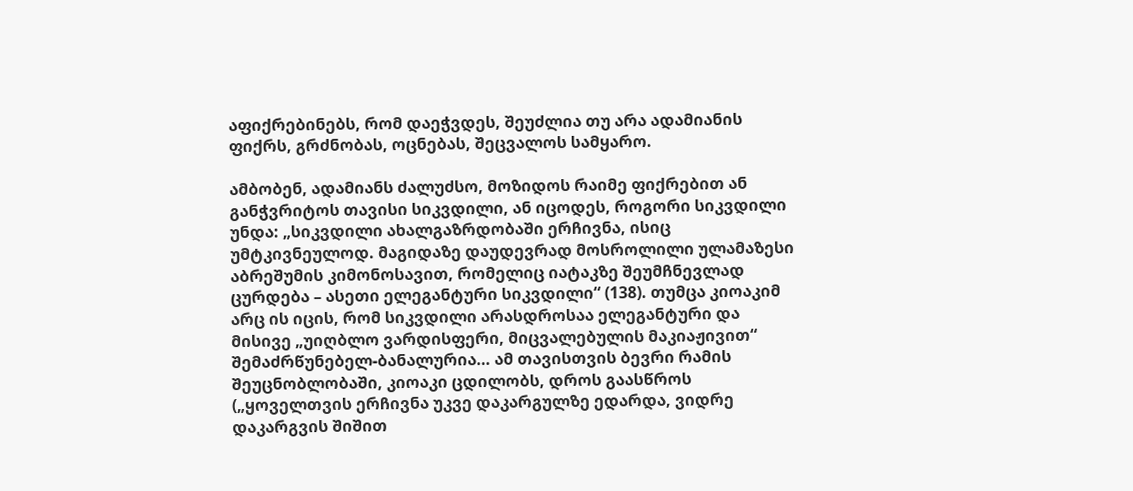აფიქრებინებს, რომ დაეჭვდეს, შეუძლია თუ არა ადამიანის ფიქრს, გრძნობას, ოცნებას, შეცვალოს სამყარო.

ამბობენ, ადამიანს ძალუძსო, მოზიდოს რაიმე ფიქრებით ან განჭვრიტოს თავისი სიკვდილი, ან იცოდეს, როგორი სიკვდილი უნდა: „სიკვდილი ახალგაზრდობაში ერჩივნა, ისიც უმტკივნეულოდ. მაგიდაზე დაუდევრად მოსროლილი ულამაზესი აბრეშუმის კიმონოსავით, რომელიც იატაკზე შეუმჩნევლად ცურდება – ასეთი ელეგანტური სიკვდილი“ (138). თუმცა კიოაკიმ არც ის იცის, რომ სიკვდილი არასდროსაა ელეგანტური და მისივე „უიღბლო ვარდისფერი, მიცვალებულის მაკიაჟივით“ შემაძრწუნებელ-ბანალურია… ამ თავისთვის ბევრი რამის შეუცნობლობაში, კიოაკი ცდილობს, დროს გაასწროს („ყოველთვის ერჩივნა უკვე დაკარგულზე ედარდა, ვიდრე დაკარგვის შიშით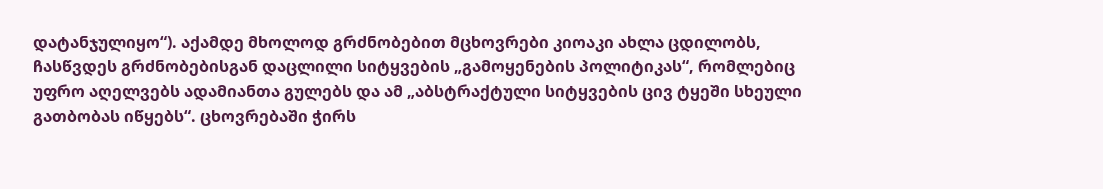დატანჯულიყო“). აქამდე მხოლოდ გრძნობებით მცხოვრები კიოაკი ახლა ცდილობს, ჩასწვდეს გრძნობებისგან დაცლილი სიტყვების „გამოყენების პოლიტიკას“, რომლებიც უფრო აღელვებს ადამიანთა გულებს და ამ „აბსტრაქტული სიტყვების ცივ ტყეში სხეული გათბობას იწყებს“. ცხოვრებაში ჭირს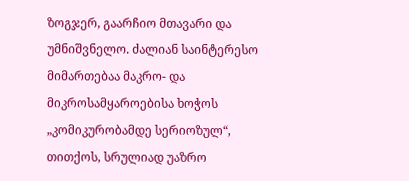ზოგჯერ, გაარჩიო მთავარი და უმნიშვნელო. ძალიან საინტერესო მიმართებაა მაკრო- და მიკროსამყაროებისა ხოჭოს „კომიკურობამდე სერიოზულ“, თითქოს, სრულიად უაზრო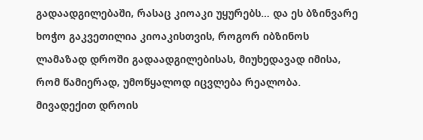გადაადგილებაში, რასაც კიოაკი უყურებს… და ეს ბზინვარე ხოჭო გაკვეთილია კიოაკისთვის, როგორ იბზინოს ლამაზად დროში გადაადგილებისას, მიუხედავად იმისა, რომ წამიერად, უმოწყალოდ იცვლება რეალობა. მივადექით დროის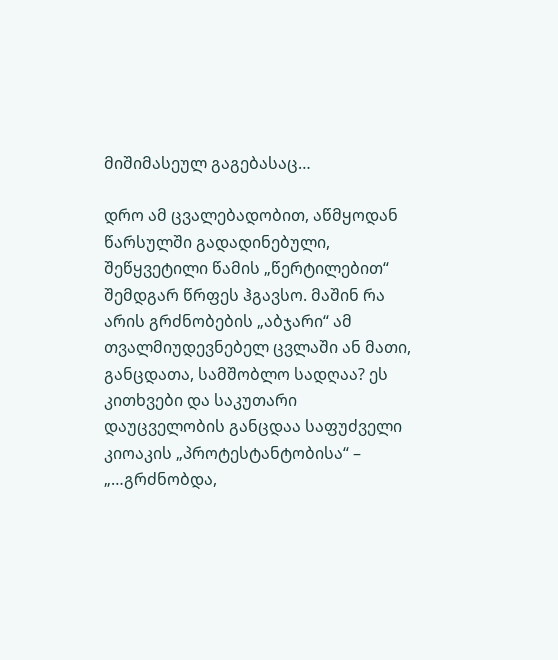მიშიმასეულ გაგებასაც…

დრო ამ ცვალებადობით, აწმყოდან წარსულში გადადინებული, შეწყვეტილი წამის „წერტილებით“ შემდგარ წრფეს ჰგავსო. მაშინ რა არის გრძნობების „აბჯარი“ ამ თვალმიუდევნებელ ცვლაში ან მათი, განცდათა, სამშობლო სადღაა? ეს კითხვები და საკუთარი დაუცველობის განცდაა საფუძველი კიოაკის „პროტესტანტობისა“ – „…გრძნობდა,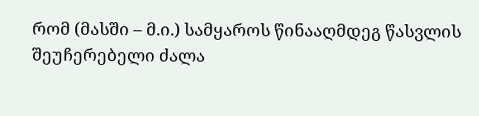რომ (მასში – მ.ი.) სამყაროს წინააღმდეგ წასვლის შეუჩერებელი ძალა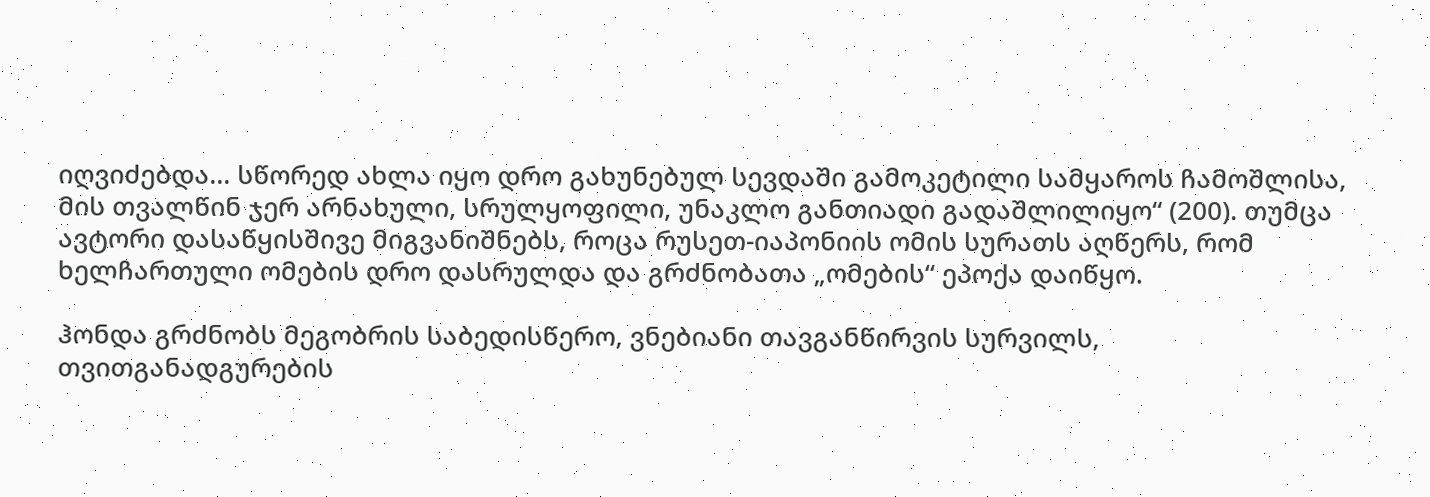იღვიძებდა… სწორედ ახლა იყო დრო გახუნებულ სევდაში გამოკეტილი სამყაროს ჩამოშლისა, მის თვალწინ ჯერ არნახული, სრულყოფილი, უნაკლო განთიადი გადაშლილიყო“ (200). თუმცა ავტორი დასაწყისშივე მიგვანიშნებს, როცა რუსეთ-იაპონიის ომის სურათს აღწერს, რომ ხელჩართული ომების დრო დასრულდა და გრძნობათა „ომების“ ეპოქა დაიწყო.

ჰონდა გრძნობს მეგობრის საბედისწერო, ვნებიანი თავგანწირვის სურვილს, თვითგანადგურების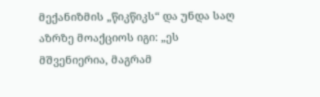მექანიზმის „წიკწიკს“ და უნდა საღ აზრზე მოაქციოს იგი: „ეს მშვენიერია, მაგრამ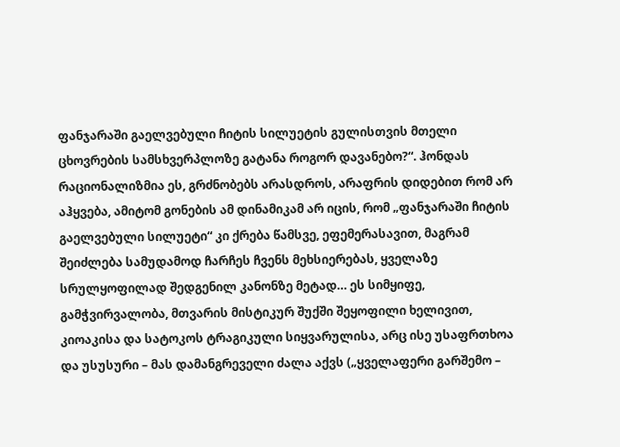ფანჯარაში გაელვებული ჩიტის სილუეტის გულისთვის მთელი ცხოვრების სამსხვერპლოზე გატანა როგორ დავანებო?“. ჰონდას რაციონალიზმია ეს, გრძნობებს არასდროს, არაფრის დიდებით რომ არ აჰყვება, ამიტომ გონების ამ დინამიკამ არ იცის, რომ „ფანჯარაში ჩიტის გაელვებული სილუეტი“ კი ქრება წამსვე, ეფემერასავით, მაგრამ შეიძლება სამუდამოდ ჩარჩეს ჩვენს მეხსიერებას, ყველაზე სრულყოფილად შედგენილ კანონზე მეტად… ეს სიმყიფე, გამჭვირვალობა, მთვარის მისტიკურ შუქში შეყოფილი ხელივით, კიოაკისა და სატოკოს ტრაგიკული სიყვარულისა, არც ისე უსაფრთხოა და უსუსური – მას დამანგრეველი ძალა აქვს („ყველაფერი გარშემო –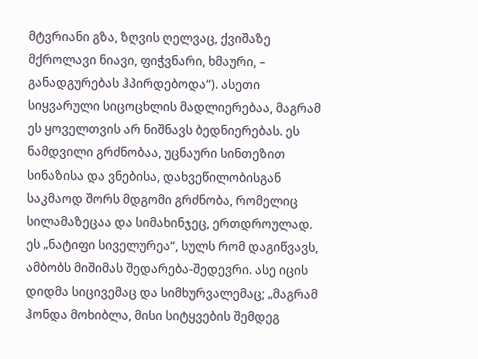მტვრიანი გზა, ზღვის ღელვაც, ქვიშაზე მქროლავი ნიავი, ფიჭვნარი, ხმაური, – განადგურებას ჰპირდებოდა“). ასეთი სიყვარული სიცოცხლის მადლიერებაა, მაგრამ ეს ყოველთვის არ ნიშნავს ბედნიერებას. ეს ნამდვილი გრძნობაა, უცნაური სინთეზით სინაზისა და ვნებისა, დახვეწილობისგან საკმაოდ შორს მდგომი გრძნობა, რომელიც სილამაზეცაა და სიმახინჯეც, ერთდროულად. ეს „ნატიფი სიველურეა“, სულს რომ დაგიწვავს, ამბობს მიშიმას შედარება-შედევრი. ასე იცის დიდმა სიცივემაც და სიმხურვალემაც; „მაგრამ ჰონდა მოხიბლა, მისი სიტყვების შემდეგ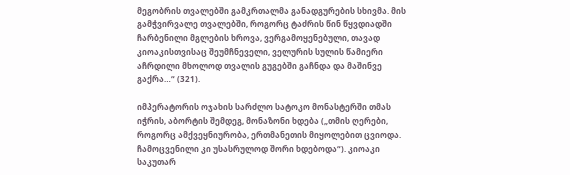მეგობრის თვალებში გამკრთალმა განადგურების სხივმა. მის გამჭვირვალე თვალებში, როგორც ტაძრის წინ წყვდიადში ჩარბენილი მგლების ხროვა, ვერგამოყენებული, თავად კიოაკისთვისაც შეუმჩნეველი, ველურის სულის წამიერი აჩრდილი მხოლოდ თვალის გუგებში გაჩნდა და მაშინვე გაქრა…“ (321).

იმპერატორის ოჯახის სარძლო სატოკო მონასტერში თმას იჭრის, აბორტის შემდეგ, მონაზონი ხდება („თმის ღერები, როგორც ამქვეყნიურობა, ერთმანეთის მიყოლებით ცვიოდა. ჩამოცვენილი კი უსასრულოდ შორი ხდებოდა“). კიოაკი საკუთარ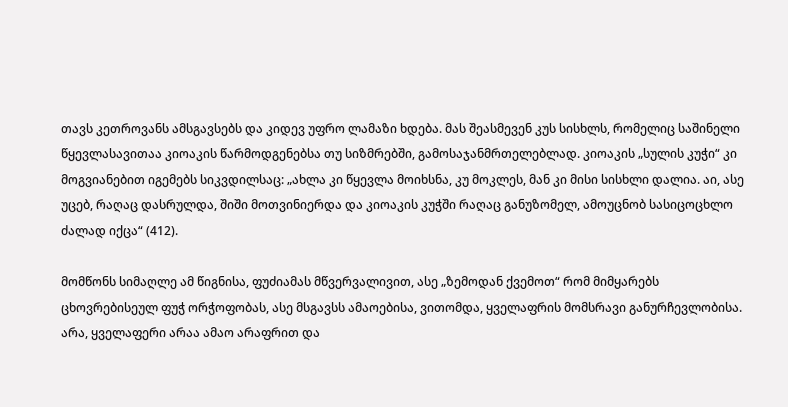თავს კეთროვანს ამსგავსებს და კიდევ უფრო ლამაზი ხდება. მას შეასმევენ კუს სისხლს, რომელიც საშინელი წყევლასავითაა კიოაკის წარმოდგენებსა თუ სიზმრებში, გამოსაჯანმრთელებლად. კიოაკის „სულის კუჭი“ კი მოგვიანებით იგემებს სიკვდილსაც: „ახლა კი წყევლა მოიხსნა, კუ მოკლეს, მან კი მისი სისხლი დალია. აი, ასე უცებ, რაღაც დასრულდა, შიში მოთვინიერდა და კიოაკის კუჭში რაღაც განუზომელ, ამოუცნობ სასიცოცხლო ძალად იქცა“ (412).

მომწონს სიმაღლე ამ წიგნისა, ფუძიამას მწვერვალივით, ასე „ზემოდან ქვემოთ“ რომ მიმყარებს ცხოვრებისეულ ფუჭ ორჭოფობას, ასე მსგავსს ამაოებისა, ვითომდა, ყველაფრის მომსრავი განურჩევლობისა. არა, ყველაფერი არაა ამაო არაფრით და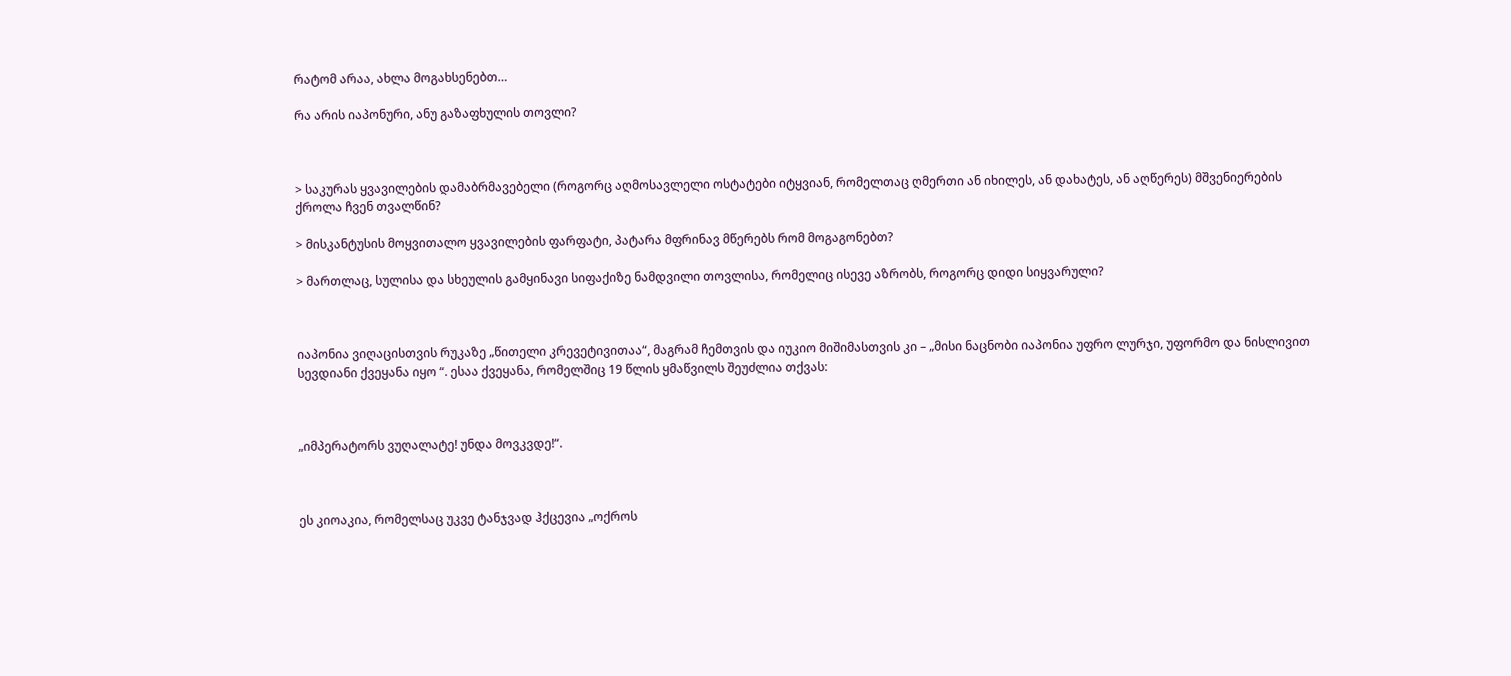რატომ არაა, ახლა მოგახსენებთ…

რა არის იაპონური, ანუ გაზაფხულის თოვლი?



> საკურას ყვავილების დამაბრმავებელი (როგორც აღმოსავლელი ოსტატები იტყვიან, რომელთაც ღმერთი ან იხილეს, ან დახატეს, ან აღწერეს) მშვენიერების ქროლა ჩვენ თვალწინ?

> მისკანტუსის მოყვითალო ყვავილების ფარფატი, პატარა მფრინავ მწერებს რომ მოგაგონებთ?

> მართლაც, სულისა და სხეულის გამყინავი სიფაქიზე ნამდვილი თოვლისა, რომელიც ისევე აზრობს, როგორც დიდი სიყვარული?



იაპონია ვიღაცისთვის რუკაზე „წითელი კრევეტივითაა“, მაგრამ ჩემთვის და იუკიო მიშიმასთვის კი – „მისი ნაცნობი იაპონია უფრო ლურჯი, უფორმო და ნისლივით სევდიანი ქვეყანა იყო “. ესაა ქვეყანა, რომელშიც 19 წლის ყმაწვილს შეუძლია თქვას:



„იმპერატორს ვუღალატე! უნდა მოვკვდე!“.



ეს კიოაკია, რომელსაც უკვე ტანჯვად ჰქცევია „ოქროს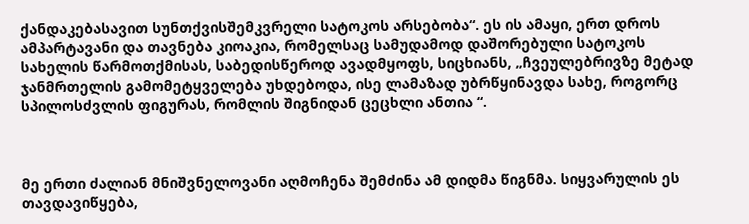ქანდაკებასავით სუნთქვისშემკვრელი სატოკოს არსებობა“. ეს ის ამაყი, ერთ დროს ამპარტავანი და თავნება კიოაკია, რომელსაც სამუდამოდ დაშორებული სატოკოს სახელის წარმოთქმისას, საბედისწეროდ ავადმყოფს, სიცხიანს, „ჩვეულებრივზე მეტად ჯანმრთელის გამომეტყველება უხდებოდა, ისე ლამაზად უბრწყინავდა სახე, როგორც სპილოსძვლის ფიგურას, რომლის შიგნიდან ცეცხლი ანთია “.



მე ერთი ძალიან მნიშვნელოვანი აღმოჩენა შემძინა ამ დიდმა წიგნმა. სიყვარულის ეს თავდავიწყება,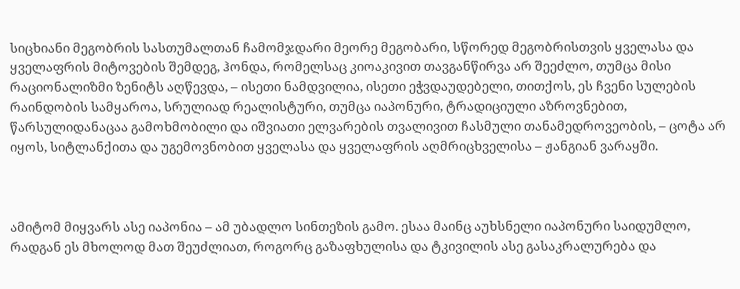სიცხიანი მეგობრის სასთუმალთან ჩამომჯდარი მეორე მეგობარი, სწორედ მეგობრისთვის ყველასა და ყველაფრის მიტოვების შემდეგ, ჰონდა, რომელსაც კიოაკივით თავგანწირვა არ შეეძლო, თუმცა მისი რაციონალიზმი ზენიტს აღწევდა, – ისეთი ნამდვილია, ისეთი ეჭვდაუდებელი, თითქოს, ეს ჩვენი სულების რაინდობის სამყაროა, სრულიად რეალისტური, თუმცა იაპონური, ტრადიციული აზროვნებით, წარსულიდანაცაა გამოხმობილი და იშვიათი ელვარების თვალივით ჩასმული თანამედროვეობის, – ცოტა არ იყოს, სიტლანქითა და უგემოვნობით ყველასა და ყველაფრის აღმრიცხველისა – ჟანგიან ვარაყში.



ამიტომ მიყვარს ასე იაპონია – ამ უბადლო სინთეზის გამო. ესაა მაინც აუხსნელი იაპონური საიდუმლო, რადგან ეს მხოლოდ მათ შეუძლიათ, როგორც გაზაფხულისა და ტკივილის ასე გასაკრალურება და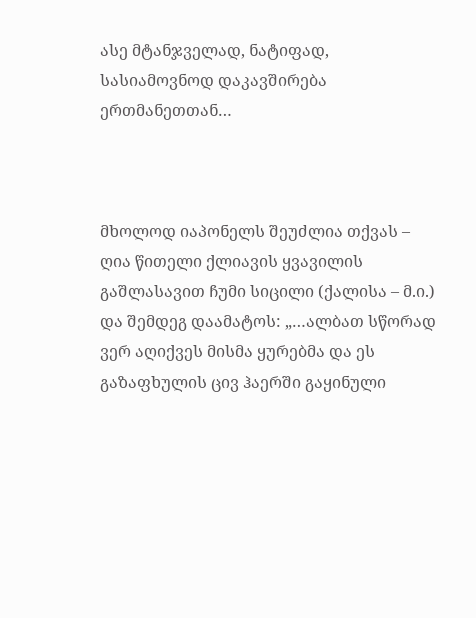ასე მტანჯველად, ნატიფად, სასიამოვნოდ დაკავშირება ერთმანეთთან…



მხოლოდ იაპონელს შეუძლია თქვას – ღია წითელი ქლიავის ყვავილის გაშლასავით ჩუმი სიცილი (ქალისა – მ.ი.) და შემდეგ დაამატოს: „…ალბათ სწორად ვერ აღიქვეს მისმა ყურებმა და ეს გაზაფხულის ცივ ჰაერში გაყინული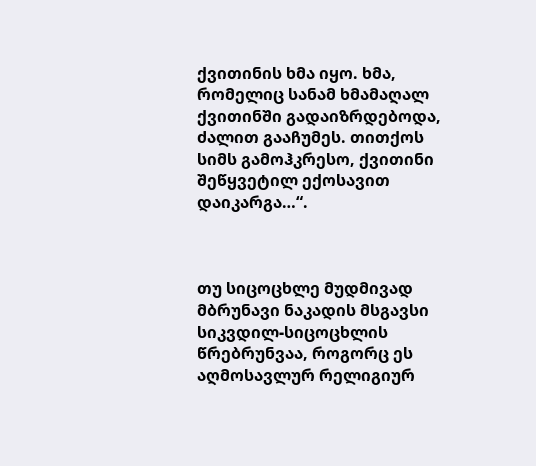ქვითინის ხმა იყო. ხმა, რომელიც სანამ ხმამაღალ ქვითინში გადაიზრდებოდა, ძალით გააჩუმეს. თითქოს სიმს გამოჰკრესო, ქვითინი შეწყვეტილ ექოსავით დაიკარგა…“.



თუ სიცოცხლე მუდმივად მბრუნავი ნაკადის მსგავსი სიკვდილ-სიცოცხლის წრებრუნვაა, როგორც ეს აღმოსავლურ რელიგიურ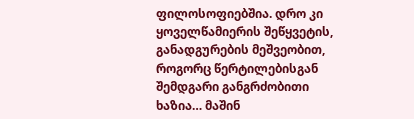ფილოსოფიებშია. დრო კი ყოველწამიერის შეწყვეტის, განადგურების მეშვეობით, როგორც წერტილებისგან შემდგარი განგრძობითი ხაზია… მაშინ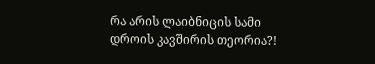რა არის ლაიბნიცის სამი დროის კავშირის თეორია?!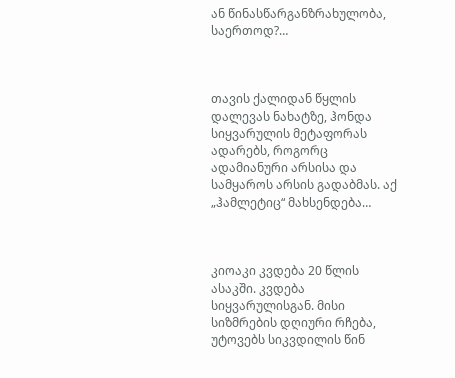ან წინასწარგანზრახულობა, საერთოდ?…



თავის ქალიდან წყლის დალევას ნახატზე, ჰონდა სიყვარულის მეტაფორას ადარებს, როგორც ადამიანური არსისა და სამყაროს არსის გადაბმას. აქ „ჰამლეტიც“ მახსენდება…



კიოაკი კვდება 20 წლის ასაკში. კვდება სიყვარულისგან. მისი სიზმრების დღიური რჩება, უტოვებს სიკვდილის წინ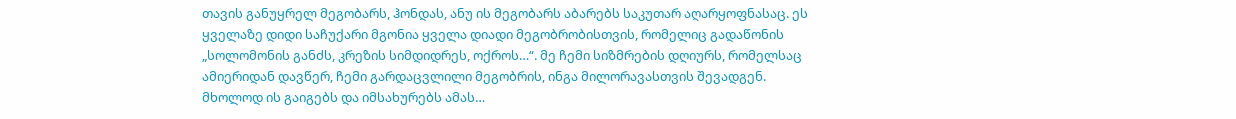თავის განუყრელ მეგობარს, ჰონდას, ანუ ის მეგობარს აბარებს საკუთარ აღარყოფნასაც. ეს ყველაზე დიდი საჩუქარი მგონია ყველა დიადი მეგობრობისთვის, რომელიც გადაწონის „სოლომონის განძს, კრეზის სიმდიდრეს, ოქროს…“. მე ჩემი სიზმრების დღიურს, რომელსაც ამიერიდან დავწერ, ჩემი გარდაცვლილი მეგობრის, ინგა მილორავასთვის შევადგენ. მხოლოდ ის გაიგებს და იმსახურებს ამას…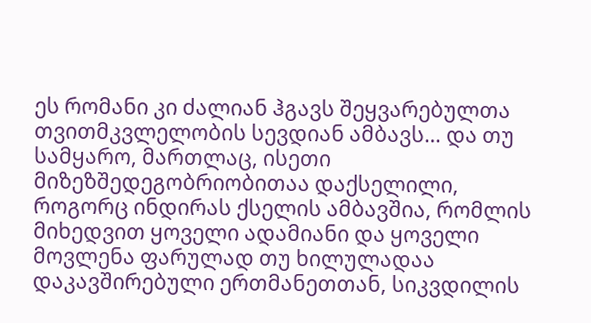ეს რომანი კი ძალიან ჰგავს შეყვარებულთა თვითმკვლელობის სევდიან ამბავს… და თუ სამყარო, მართლაც, ისეთი მიზეზშედეგობრიობითაა დაქსელილი, როგორც ინდირას ქსელის ამბავშია, რომლის მიხედვით ყოველი ადამიანი და ყოველი მოვლენა ფარულად თუ ხილულადაა დაკავშირებული ერთმანეთთან, სიკვდილის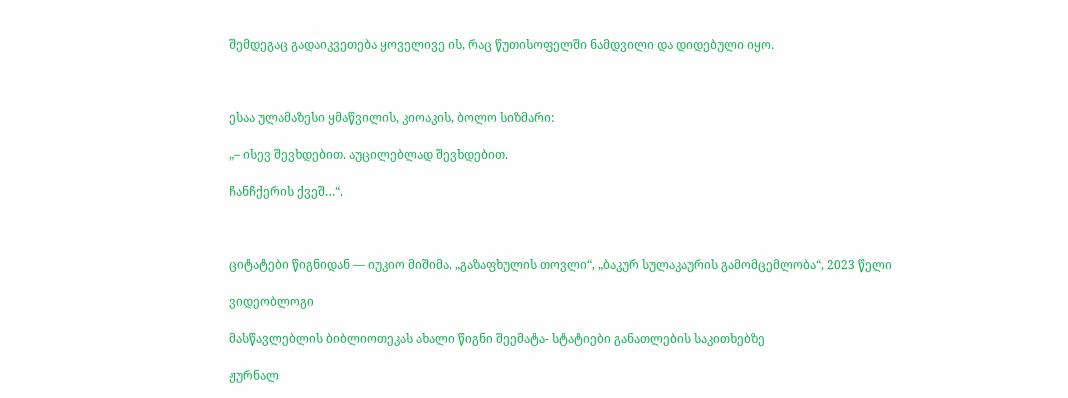შემდეგაც გადაიკვეთება ყოველივე ის, რაც წუთისოფელში ნამდვილი და დიდებული იყო.



ესაა ულამაზესი ყმაწვილის, კიოაკის, ბოლო სიზმარი:

„– ისევ შევხდებით. აუცილებლად შევხდებით.

ჩანჩქერის ქვეშ…“.



ციტატები წიგნიდან — იუკიო მიშიმა, „გაზაფხულის თოვლი“, „ბაკურ სულაკაურის გამომცემლობა“, 2023 წელი

ვიდეობლოგი

მასწავლებლის ბიბლიოთეკას ახალი წიგნი შეემატა- სტატიები განათლების საკითხებზე

ჟურნალ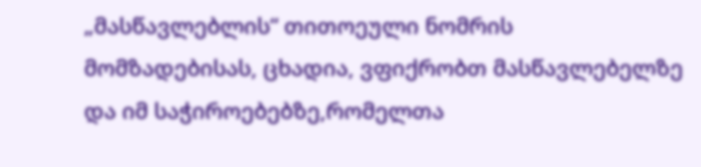„მასწავლებლის“ თითოეული ნომრის მომზადებისას, ცხადია, ვფიქრობთ მასწავლებელზე და იმ საჭიროებებზე,რომელთა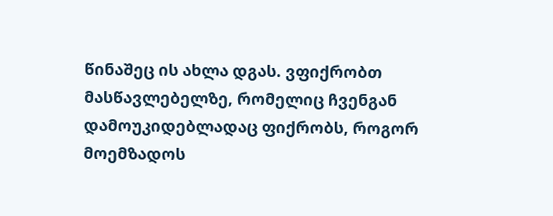წინაშეც ის ახლა დგას. ვფიქრობთ მასწავლებელზე, რომელიც ჩვენგან დამოუკიდებლადაც ფიქრობს, როგორ მოემზადოს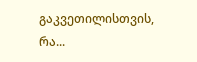გაკვეთილისთვის, რა...